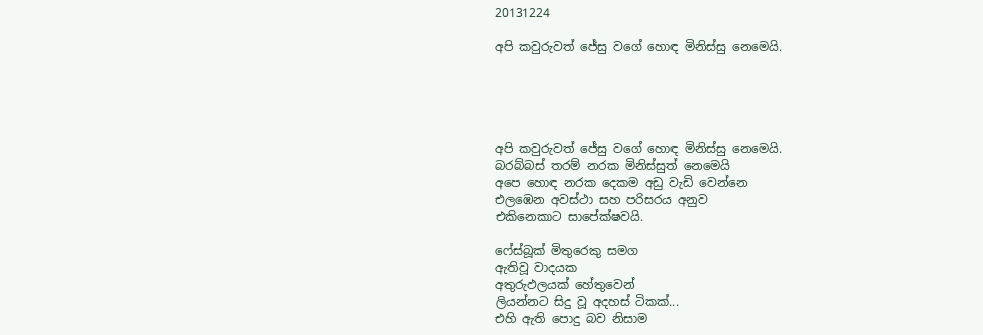20131224

අපි කවුරුවත් ජේසු වගේ හොඳ මිනිස්සු නෙමෙයි.





අපි කවුරුවත් ජේසු වගේ හොඳ මිනිස්සු නෙමෙයි.
බරබ්බස් තරම් නරක මිනිස්සුත් නෙමෙයි
අපෙ හොඳ නරක දෙකම අඩු වැඩි වෙන්නෙ
එලඹෙන අවස්ථා සහ පරිසරය අනුව
එකිනෙකාට සාපේක්ෂවයි.

ෆේස්බූක් මිතුරෙකු සමග
ඇතිවූ වාදයක
අතුරුඵලයක් හේතුවෙන්
ලියන්නට සිදු වූ අදහස් ටිකක්...
එහි ඇති පොදු බව නිසාම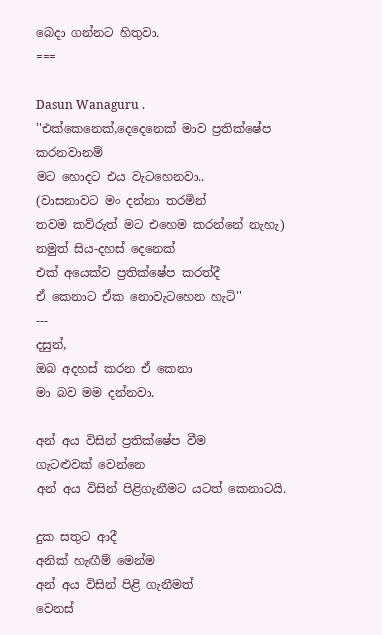බෙදා ගන්නට හිතුවා.
===

Dasun Wanaguru .
''එක්කෙනෙක්,දෙදෙනෙක් මාව ප්‍රතික්ෂේප කරනවානම්
මට හොදට එය වැටහෙනවා..
(වාසනාවට මං දන්නා තරමින්
තවම කව්රුත් මට එහෙම කරන්නේ නැහැ)
නමුත් සිය-දහස් දෙනෙක්
එක් අයෙක්ව ප්‍රතික්ෂේප කරත්දී
ඒ කෙනාට ඒක නොවැටහෙන හැටි''
---
දසුන්,
ඔබ අදහස් කරන ඒ කෙනා
මා බව මම දන්නවා.

අන් අය විසින් ප්‍රතික්ෂේප වීම
ගැටළුවක් වෙන්නෙ
අන් අය විසින් පිළිගැනීමට යටත් කෙනාටයි.

දුක සතුට ආදී
අනික් හැඟීම් මෙන්ම
අන් අය විසින් පිළි ගැනීමත්
වෙනස්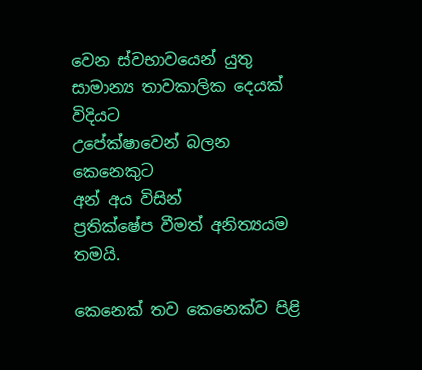වෙන ස්වභාවයෙන් යුතු
සාමාන්‍ය තාවකාලික දෙයක් විදියට
උපේක්ෂාවෙන් බලන කෙනෙකුට
අන් අය විසින්
ප්‍රතික්ෂේප වීමත් අනිත්‍යයම තමයි.

කෙනෙක් තව කෙනෙක්ව පිළි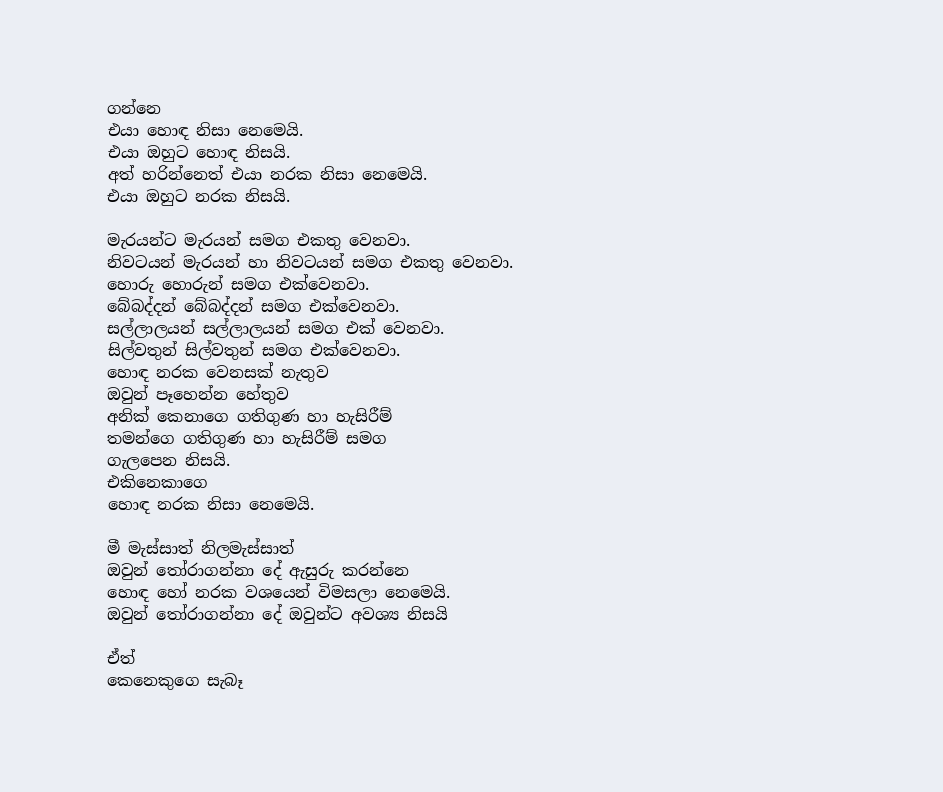ගන්නෙ
එයා හොඳ නිසා නෙමෙයි.
එයා ඔහුට හොඳ නිසයි.
අත් හරින්නෙත් එයා නරක නිසා නෙමෙයි.
එයා ඔහුට නරක නිසයි.

මැරයන්ට මැරයන් සමග එකතු වෙනවා.
නිවටයන් මැරයන් හා නිවටයන් සමග එකතු වෙනවා.
හොරු හොරුන් සමග එක්වෙනවා.
බේබද්දන් බේබද්දන් සමග එක්වෙනවා.
සල්ලාලයන් සල්ලාලයන් සමග එක් වෙනවා.
සිල්වතුන් සිල්වතුන් සමග එක්වෙනවා.
හොඳ නරක වෙනසක් නැතුව
ඔවුන් පෑහෙන්න හේතුව
අනික් කෙනාගෙ ගතිගුණ හා හැසිරීම්
තමන්ගෙ ගතිගුණ හා හැසිරීම් සමග
ගැලපෙන නිසයි.
එකිනෙකාගෙ
හොඳ නරක නිසා නෙමෙයි.

මී මැස්සාත් නිලමැස්සාත්
ඔවුන් තෝරාගන්නා දේ ඇසුරු කරන්නෙ
හොඳ හෝ නරක වශයෙන් විමසලා නෙමෙයි.
ඔවුන් තෝරාගන්නා දේ ඔවුන්ට අවශ්‍ය නිසයි

ඒත්
කෙනෙකුගෙ සැබෑ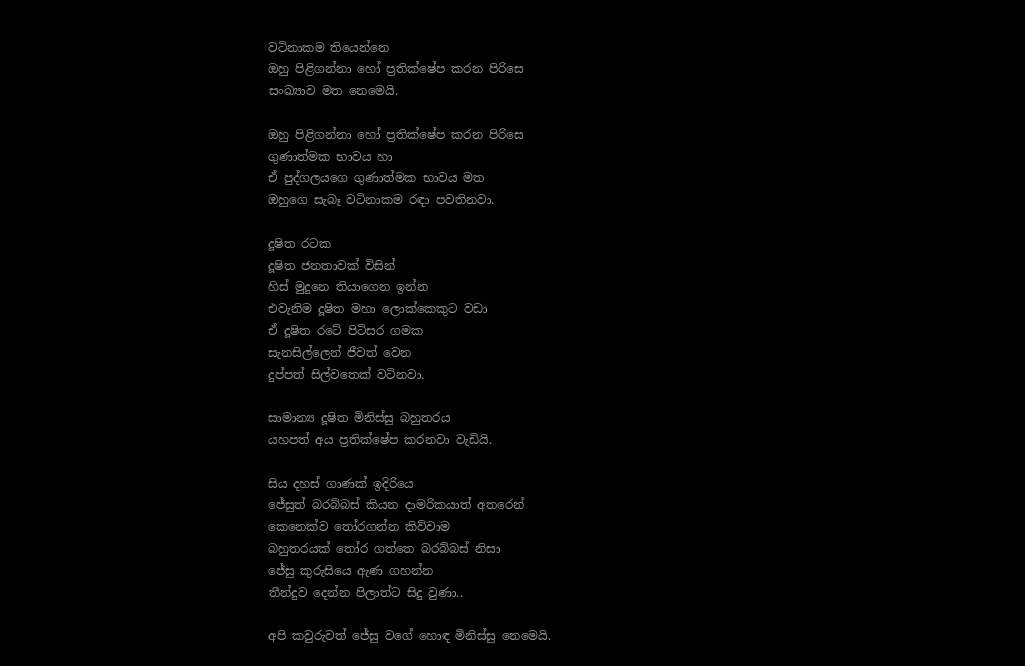වටිනාකම තියෙන්නෙ
ඔහු පිළිගන්නා හෝ ප්‍රතික්ෂේප කරන පිරිසෙ
සංඛ්‍යාව මත නෙමෙයි.

ඔහු පිළිගන්නා හෝ ප්‍රතික්ෂේප කරන පිරිසෙ
ගුණාත්මක භාවය හා
ඒ පුද්ගලයගෙ ගුණාත්මක භාවය මත
ඔහුගෙ සැබෑ වටිනාකම රඳා පවතිනවා.

දූෂිත රටක
දූෂිත ජනතාවක් විසින්
හිස් මුදුනෙ තියාගෙන ඉන්න
එවැනිම දූෂිත මහා ලොක්කෙකුට වඩා
ඒ දූෂිත රටේ පිටිසර ගමක
සැනසිල්ලෙන් ජීවත් වෙන
දුප්පත් සිල්වතෙක් වටිනවා.

සාමාන්‍ය දූෂිත මිනිස්සු බහුතරය
යහපත් අය ප්‍රතික්ෂේප කරනවා වැඩියි.

සිය දහස් ගාණක් ඉදිරියෙ
ජේසුත් බරබ්බස් කියන දාමරිකයාත් අතරෙන්
කෙනෙක්ව තෝරගන්න කිව්වාම
බහුතරයක් තෝර ගත්තෙ බරබ්බස් නිසා
ජේසු කුරුසියෙ ඇණ ගහන්න
තීන්දුව දෙන්න පිලාත්ට සිදු වුණා..

අපි කවුරුවත් ජේසු වගේ හොඳ මිනිස්සු නෙමෙයි.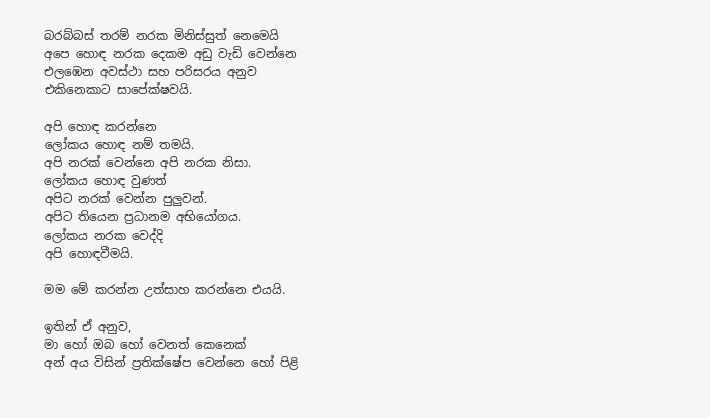බරබ්බස් තරම් නරක මිනිස්සුත් නෙමෙයි
අපෙ හොඳ නරක දෙකම අඩු වැඩි වෙන්නෙ
එලඹෙන අවස්ථා සහ පරිසරය අනුව
එකිනෙකාට සාපේක්ෂවයි.

අපි හොඳ කරන්නෙ
ලෝකය හොඳ නම් තමයි.
අපි නරක් වෙන්නෙ අපි නරක නිසා.
ලෝකය හොඳ වුණත්
අපිට නරක් වෙන්න පුලුවන්.
අපිට තියෙන ප්‍රධානම අභියෝගය.
ලෝකය නරක වෙද්දි
අපි හොඳවීමයි.

මම මේ කරන්න උත්සාහ කරන්නෙ එයයි.

ඉතින් ඒ අනුව,
මා හෝ ඔබ හෝ වෙනත් කෙනෙක්
අන් අය විසින් ප්‍රතික්ෂේප වෙන්නෙ හෝ පිළි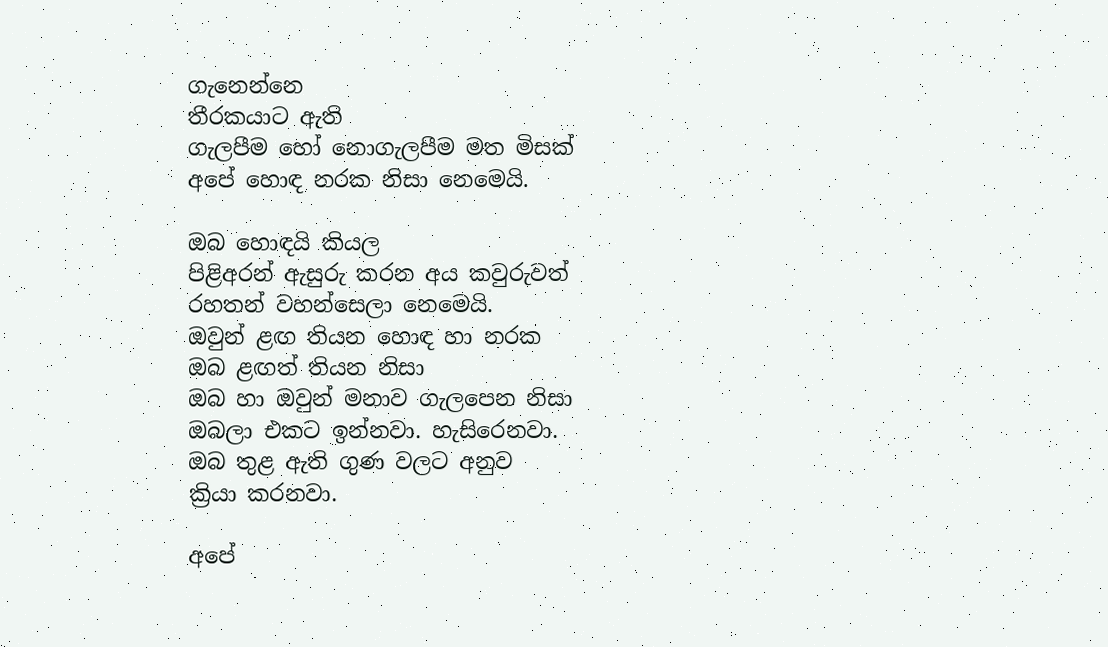ගැනෙන්නෙ
තීරකයාට ඇති
ගැලපීම හෝ නොගැලපීම මත මිසක්
අපේ හොඳ නරක නිසා නෙමෙයි.

ඔබ හොඳයි කියල
පිළිඅරන් ඇසුරු කරන අය කවුරුවත්
රහතන් වහන්සෙලා නෙමෙයි.
ඔවුන් ළඟ තියන හොඳ හා නරක
ඔබ ළඟත් තියන නිසා
ඔබ හා ඔවුන් මනාව ගැලපෙන නිසා
ඔබලා එකට ඉන්නවා. හැසිරෙනවා.
ඔබ තුළ ඇති ගුණ වලට අනුව
ක්‍රියා කරනවා.

අපේ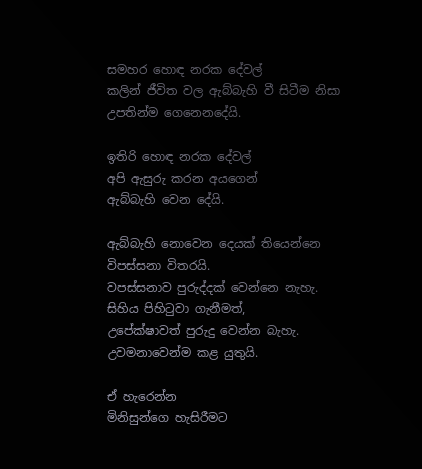සමහර හොඳ නරක දේවල්
කලින් ජීවිත වල ඇබ්බැහි වී සිටීම නිසා
උපතින්ම ගෙනෙනදේයි.

ඉතිරි හොඳ නරක දේවල්
අපි ඇසුරු කරන අයගෙන්
ඇබ්බැහි වෙන දේයි.

ඇබ්බැහි නොවෙන දෙයක් තියෙන්නෙ
විපස්සනා විතරයි.
වපස්සනාව පුරුද්දක් වෙන්නෙ නැහැ.
සිහිය පිහිටුවා ගැනීමත්,
උපේක්ෂාවත් පුරුදු වෙන්න බැහැ.
උවමනාවෙන්ම කළ යුතුයි.

ඒ හැරෙන්න
මිනිසුන්ගෙ හැසිරීමට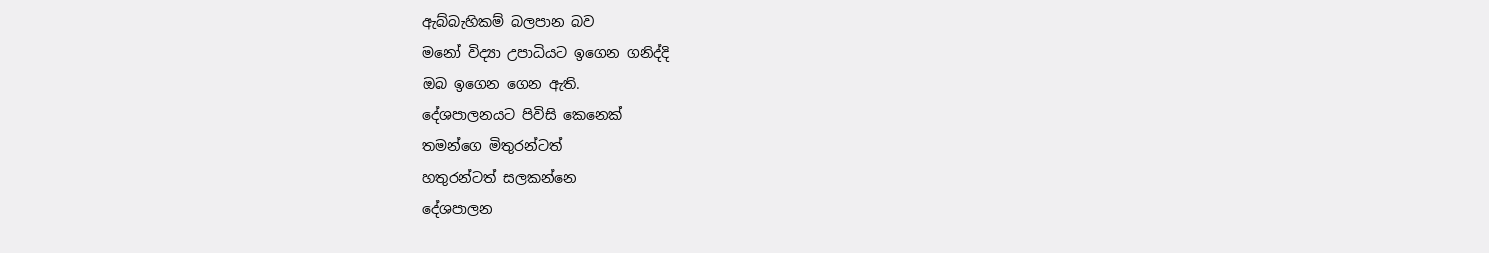ඇබ්බැහිකම් බලපාන බව
මනෝ විද්‍යා උපාධියට ඉගෙන ගනිද්දි
ඔබ ඉගෙන ගෙන ඇති.
දේශපාලනයට පිවිසි කෙනෙක්
තමන්ගෙ මිතුරන්ටත්
හතුරන්ටත් සලකන්නෙ
දේශපාලන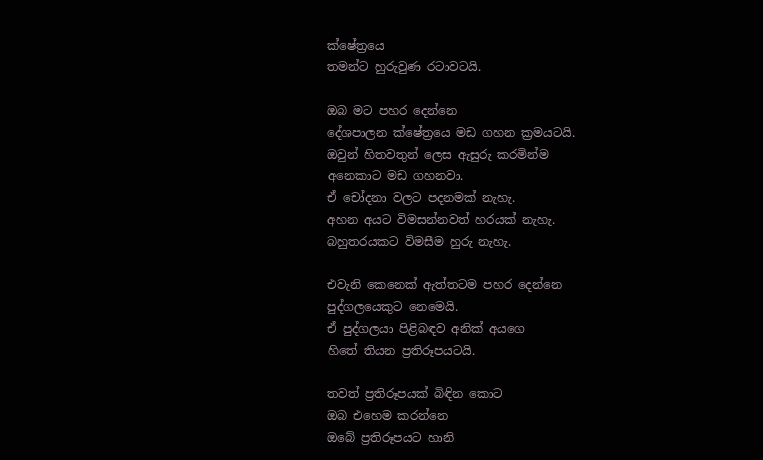ක්ෂේත්‍රයෙ
තමන්ට හුරුවුණ රටාවටයි.

ඔබ මට පහර දෙන්නෙ
දේශපාලන ක්ෂේත්‍රයෙ මඩ ගහන ක්‍රමයටයි.
ඔවුන් හිතවතුන් ලෙස ඇසුරු කරමින්ම
අනෙකාට මඩ ගහනවා.
ඒ චෝදනා වලට පදනමක් නැහැ.
අහන අයට විමසන්නවත් හරයක් නැහැ.
බහුතරයකට විමසීම හුරු නැහැ.

එවැනි කෙනෙක් ඇත්තටම පහර දෙන්නෙ
පුද්ගලයෙකුට නෙමෙයි.
ඒ පුද්ගලයා පිළිබඳව අනික් අයගෙ
හිතේ තියන ප්‍රතිරූපයටයි.

තවත් ප්‍රතිරූපයක් බිඳින කොට
ඔබ එහෙම කරන්නෙ
ඔබේ ප්‍රතිරූපයට හානි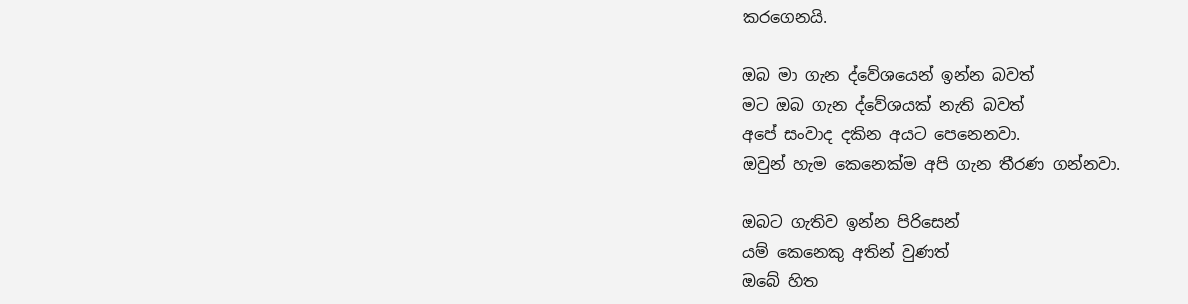කරගෙනයි.

ඔබ මා ගැන ද්වේශයෙන් ඉන්න බවත්
මට ඔබ ගැන ද්වේශයක් නැති බවත්
අපේ සංවාද දකින අයට පෙනෙනවා.
ඔවුන් හැම කෙනෙක්ම අපි ගැන තීරණ ගන්නවා.

ඔබට ගැතිව ඉන්න පිරිසෙන්
යම් කෙනෙකු අතින් වුණත්
ඔබේ හිත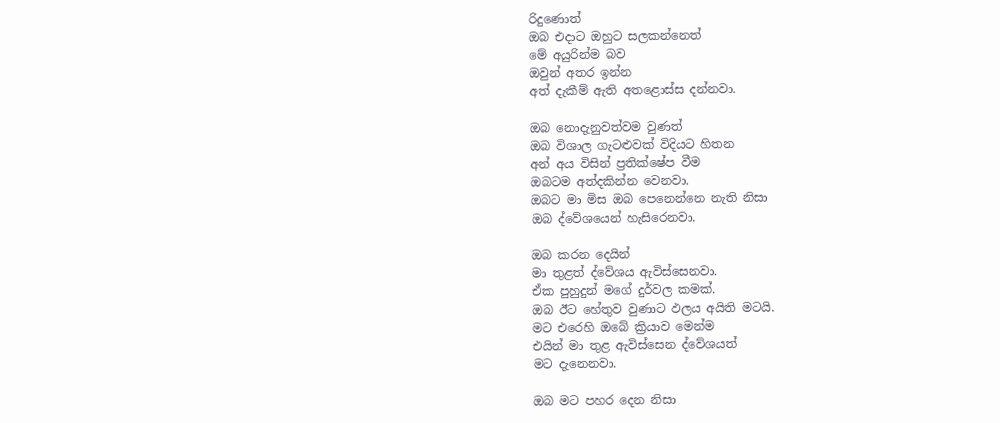රිදුණොත්
ඔබ එදාට ඔහුට සලකන්නෙත්
මේ අයුරින්ම බව
ඔවුන් අතර ඉන්න
අත් දැකීම් ඇති අතළොස්ස දන්නවා.

ඔබ නොදැනුවත්වම වුණත්
ඔබ විශාල ගැටළුවක් විදියට හිතන
අන් අය විසින් ප්‍රතික්ෂේප වීම
ඔබටම අත්දකින්න වෙනවා.
ඔබට මා මිස ඔබ පෙනෙන්නෙ නැති නිසා
ඔබ ද්වේශයෙන් හැසිරෙනවා.

ඔබ කරන දෙයින්
මා තුළත් ද්වේශය ඇවිස්සෙනවා.
ඒක පුහුදුන් මගේ දුර්වල කමක්.
ඔබ ඊට හේතුව වුණාට ඵලය අයිති මටයි.
මට එරෙහි ඔබේ ක්‍රියාව මෙන්ම
එයින් මා තුළ ඇවිස්සෙන ද්වේශයත්
මට දැනෙනවා.

ඔබ මට පහර දෙන නිසා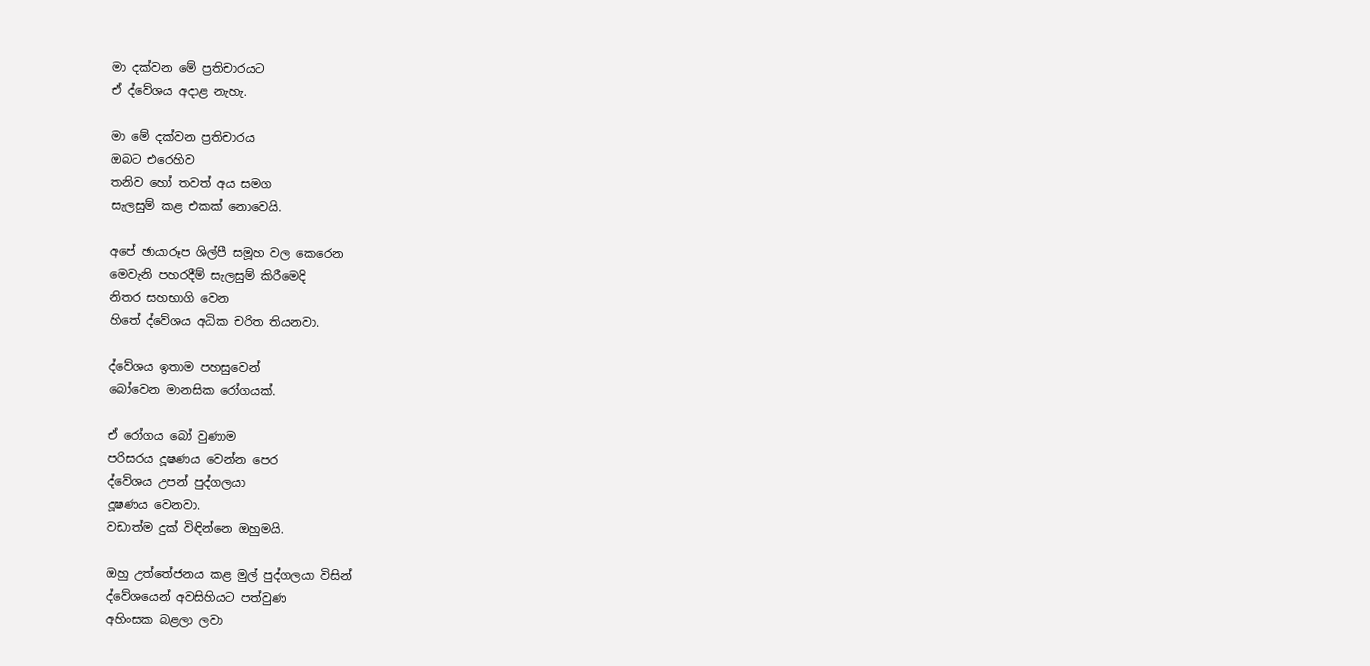මා දක්වන මේ ප්‍රතිචාරයට
ඒ ද්වේශය අදාළ නැහැ.

මා මේ දක්වන ප්‍රතිචාරය
ඔබට එරෙහිව
තනිව හෝ තවත් අය සමග
සැලසුම් කළ එකක් නොවෙයි.

අපේ ඡායාරූප ශිල්පී සමූහ වල කෙරෙන
මෙවැනි පහරදීම් සැලසුම් කිරීමෙදි
නිතර සහභාගි වෙන
හිතේ ද්වේශය අධික චරිත තියනවා.

ද්වේශය ඉතාම පහසුවෙන්
බෝවෙන මානසික රෝගයක්.

ඒ රෝගය බෝ වුණාම
පරිසරය දූෂණය වෙන්න පෙර
ද්වේශය උපන් පුද්ගලයා
දූෂණය වෙනවා.
වඩාත්ම දුක් විඳින්නෙ ඔහුමයි.

ඔහු උත්තේජනය කළ මුල් පුද්ගලයා විසින්
ද්වේශයෙන් අවසිහියට පත්වුණ
අහිංසක බළලා ලවා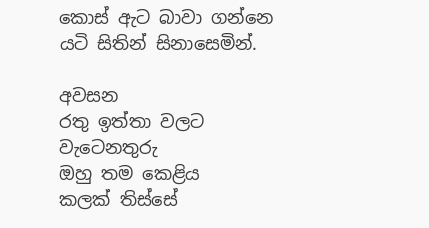කොස් ඇට බාවා ගන්නෙ
යටි සිතින් සිනාසෙමින්.

අවසන
රතු ඉත්තා වලට වැටෙනතුරු
ඔහු තම කෙළිය
කලක් තිස්සේ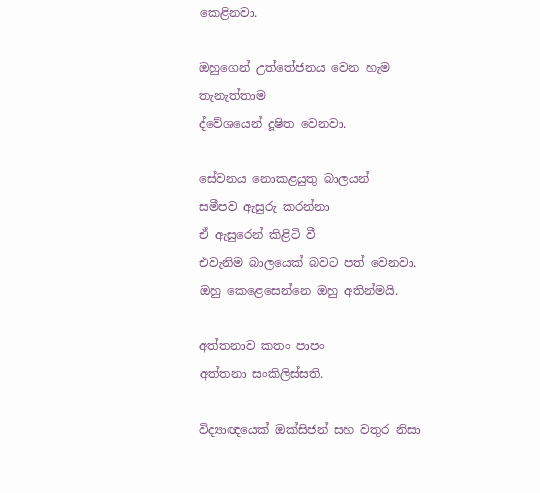කෙළිනවා.

ඔහුගෙන් උත්තේජනය වෙන හැම තැනැත්තාම
ද්වේශයෙන් දූෂිත වෙනවා.

සේවනය නොකළයුතු බාලයන්
සමීපව ඇසුරු කරන්නා
ඒ ඇසුරෙන් කිළිටි වී
එවැනිම බාලයෙක් බවට පත් වෙනවා.
ඔහු කෙළෙසෙන්නෙ ඔහු අතින්මයි.

අත්තනාව කතං පාපං
අත්තනා සංකිලිස්සති.

විද්‍යාඥයෙක් ඔක්සිජන් සහ වතුර නිසා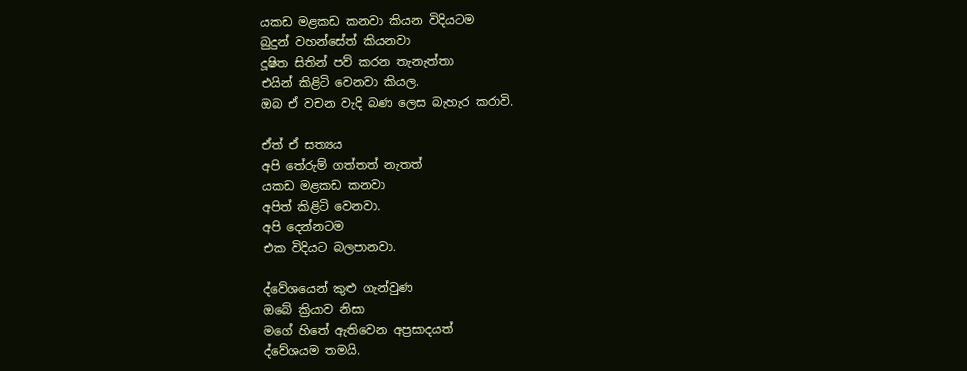යකඩ මළකඩ කනවා කියන විදියටම
බුදුන් වහන්සේත් කියනවා
දූෂිත සිතින් පව් කරන තැනැත්තා
එයින් කිළිටි වෙනවා කියල.
ඔබ ඒ වචන වැදි බණ ලෙස බැහැර කරාවි.

ඒත් ඒ සත්‍යය
අපි තේරුම් ගත්තත් නැතත්
යකඩ මළකඩ කනවා
අපිත් කිළිටි වෙනවා.
අපි දෙන්නටම
එක විදියට බලපානවා.

ද්වේශයෙන් කුළු ගැන්වුණ
ඔබේ ක්‍රියාව නිසා
මගේ හිතේ ඇතිවෙන අප්‍රසාදයත්
ද්වේශයම තමයි.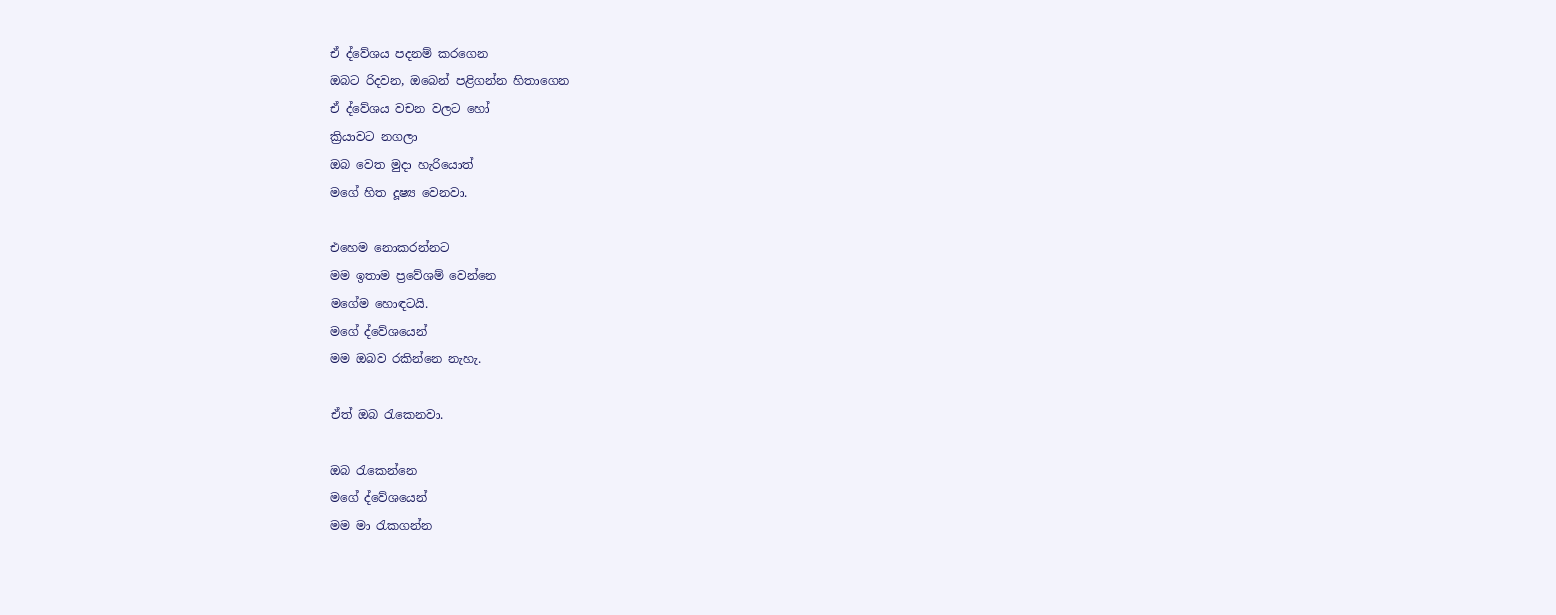ඒ ද්වේශය පදනම් කරගෙන
ඔබට රිදවන, ඔබෙන් පළිගන්න හිතාගෙන
ඒ ද්වේශය වචන වලට හෝ
ක්‍රියාවට නගලා
ඔබ වෙත මුදා හැරියොත්
මගේ හිත දූෂ්‍ය වෙනවා.

එහෙම නොකරන්නට
මම ඉතාම ප්‍රවේශම් වෙන්නෙ
මගේම හොඳටයි.
මගේ ද්වේශයෙන්
මම ඔබව රකින්නෙ නැහැ.

ඒත් ඔබ රැකෙනවා.

ඔබ රැකෙන්නෙ
මගේ ද්වේශයෙන්
මම මා රැකගන්න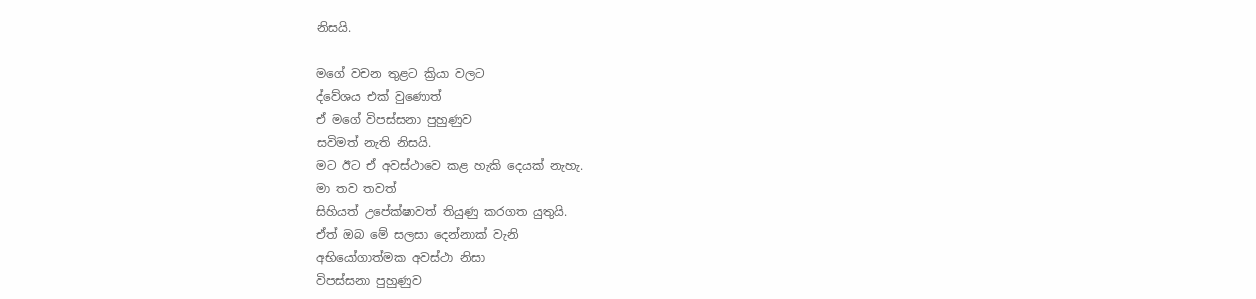නිසයි.

මගේ වචන තුළට ක්‍රියා වලට
ද්වේශය එක් වුණොත්
ඒ මගේ විපස්සනා පුහුණුව
සවිමත් නැති නිසයි.
මට ඊට ඒ අවස්ථාවෙ කළ හැකි දෙයක් නැහැ.
මා තව තවත්
සිහියත් උපේක්ෂාවත් තියුණු කරගත යුතුයි.
ඒත් ඔබ මේ සලසා දෙන්නාක් වැනි
අභියෝගාත්මක අවස්ථා නිසා
විපස්සනා පුහුණුව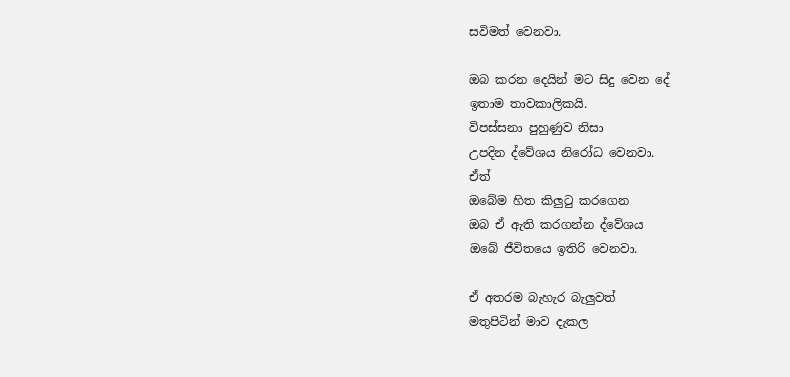සවිමත් වෙනවා.

ඔබ කරන දෙයින් මට සිදු වෙන දේ
ඉතාම තාවකාලිකයි.
විපස්සනා පුහුණුව නිසා
උපදින ද්වේශය නිරෝධ වෙනවා.
ඒත්
ඔබේම හිත කිලුටු කරගෙන
ඔබ ඒ ඇති කරගන්න ද්වේශය
ඔබේ ජීවිතයෙ ඉතිරි වෙනවා.

ඒ අතරම බැහැර බැලුවත්
මතුපිටින් මාව දැකල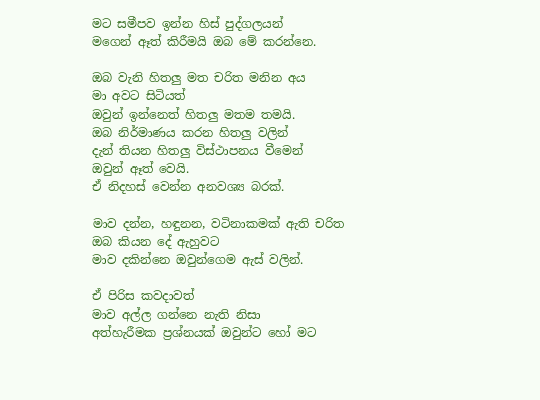මට සමීපව ඉන්න හිස් පුද්ගලයන්
මගෙන් ඈත් කිරීමයි ඔබ මේ කරන්නෙ.

ඔබ වැනි හිතලු මත චරිත මනින අය
මා අවට සිටියත්
ඔවුන් ඉන්නෙත් හිතලු මතම තමයි.
ඔබ නිර්මාණය කරන හිතලු වලින්
දැන් තියන හිතලු විස්ථාපනය වීමෙන්
ඔවුන් ඈත් වෙයි.
ඒ නිදහස් වෙන්න අනවශ්‍ය බරක්.

මාව දන්න, හඳුනන, වටිනාකමක් ඇති චරිත
ඔබ කියන දේ ඇහුවට
මාව දකින්නෙ ඔවුන්ගෙම ඇස් වලින්.

ඒ පිරිස කවදාවත්
මාව අල්ල ගන්නෙ නැති නිසා
අත්හැරීමක ප්‍රශ්නයක් ඔවුන්ට හෝ මට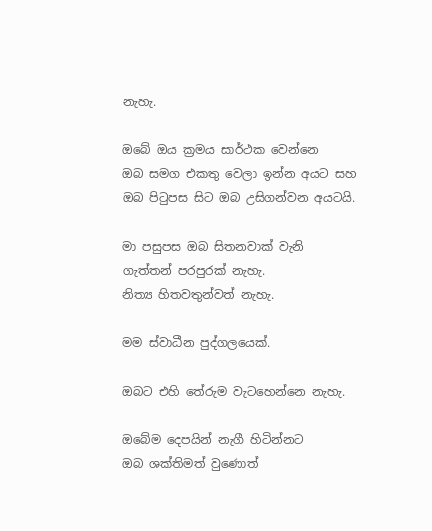නැහැ.

ඔබේ ඔය ක්‍රමය සාර්ථක වෙන්නෙ
ඔබ සමග එකතු වෙලා ඉන්න අයට සහ
ඔබ පිටුපස සිට ඔබ උසිගන්වන අයටයි.

මා පසුපස ඔබ සිතනවාක් වැනි
ගැත්තන් පරපුරක් නැහැ.
නිත්‍ය හිතවතුන්වත් නැහැ.

මම ස්වාධීන පුද්ගලයෙක්.

ඔබට එහි තේරුම වැටහෙන්නෙ නැහැ.

ඔබේම දෙපයින් නැගී හිටින්නට
ඔබ ශක්තිමත් වුණොත්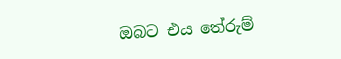ඔබට එය තේරුම්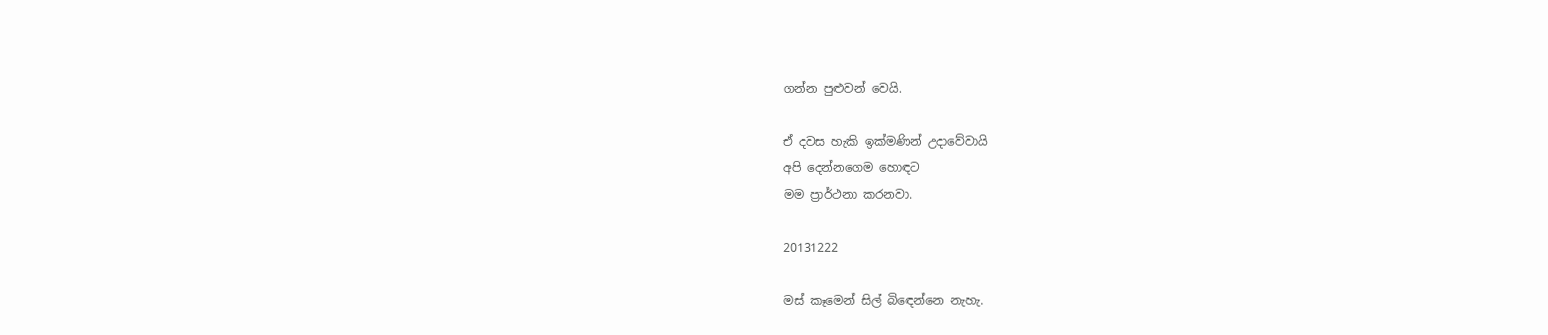ගන්න පුළුවන් වෙයි.

ඒ දවස හැකි ඉක්මණින් උදාවේවායි
අපි දෙන්නගෙම හොඳට
මම ප්‍රාර්ථනා කරනවා.

20131222

මස් කෑමෙන් සිල් බිඳෙන්නෙ නැහැ.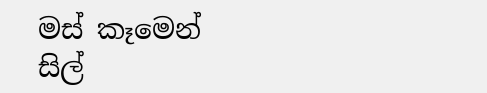මස් කෑමෙන් සිල්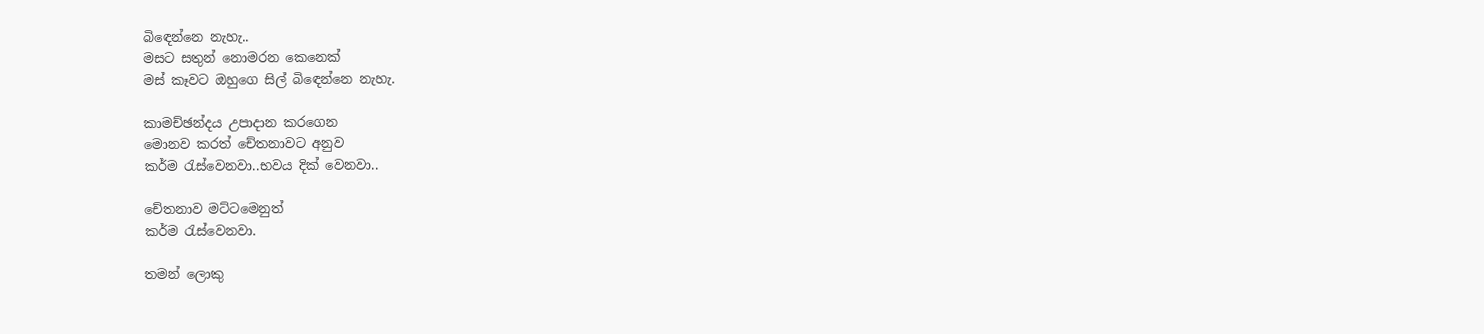බිඳෙන්නෙ නැහැ..
මසට සතුන් නොමරන කෙනෙක්
මස් කෑවට ඔහුගෙ සිල් බිඳෙන්නෙ නැහැ.

කාමච්ඡන්දය උපාදාන කරගෙන
මොනව කරත් චේතනාවට අනුව
කර්ම රැස්වෙනවා..භවය දික් වෙනවා..

චේතනාව මට්ටමෙනුත්
කර්ම රැස්වෙනවා.

තමන් ලොකු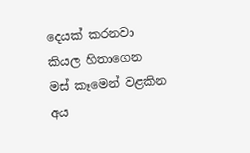දෙයක් කරනවා
කියල හිතාගෙන
මස් කෑමෙන් වළකින අය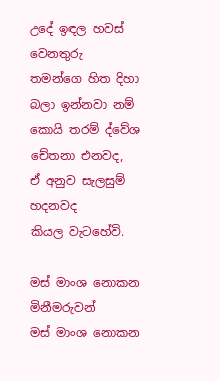උදේ ඉඳල හවස් වෙනතුරු
තමන්ගෙ හිත දිහා බලා ඉන්නවා නම්
කොයි තරම් ද්වේශ චේතනා එනවද,
ඒ අනුව සැලසුම් හදනවද
කියල වැටහේවි.

මස් මාංශ නොකන මිනීමරුවන්
මස් මාංශ නොකන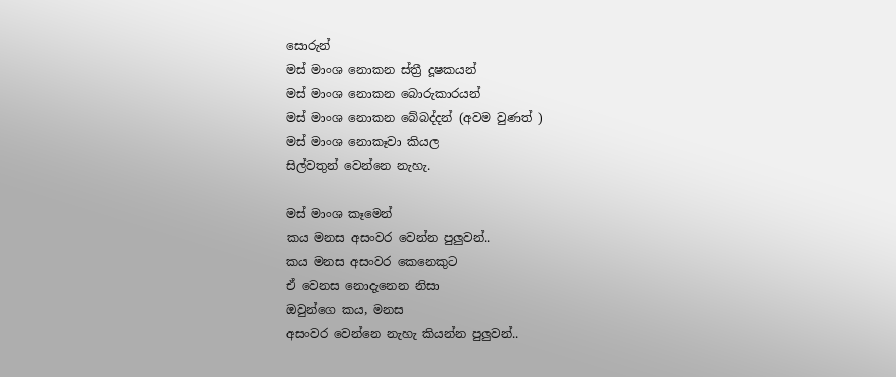සොරුන්
මස් මාංශ නොකන ස්ත්‍රී දූෂකයන්
මස් මාංශ නොකන බොරුකාරයන්
මස් මාංශ නොකන බේබද්දන් (අවම වුණත් )
මස් මාංශ නොකෑවා කියල
සිල්වතුන් වෙන්නෙ නැහැ.

මස් මාංශ කෑමෙන්
කය මනස අසංවර වෙන්න පුලුවන්..
කය මනස අසංවර කෙනෙකුට
ඒ වෙනස නොදැනෙන නිසා
ඔවුන්ගෙ කය, මනස
අසංවර වෙන්නෙ නැහැ කියන්න පුලුවන්..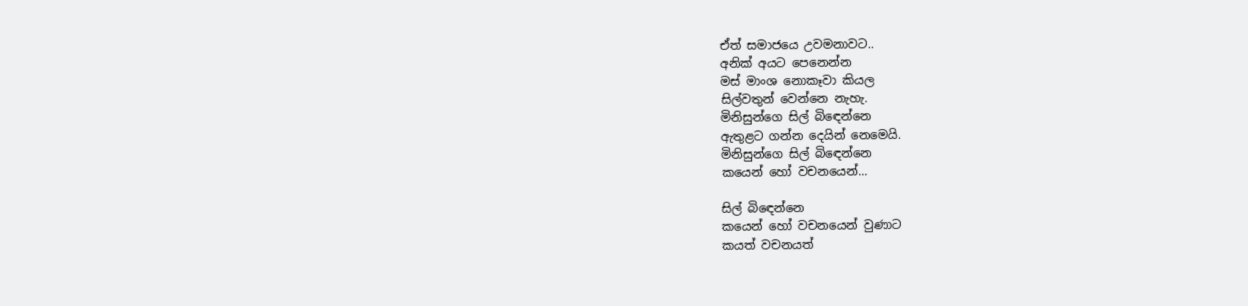ඒත් සමාජයෙ උවමනාවට..
අනික් අයට පෙනෙන්න
මස් මාංශ නොකෑවා කියල
සිල්වතුන් වෙන්නෙ නැහැ.
මිනිසුන්ගෙ සිල් බිඳෙන්නෙ
ඇතුළට ගන්න දෙයින් නෙමෙයි.
මිනිසුන්ගෙ සිල් බිඳෙන්නෙ
කයෙන් හෝ වචනයෙන්...

සිල් බිඳෙන්නෙ
කයෙන් හෝ වචනයෙන් වුණාට
කයත් වචනයත්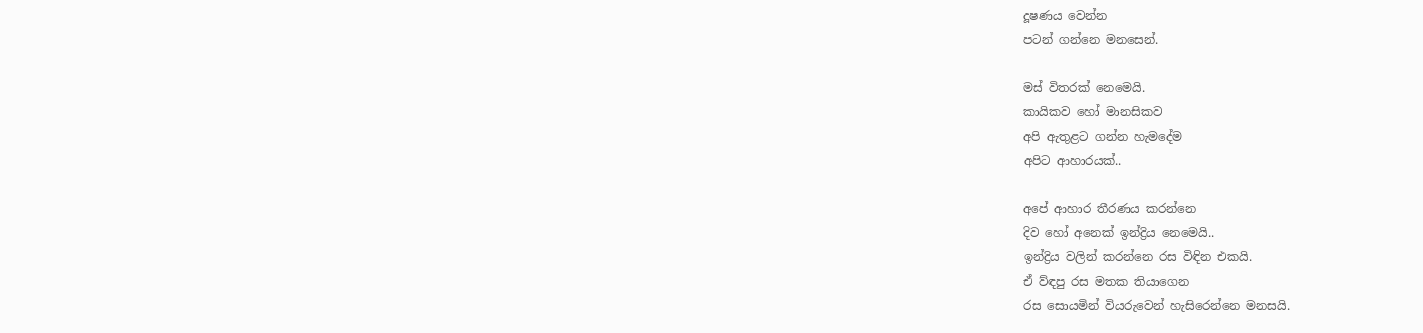දූෂණය වෙන්න
පටන් ගන්නෙ මනසෙන්.

මස් විතරක් නෙමෙයි.
කායිකව හෝ මානසිකව
අපි ඇතුළට ගන්න හැමදේම
අපිට ආහාරයක්..

අපේ ආහාර තීරණය කරන්නෙ
දිව හෝ අනෙක් ඉන්ද්‍රිය නෙමෙයි..
ඉන්ද්‍රිය වලින් කරන්නෙ රස විඳින එකයි.
ඒ ව්ඳපු රස මතක තියාගෙන
රස සොයමින් වියරුවෙන් හැසිරෙන්නෙ මනසයි.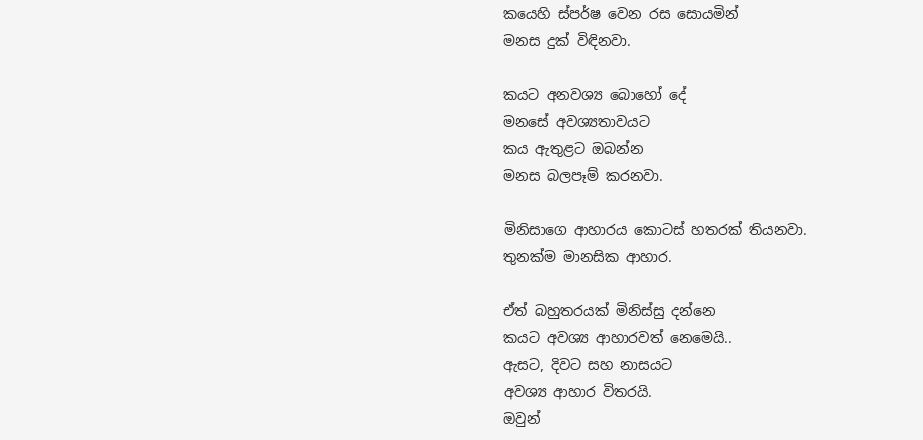කයෙහි ස්පර්ෂ වෙන රස සොයමින්
මනස දුක් විඳිනවා.

කයට අනවශ්‍ය බොහෝ දේ
මනසේ අවශ්‍යතාවයට
කය ඇතුළට ඔබන්න
මනස බලපෑම් කරනවා.

මිනිසාගෙ ආහාරය කොටස් හතරක් තියනවා.
තුනක්ම මානසික ආහාර.

ඒත් බහුතරයක් මිනිස්සු දන්නෙ
කයට අවශ්‍ය ආහාරවත් නෙමෙයි..
ඇසට, දිවට සහ නාසයට
අවශ්‍ය ආහාර විතරයි.
ඔවුන්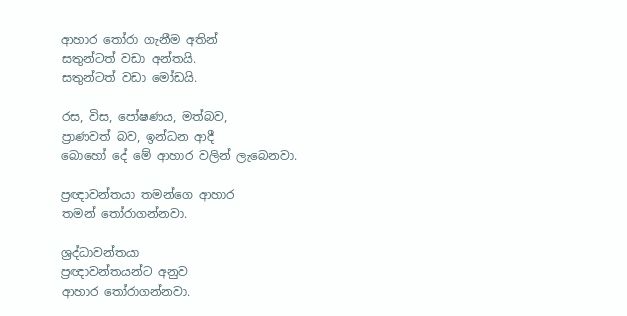ආහාර තෝරා ගැනීම අතින්
සතුන්ටත් වඩා අන්තයි.
සතුන්ටත් වඩා මෝඩයි.

රස, විස, පෝෂණය, මත්බව,
ප්‍රාණවත් බව, ඉන්ධන ආදී
බොහෝ දේ මේ ආහාර වලින් ලැබෙනවා.

ප්‍රඥාවන්තයා තමන්ගෙ ආහාර
තමන් තෝරාගන්නවා.

ශ්‍රද්ධාවන්තයා
ප්‍රඥාවන්තයන්ට අනුව
ආහාර තෝරාගන්නවා.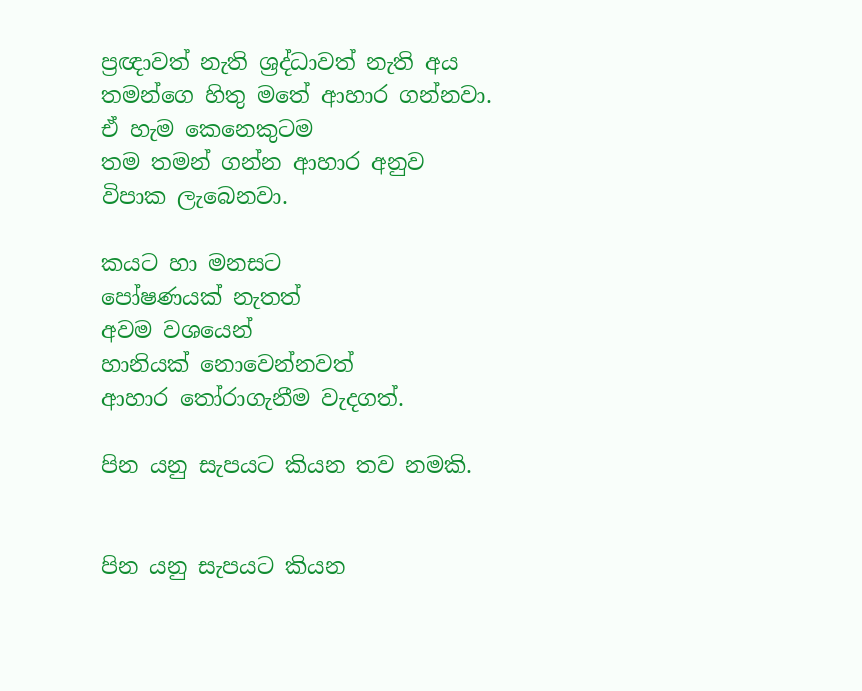ප්‍රඥාවත් නැති ශ්‍රද්ධාවත් නැති අය
තමන්ගෙ හිතු මතේ ආහාර ගන්නවා.
ඒ හැම කෙනෙකුටම
තම තමන් ගන්න ආහාර අනුව
විපාක ලැබෙනවා.

කයට හා මනසට
පෝෂණයක් නැතත්
අවම වශයෙන්
හානියක් නොවෙන්නවත්
ආහාර තෝරාගැනීම වැදගත්.

පින යනු සැපයට කියන තව නමකි.


පින යනු සැපයට කියන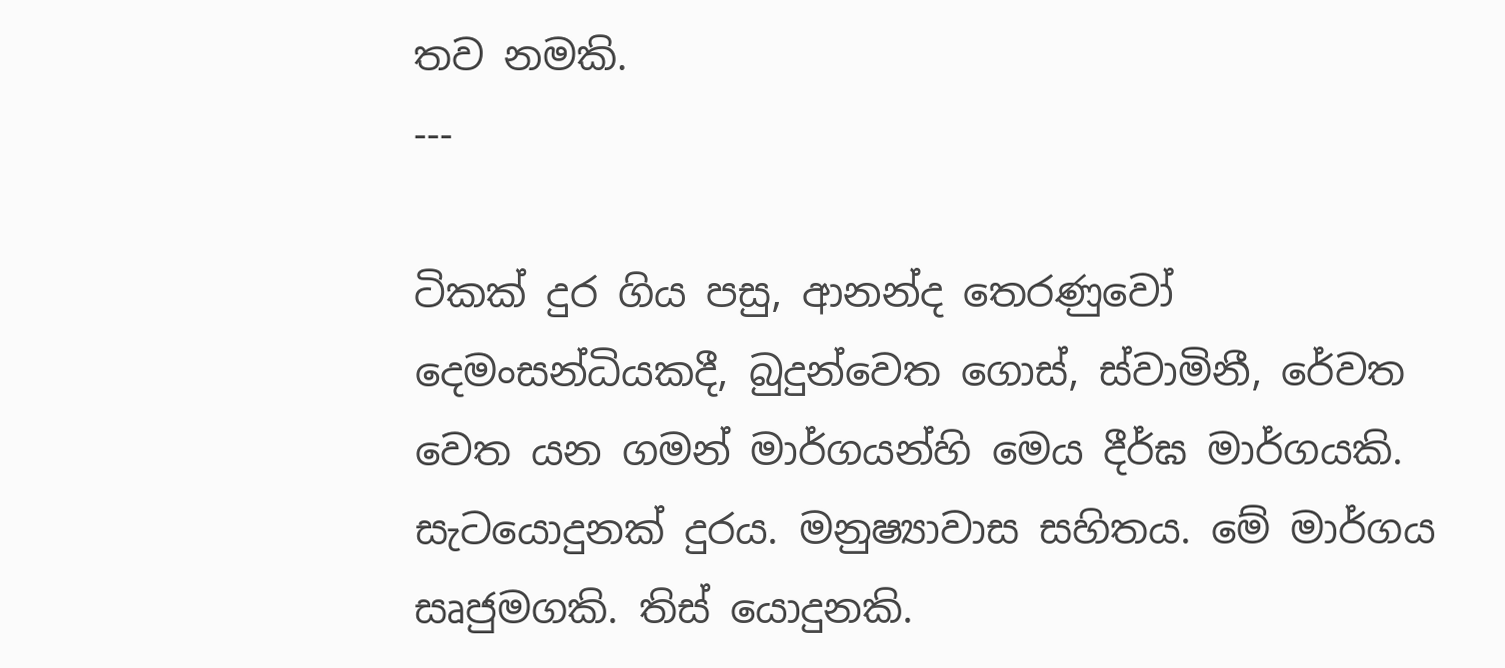තව නමකි.
---

ටිකක් දුර ගිය පසු, ආනන්ද තෙරණුවෝ දෙමංසන්ධියකදී, බුදුන්වෙත ගොස්, ස්වාමිනී, රේවත වෙත යන ගමන් මාර්ගයන්හි මෙය දීර්ඝ මාර්ගයකි. සැටයොදුනක් දුරය. මනුෂ්‍යාවාස සහිතය. මේ මාර්ගය සෘජුමගකි. තිස් යොදුනකි.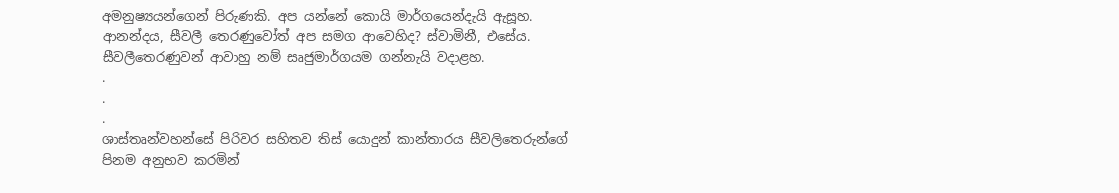අමනුෂ්‍යයන්ගෙන් පිරුණකි. අප යන්නේ කොයි මාර්ගයෙන්දැයි ඇසූහ. ආනන්දය, සීවලී තෙරණුවෝත් අප සමග ආවෙහිද? ස්වාමිනී, එසේය. සීවලීතෙරණුවන් ආවාහු නම් සෘජුමාර්ගයම ගන්නැයි වදාළහ.
.
.
.
ශාස්තෘන්වහන්සේ පිරිවර සහිතව තිස් යොදුන් කාන්තාරය සීවලිතෙරුන්ගේ පිනම අනුභව කරමින්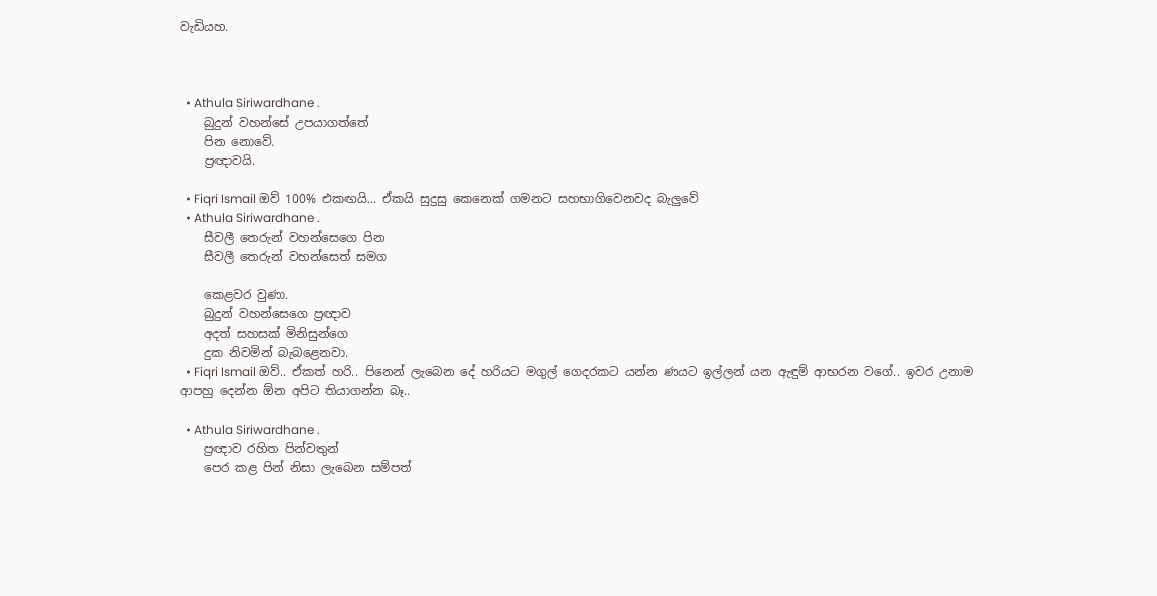වැඩියහ.



  • Athula Siriwardhane .
    බුදුන් වහන්සේ උපයාගත්තේ
    පින නොවේ.
    ප්‍රඥාවයි.

  • Fiqri Ismail ඔව් 100% එකඟයි... ඒකයි සුදුසු කෙනෙක් ගමනට සහභාගිවෙනවද බැලුවේ
  • Athula Siriwardhane .
    සීවලී තෙරුන් වහන්සෙගෙ පින
    සීවලී තෙරුන් වහන්සෙත් සමග

    කෙළවර වුණා.
    බුදුන් වහන්සෙගෙ ප්‍රඥාව
    අදත් සහසක් මිනිසුන්ගෙ
    දුක නිවමින් බැබළෙනවා.
  • Fiqri Ismail ඔව්.. ඒකත් හරි.. පිනෙන් ලැබෙන දේ හරියට මගුල් ගෙදරකට යන්න ණයට ඉල්ලන් යන ඇඳුම් ආභරන වගේ.. ඉවර උනාම ආපහු දෙන්න ඕන අපිට තියාගන්න බෑ..

  • Athula Siriwardhane .
    ප්‍රඥාව රහිත පින්වතුන්
    පෙර කළ පින් නිසා ලැබෙන සම්පත්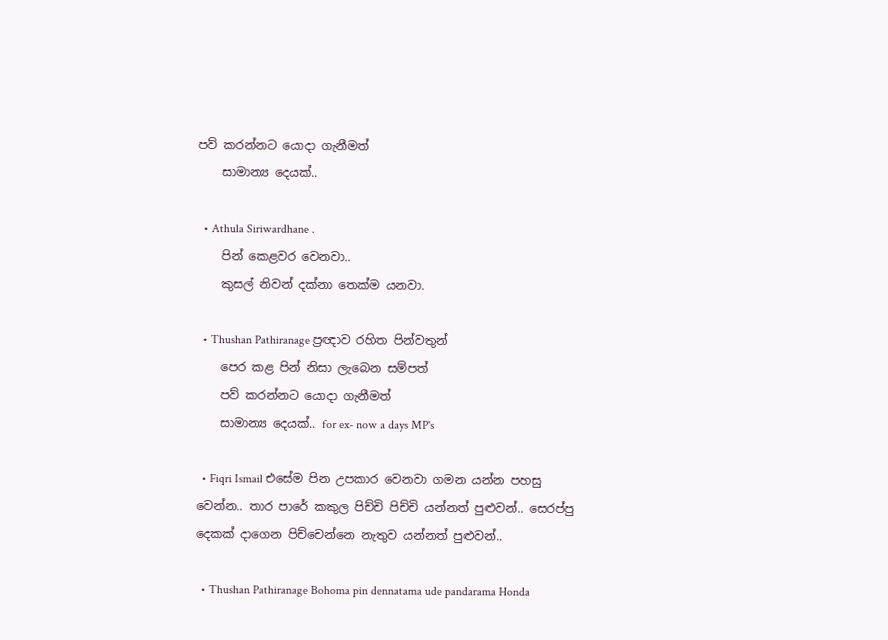පව් කරන්නට යොදා ගැනීමත්
    සාමාන්‍ය දෙයක්..

  • Athula Siriwardhane .
    පින් කෙළවර වෙනවා..
    කුසල් නිවන් දක්නා තෙක්ම යනවා.

  • Thushan Pathiranage ප්‍රඥාව රහිත පින්වතුන්
    පෙර කළ පින් නිසා ලැබෙන සම්පත්
    පව් කරන්නට යොදා ගැනීමත්
    සාමාන්‍ය දෙයක්.. for ex- now a days MP's

  • Fiqri Ismail එසේම පින උපකාර වෙනවා ගමන යන්න පහසු වෙන්න.. තාර පාරේ කකුල පිච්චි පිච්චි යන්නත් පුළුවන්.. සෙරප්පු දෙකක් දාගෙන පිච්චෙන්නෙ නැතුව යන්නත් පුළුවන්..

  • Thushan Pathiranage Bohoma pin dennatama ude pandarama Honda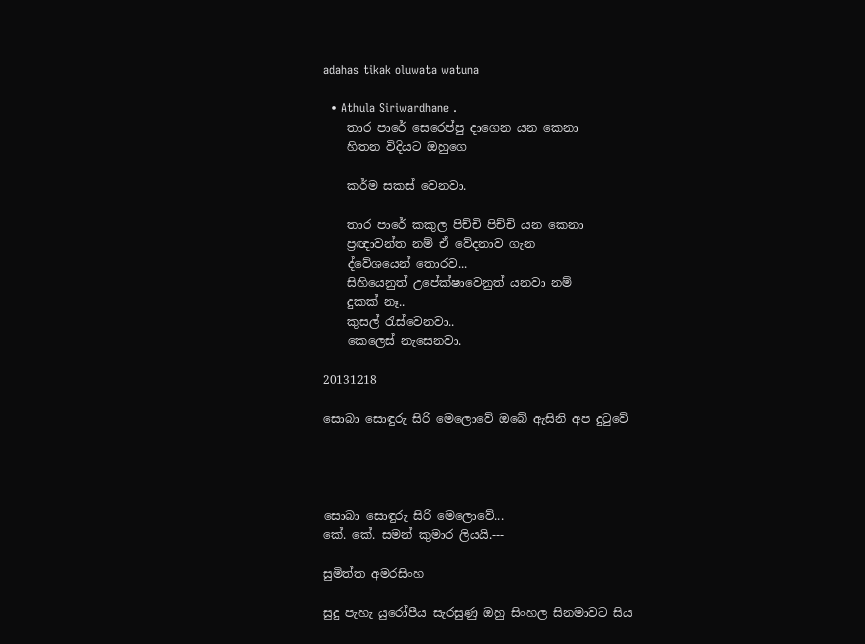adahas tikak oluwata watuna

  • Athula Siriwardhane .
    තාර පාරේ සෙරෙප්පු දාගෙන යන කෙනා
    හිතන විදියට ඔහුගෙ

    කර්ම සකස් වෙනවා.

    තාර පාරේ කකුල පිච්චි පිච්චි යන කෙනා
    ප්‍රඥාවන්ත නම් ඒ වේදනාව ගැන
    ද්වේශයෙන් තොරව...
    සිහියෙනුත් උපේක්ෂාවෙනුත් යනවා නම්
    දුකක් නෑ..
    කුසල් රැස්වෙනවා..
    කෙලෙස් නැසෙනවා.

20131218

සොබා සොඳුරු සිරි මෙලොවේ ඔබේ ඇසිනි අප දුටුවේ




සොබා සොඳුරු සිරි මෙලොවේ...
කේ. කේ. සමන් කුමාර ලියයි.---

සුමිත්ත අමරසිංහ‍

සුදු පැහැ යුරෝපීය සැරසුණු ඔහු සිංහල සිනමාවට සිය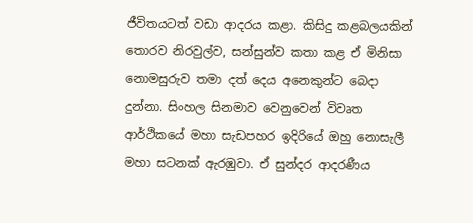ජීවිතයටත් වඩා ආදරය කළා. කිසිදු කළබලයකින් තොරව නිරවුල්ව, සන්සුන්ව කතා කළ ඒ මිනිසා නොමසුරුව තමා දත් දෙය අනෙකුන්ට බෙදා දුන්නා. සිංහල සිනමාව වෙනුවෙන් විවෘත ආර්ථිකයේ මහා සැඩපහර ඉදිරියේ ඔහු නොසැලී මහා සටනක් ඇරඹුවා. ඒ සුන්දර ආදරණීය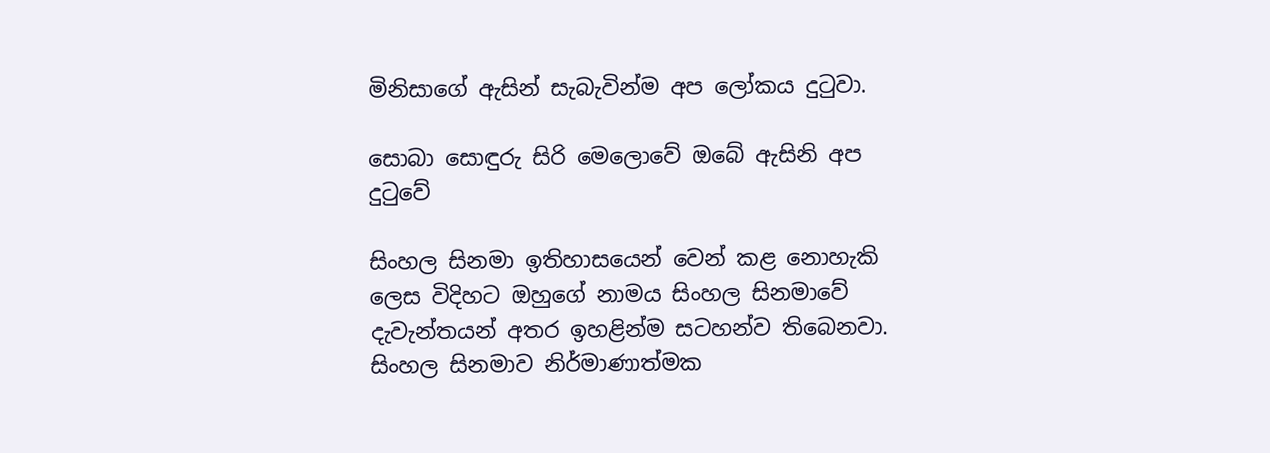මිනිසාගේ ඇසින් සැබැවින්ම අප ලෝකය දුටුවා.

සොබා සොඳුරු සිරි මෙලොවේ ඔබේ ඇසිනි අප දුටුවේ

සිංහල සිනමා ඉතිහාසයෙන් වෙන් කළ නොහැකි ලෙස විදිහට ඔහුගේ නාමය සිංහල සිනමාවේ දැවැන්තයන් අතර ඉහළින්ම සටහන්ව තිබෙනවා. සිංහල සිනමාව නිර්මාණාත්මක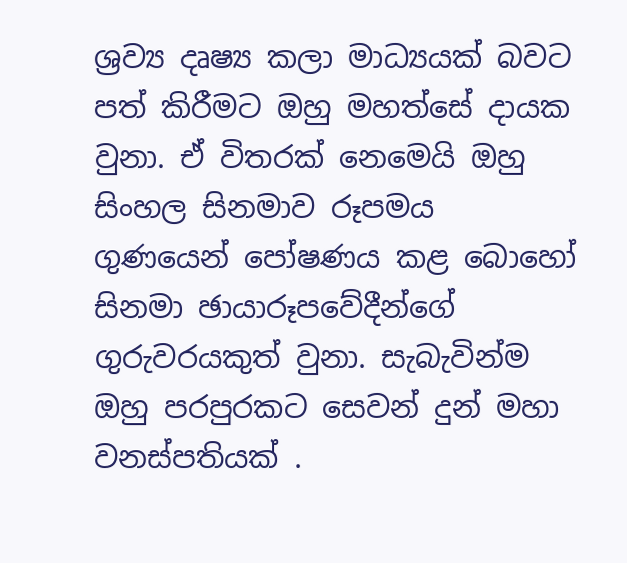ශ්‍රව්‍ය දෘෂ්‍ය කලා මාධ්‍යයක් බවට පත් කිරීමට ඔහු මහත්සේ දායක වුනා. ඒ විතරක් නෙමෙයි ඔහු සිංහල සිනමාව රූපමය ගුණයෙන් පෝෂණය කළ බොහෝ සිනමා ඡායාරූපවේදීන්ගේ ගුරුවරයකුත් වුනා. සැබැවින්ම ඔහු පරපුරකට සෙවන් දුන් මහා වනස්පතියක් .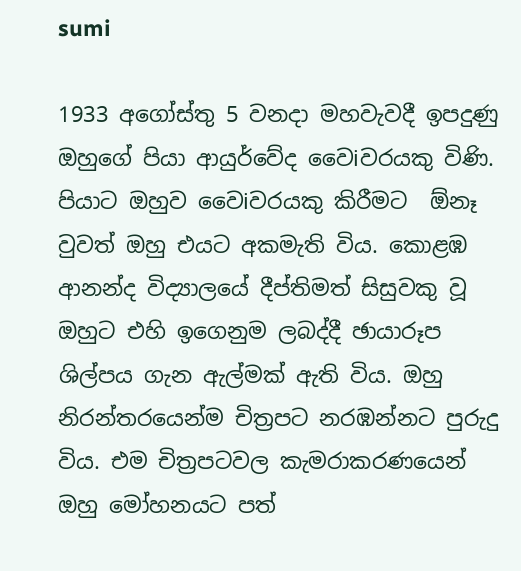sumi

1933 අගෝස්තු 5 වනදා මහවැවදී ඉපදුණු ඔහුගේ පියා ආයුර්වේද වෛiවරයකු විණි. පියාට ඔහුව වෛiවරයකු කිරීමට  ඕනෑ වුවත් ඔහු එයට අකමැති විය. කොළඹ ආනන්ද විද්‍යාලයේ දීප්තිමත් සිසුවකු වූ ඔහුට එහි ඉගෙනුම ලබද්දී ඡායාරූප ශිල්පය ගැන ඇල්මක් ඇති විය. ඔහු නිරන්තරයෙන්ම චිත්‍රපට නරඹන්නට පුරුදු විය. එම චිත්‍රපටවල කැමරාකරණයෙන් ඔහු මෝහනයට පත්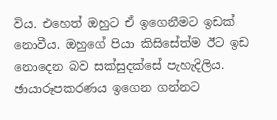විය. එහෙත් ඔහුට ඒ ඉගෙනීමට ඉඩක් නොවීය. ඔහුගේ පියා කිසිසේත්ම ඊට ඉඩ නොදෙන බව සක්සුදක්සේ පැහැදිලිය. ඡායාරූපකරණය ඉගෙන ගන්නට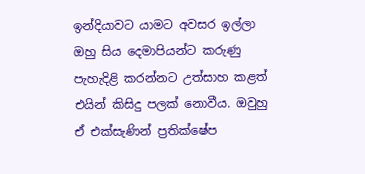ඉන්දියාවට යාමට අවසර ඉල්ලා ඔහු සිය දෙමාපියන්ට කරුණු පැහැදිළි කරන්නට උත්සාහ කළත් එයින් කිසිදු පලක් නොවීය. ඔවුහු ඒ එක්සැණින් ප්‍රතික්ෂේප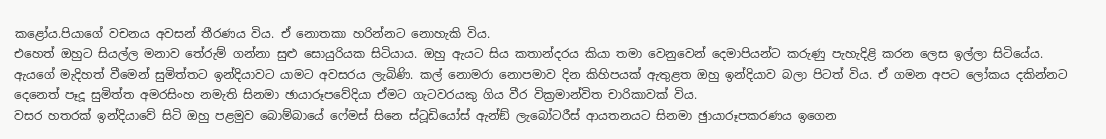කළෝය.පියාගේ වචනය අවසන් තීරණය විය. ඒ නොතකා හරින්නට නොහැකි විය.
එහෙත් ඔහුට සියල්ල මනාව තේරුම් ගන්නා සුළු සොයුරියක සිටියාය. ඔහු ඇයට සිය කතාන්දරය කියා තමා වෙනුවෙන් දෙමාපියන්ට කරුණු පැහැදිළි කරන ලෙස ඉල්ලා සිටියේය. ඇයගේ මැදිහත් වීමෙන් සුමිත්තට ඉන්දියාවට යාමට අවසරය ලැබිණි. කල් නොමරා නොපමාව දින කිහිපයක් ඇතුළත ඔහු ඉන්දියාව බලා පිටත් විය. ඒ ගමන අපට ලෝකය දකින්නට දෙනෙත් පෑදූ සුමිත්ත අමරසිංහ නමැති සිනමා ඡායාරූපවේදියා ඒමට ගැටවරයකු ගිය වීර වික්‍රමාන්විත චාරිකාවක් විය.
වසර හතරක් ඉන්දියාවේ සිටි ඔහු පළමුව බොම්බායේ ෆේමස් සිනෙ ස්ටූඩියෝස් ඇන්ඞ් ලැබෝටරීස් ආයතනයට සිනමා ඡුායාරූපකරණය ඉගෙන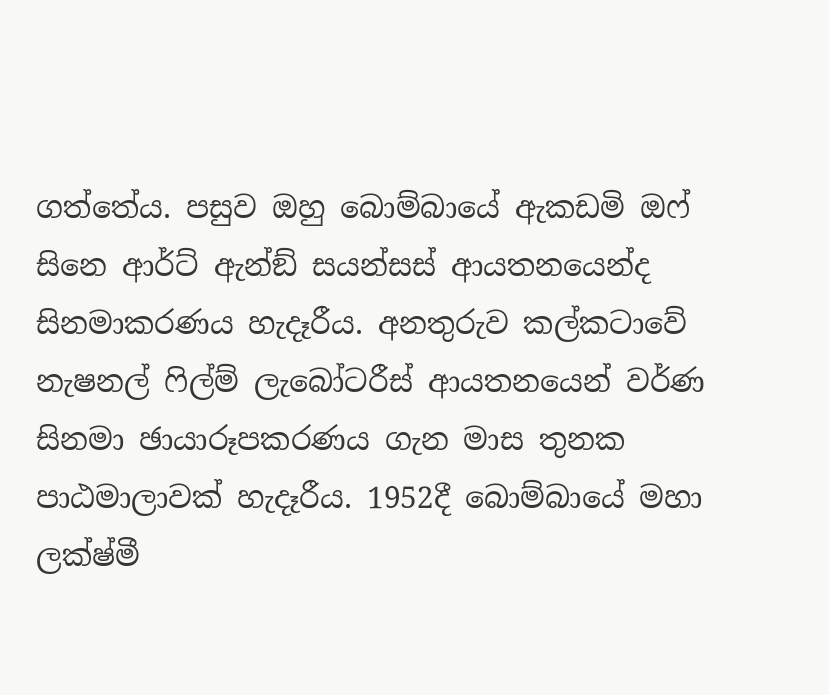ගත්තේය. පසුව ඔහු බොම්බායේ ඇකඩමි ඔෆ් සිනෙ ආර්ට් ඇන්ඞ් සයන්සස් ආයතනයෙන්ද සිනමාකරණය හැදෑරීය. අනතුරුව කල්කටාවේ නැෂනල් ෆිල්ම් ලැබෝටරීස් ආයතනයෙන් වර්ණ සිනමා ඡායාරූපකරණය ගැන මාස තුනක පාඨමාලාවක් හැදෑරීය. 1952දී බොම්බායේ මහා ලක්ෂ්මී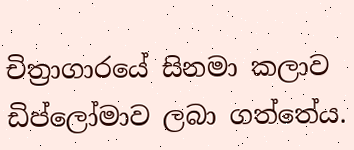චිත්‍රාගාරයේ සිනමා කලාව ඩිප්ලෝමාව ලබා ගත්තේය.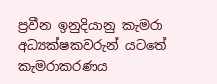ප්‍රවීන ඉනුදියානු කැමරා අධ්‍යක්ෂකවරුන් යටතේ කැමරාකරණය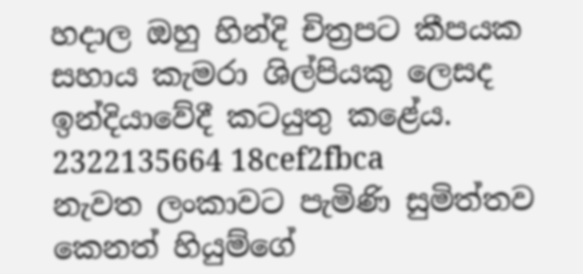හදාල ඔහු හින්දි චිත්‍රපට කීපයක සහාය කැමරා ශිල්පියකු ලෙසද ඉන්දියාවේදී කටයුතු කළේය.
2322135664 18cef2fbca
නැවත ලංකාවට පැමිණි සුමිත්තව කෙනත් හියුම්ගේ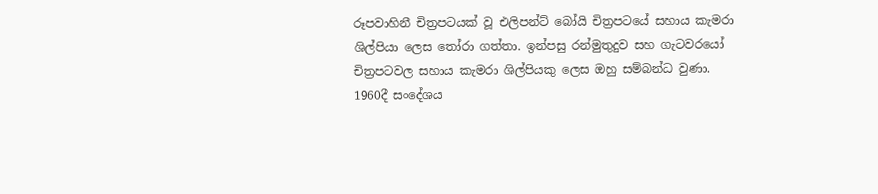රූපවාහිනී චිත්‍රපටයක් වූ එලිපන්ට් බෝයි චිත්‍රපටයේ සහාය කැමරා ශිල්පියා ලෙස තෝරා ගත්තා. ඉන්පසු රන්මුතුදුව සහ ගැටවරයෝ  චිත්‍රපටවල සහාය කැමරා ශිල්පියකු ලෙස ඔහු සම්බන්ධ වුණා.
1960දී සංදේශය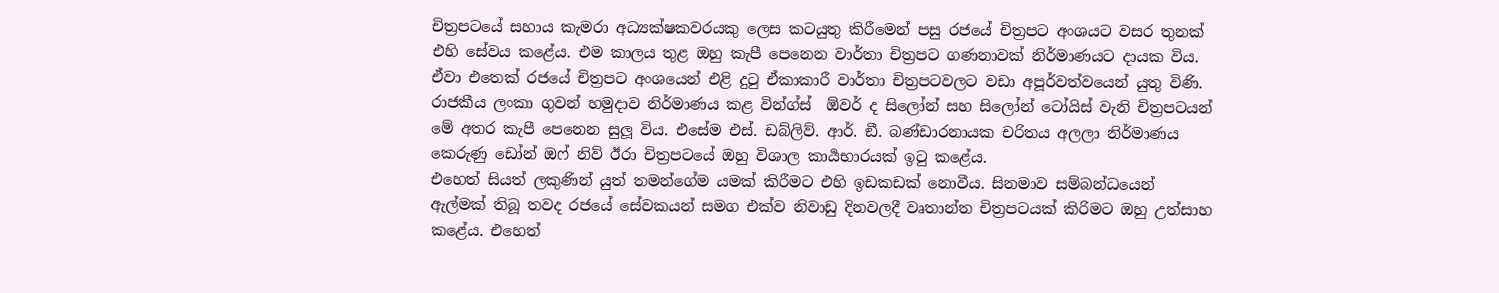චිත්‍රපටයේ සහාය කැමරා අධ්‍යක්ෂකවරයකු ලෙස කටයුතු කිරීමෙන් පසු රජයේ චිත්‍රපට අංශයට වසර තුනක් එහි සේවය කළේය. එම කාලය තුළ ඔහු කැපී පෙනෙන වාර්තා චිත්‍රපට ගණනාවක් නිර්මාණයට දායක විය. ඒවා එතෙක් රජයේ චිත්‍රපට අංශයෙන් එළි දුටු ඒකාකාරී වාර්තා චිත්‍රපටවලට වඩා අපූර්වත්වයෙන් යුතු විණි. රාජකීය ලංකා ගුවන් හමුදාව නිර්මාණය කළ වින්ග්ස්  ඕවර් ද සිලෝන් සහ සිලෝන් ටෝයිස් වැනි චිත්‍රපටයන් මේ අතර කැපී පෙනෙන සුලූ විය. එසේම එස්. ඩබ්ලිව්. ආර්. ඞී. බණ්ඩාරනායක චරිතය අලලා නිර්මාණය කෙරුණු ඩෝන් ඔෆ් නිව් ඊරා චිත්‍රපටයේ ඔහු විශාල කාර්‍යභාරයක් ඉටු කළේය.
එහෙත් සියත් ලකුණින් යුත් තමන්ගේම යමක් කිරීමට එහි ඉඩකඩක් නොවීය. සිනමාව සම්බන්ධයෙන් ඇල්මක් තිබූ තවද රජයේ සේවකයන් සමග එක්ව නිවාඩු දිනවලදී වෘතාන්ත චිත්‍රපටයක් කිරිමට ඔහු උත්සාහ කළේය. එහෙත්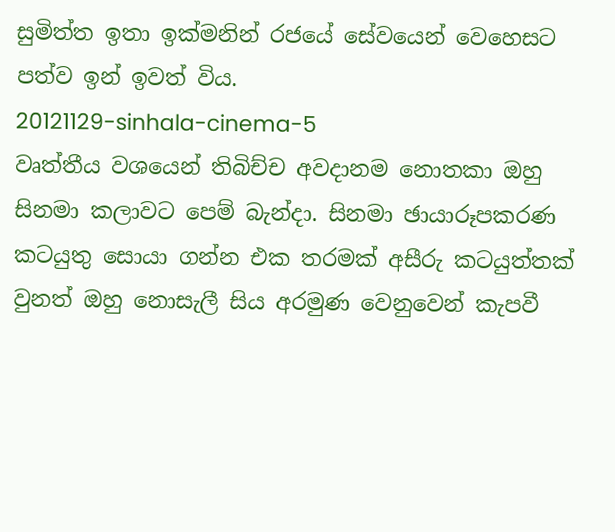සුමිත්ත ඉතා ඉක්මනින් රජයේ සේවයෙන් වෙහෙසට පත්ව ඉන් ඉවත් විය.
20121129-sinhala-cinema-5
වෘත්තීය වශයෙන් තිබිච්ච අවදානම නොතකා ඔහු සිනමා කලාවට පෙම් බැන්දා. සිනමා ඡායාරූපකරණ කටයුතු සොයා ගන්න එක තරමක් අසීරු කටයුත්තක් වුනත් ඔහු නොසැලී සිය අරමුණ වෙනුවෙන් කැපවී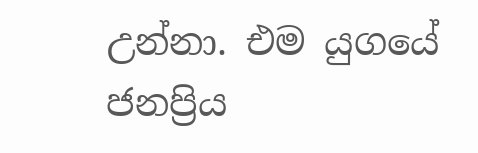උන්නා. එම යුගයේ ජනප්‍රිය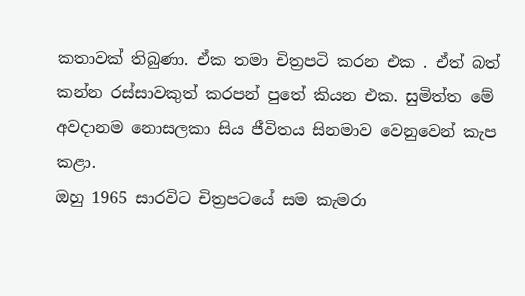කතාවක් තිබුණා. ඒක තමා චිත්‍රපටි කරන එක . ඒත් බත් කන්න රස්සාවකුත් කරපන් පුතේ කියන එක. සුමිත්ත මේ අවදානම නොසලකා සිය ජීවිතය සිනමාව වෙනුවෙන් කැප කළා.
ඔහු 1965 සාරවිට චිත්‍රපටයේ සම කැමරා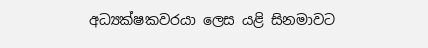අධ්‍යක්ෂකවරයා ලෙස යළි සිනමාවට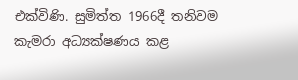එක්විණි. සුමිත්ත 1966දී තනිවම කැමරා අධ්‍යක්ෂණය කළ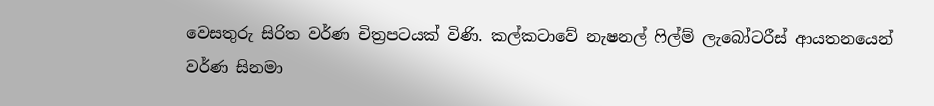වෙසතුරු සිරිත වර්ණ චිත්‍රපටයක් විණි. කල්කටාවේ නැෂනල් ෆිල්ම් ලැබෝටරීස් ආයතනයෙන් වර්ණ සිනමා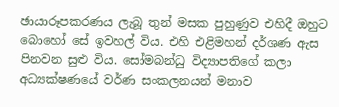ඡායාරූපකරණය ලැබූ තුන් මසක පුහුණුව එහිදී ඔහුට බොහෝ සේ ඉවහල් විය. එහි එළිමහන් දර්ශණ ඇස පිනවන සුළු විය. සෝමබන්ධු විද්‍යාපතිගේ කලා අධ්‍යක්ෂණයේ වර්ණ සංකලනයන් මනාව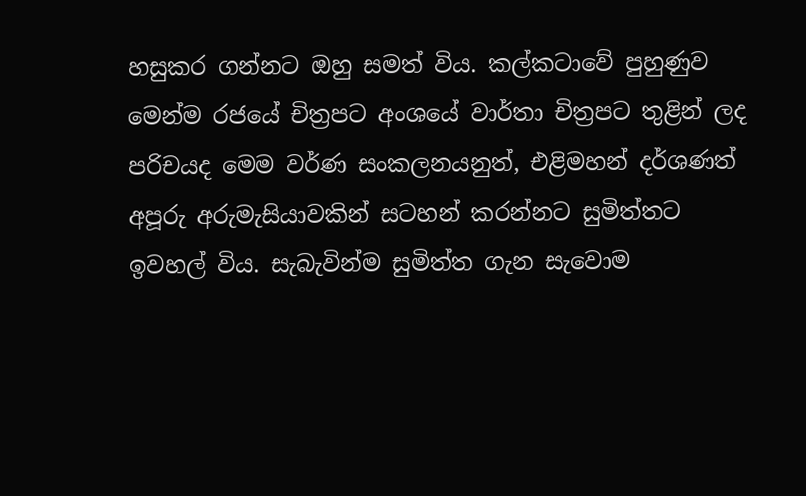හසුකර ගන්නට ඔහු සමත් විය. කල්කටාවේ පුහුණුව මෙන්ම රජයේ චිත්‍රපට අංශයේ වාර්තා චිත්‍රපට තුළින් ලද පරිචයද මෙම වර්ණ සංකලනයනුත්, එළිමහන් දර්ශණත් අපූරු අරුමැසියාවකින් සටහන් කරන්නට සුමිත්තට ඉවහල් විය. සැබැවින්ම සුමිත්ත ගැන සැවොම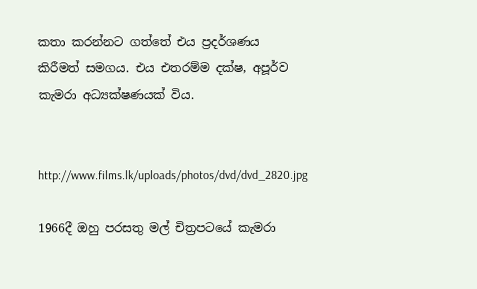කතා කරන්නට ගත්තේ එය ප්‍රදර්ශණය කිරීමත් සමගය. එය එතරම්ම දක්ෂ, අපූර්ව කැමරා අධ්‍යක්ෂණයක් විය.


http://www.films.lk/uploads/photos/dvd/dvd_2820.jpg

1966දී ඔහු පරසතු මල් චිත්‍රපටයේ කැමරා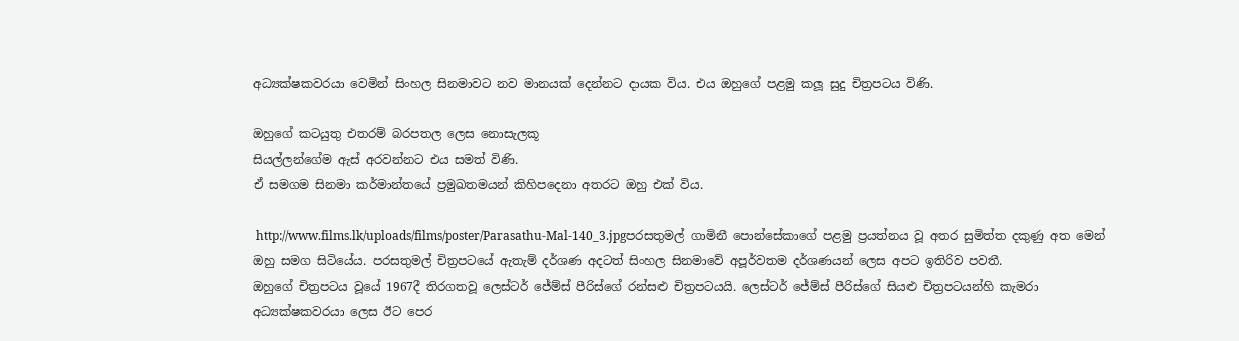අධ්‍යක්ෂකවරයා වෙමින් සිංහල සිනමාවට නව මානයක් දෙන්නට දායක විය. එය ඔහුගේ පළමු කලූ සුදු චිත්‍රපටය විණි.

ඔහුගේ කටයුතු එතරම් බරපතල ලෙස නොසැලකූ
සියල්ලන්ගේම ඇස් අරවන්නට එය සමත් විණි.
ඒ සමගම සිනමා කර්මාන්තයේ ප්‍රමුඛතමයන් කිහිපදෙනා අතරට ඔහු එක් විය.

 http://www.films.lk/uploads/films/poster/Parasathu-Mal-140_3.jpgපරසතුමල් ගාමිනී පොන්සේකාගේ පළමු ප්‍රයත්නය වූ අතර සුමිත්ත දකුණු අත මෙන් ඔහු සමග සිටියේය. පරසතුමල් චිත්‍රපටයේ ඇතැම් දර්ශණ අදටත් සිංහල සිනමාවේ අපූර්වතම දර්ශණයන් ලෙස අපට ඉතිරිව පවතී.
ඔහුගේ චිත්‍රපටය වූයේ 1967දී තිරගතවූ ලෙස්ටර් ජේම්ස් පීරිස්ගේ රන්සළු චිත්‍රපටයයි. ලෙස්ටර් ජේම්ස් පීරිස්ගේ සියළු චිත්‍රපටයන්හි කැමරා අධ්‍යක්ෂකවරයා ලෙස ඊට පෙර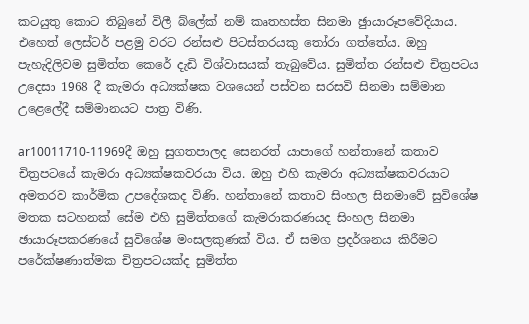කටයුතු කොට තිබුනේ විලී බ්ලේක් නම් කෘතහස්ත සිනමා ඡුායාරූපවේදියාය. එහෙත් ලෙස්ටර් පළමු වරට රන්සළු පිටස්තරයකු තෝරා ගත්තේය. ඔහු පැහැදිලිවම සුමිත්ත කෙරේ දැඩි විශ්වාසයක් තැබුවේය. සුමිත්ත රන්සළු චිත්‍රපටය  උදෙසා 1968 දී කැමරා අධ්‍යක්ෂක වශයෙන් පස්වන සරසවි සිනමා සම්මාන උළෙලේදී සම්මානයට පාත්‍ර විණි.

ar10011710-11969දී ඔහු සුගතපාලද සෙනරත් යාපාගේ හන්තානේ කතාව චිත්‍රපටයේ කැමරා අධ්‍යක්ෂකවරයා විය. ඔහු එහි කැමරා අධ්‍යක්ෂකවරයාට අමතරව කාර්මික උපදේශකද විණි. හන්තානේ කතාව සිංහල සිනමාවේ සුවිශේෂ මතක සටහනක් සේම එහි සුමිත්තගේ කැමරාකරණයද සිංහල සිනමා ඡායාරූපකරණයේ සුවිශේෂ මංසලකුණක් විය. ඒ සමග ප්‍රදර්ශනය කිරීමට පරේක්ෂණාත්මක චිත්‍රපටයක්ද සුමිත්ත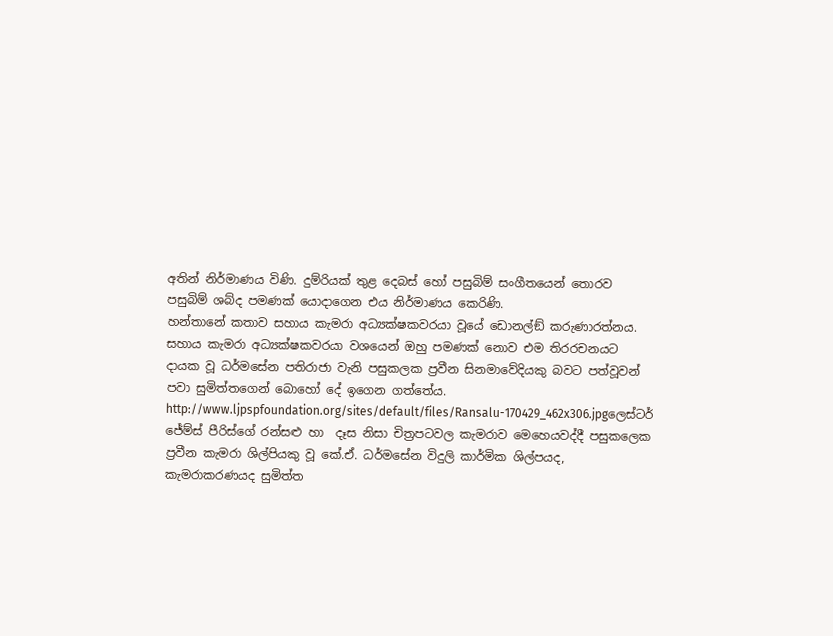අතින් නිර්මාණය විණි. දුම්රියක් තුළ දෙබස් හෝ පසුබිම් සංගීතයෙන් තොරව පසුබිම් ශබ්ද පමණක් යොදාගෙන එය නිර්මාණය කෙරිණි.
හන්තානේ කතාව සහාය කැමරා අධ්‍යක්ෂකවරයා වූයේ ඩොනල්ඞ් කරුණාරත්නය. සහාය කැමරා අධ්‍යක්ෂකවරයා වශයෙන් ඔහු පමණක් නොව එම තිරරචනයට දායක වූ ධර්මසේන පතිරාජා වැනි පසුකලක ප්‍රවීන සිනමාවේදියකු බවට පත්වූවන් පවා සුමිත්තගෙන් බොහෝ දේ ඉගෙන ගත්තේය. http://www.ljpspfoundation.org/sites/default/files/Ransalu-170429_462x306.jpgලෙස්ටර් ජේම්ස් පීරිස්ගේ රන්සළු හා  දෑස නිසා චිත්‍රපටවල කැමරාව මෙහෙයවද්දී පසුකලෙක ප්‍රවීන කැමරා ශිල්පියකු වූ කේ.ඒ. ධර්මසේන විදුලි කාර්මික ශිල්පයද, කැමරාකරණයද සුමිත්ත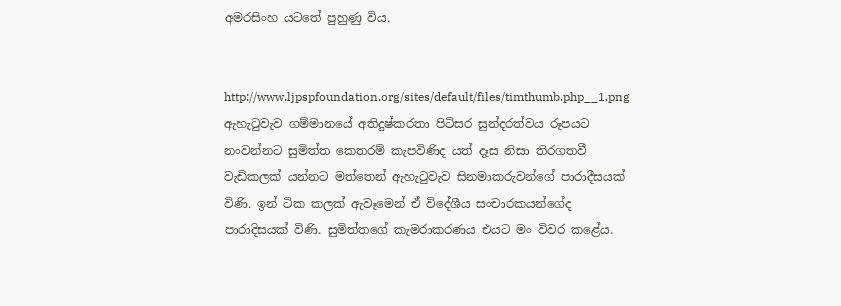අමරසිංහ යටතේ පුහුණු විය.


http://www.ljpspfoundation.org/sites/default/files/timthumb.php__1.png
ඇහැටුවැව ගම්මානයේ අතිදුෂ්කරතා පිටිසර සුන්දරත්වය රූපයට නංවන්නට සුමිත්ත කෙතරම් කැපවිණිද යත් දෑස නිසා තිරගතවී වැඩිකලක් යන්නට මත්තෙන් ඇහැටුවැව සිනමාකරුවන්ගේ පාරාදීසයක් විණි. ඉන් ටික කලක් ඇවෑමෙන් ඒ විදේශීය සංචාරකයන්ගේද පාරාදිසයක් විණි. සුමිත්තගේ කැමරාකරණය එයට මං විවර කළේය.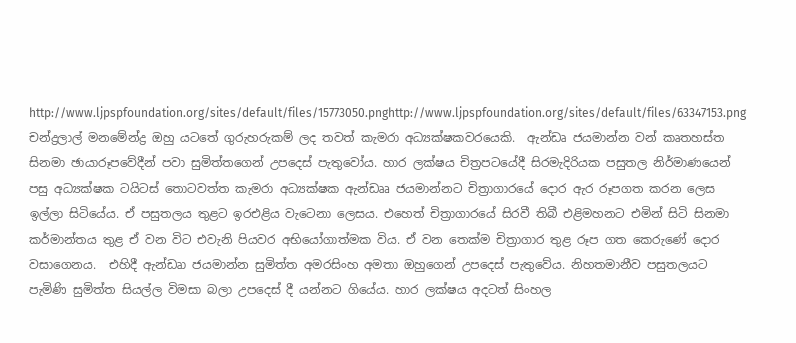http://www.ljpspfoundation.org/sites/default/files/15773050.pnghttp://www.ljpspfoundation.org/sites/default/files/63347153.png
චන්ද්‍රලාල් මනමේන්ද්‍ර ඔහු යටතේ ගුරුහරුකම් ලද තවත් කැමරා අධ්‍යක්ෂකවරයෙකි.  ඇන්ඩෘ ජයමාන්න වන් කෘතහස්ත සිනමා ඡායාරූපවේදීන් පවා සුමිත්තගෙන් උපදෙස් පැතුවෝය. හාර ලක්ෂය චිත්‍රපටයේදී සිරමැදිරියක පසුතල නිර්මාණයෙන් පසු අධ්‍යක්ෂක ටයිටස් තොටවත්ත කැමරා අධ්‍යක්ෂක ඇන්ඩෲ ජයමාන්නට චිත්‍රාගාරයේ දොර ඇර රූපගත කරන ලෙස ඉල්ලා සිටියේය. ඒ පසුතලය තුළට ඉරඑළිය වැටෙනා ලෙසය. එහෙත් චිත්‍රාගාරයේ සිරවී තිබී එළිමහනට එමින් සිටි සිනමා කර්මාන්තය තුළ ඒ වන විට එවැනි පියවර අභියෝගාත්මක විය. ඒ වන තෙක්ම චිත්‍රාගාර තුළ රූප ගත කෙරුණේ දොර වසාගෙනය.  එහිදී ඇන්ඩෘා ජයමාන්න සුමිත්ත අමරසිංහ අමතා ඔහුගෙන් උපදෙස් පැතුවේය. නිහතමානීව පසුතලයට පැමිණි සුමිත්ත සියල්ල විමසා බලා උපදෙස් දී යන්නට ගියේය. හාර ලක්ෂය අදටත් සිංහල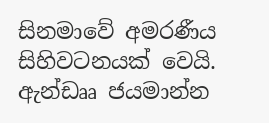සිනමාවේ අමරණීය සිහිවටනයක් වෙයි.
ඇන්ඩෲ ජයමාන්න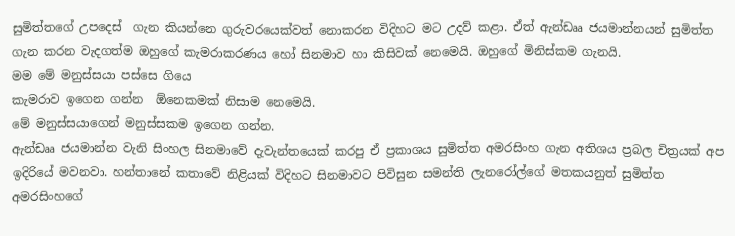සුමිත්තගේ උපදෙස්  ගැන කියන්නෙ ගුරුවරයෙක්වත් නොකරන විදිහට මට උදව් කළා. ඒත් ඇන්ඩෲ ජයමාන්නයන් සුමිත්ත ගැන කරන වැදගත්ම ඔහුගේ කැමරාකරණය හෝ සිනමාව හා කිසිවක් නෙමෙයි. ඔහුගේ මිනිස්කම ගැනයි.
මම මේ මනුස්සයා පස්සෙ ගියෙ
කැමරාව ඉගෙන ගන්න  ඕනෙකමක් නිසාම නෙමෙයි.
මේ මනුස්සයාගෙන් මනුස්සකම ඉගෙන ගන්න.
ඇන්ඩෲ ජයමාන්න වැනි සිංහල සිනමාවේ දැවැන්තයෙක් කරපු ඒ ප්‍රකාශය සුමිත්ත අමරසිංහ ගැන අතිශය ප්‍රබල චිත්‍රයක් අප ඉදිරියේ මවනවා. හන්තානේ කතාවේ නිළියක් විදිහට සිනමාවට පිවිසුන සමන්ති ලැනරෝල්ගේ මතකයනුත් සුමිත්ත අමරසිංහගේ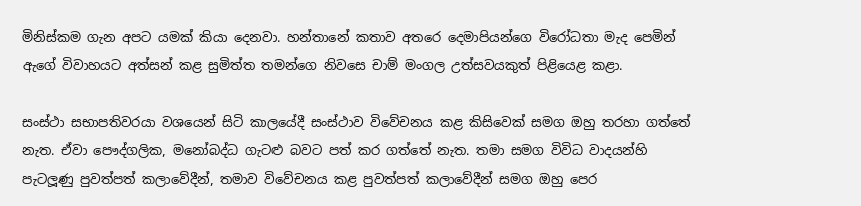මිනිස්කම ගැන අපට යමක් කියා දෙනවා. හන්තානේ කතාව අතරෙ දෙමාපියන්ගෙ විරෝධතා මැද පෙමින් ඇගේ විවාහයට අත්සන් කළ සුමිත්ත තමන්ගෙ නිවසෙ චාම් මංගල උත්සවයකුත් පිළියෙළ කළා.

සංස්ථා සභාපතිවරයා වශයෙන් සිටි කාලයේදී සංස්ථාව විවේචනය කළ කිසිවෙක් සමග ඔහු තරහා ගත්තේ නැත. ඒවා පෞද්ගලික, මනෝබද්ධ ගැටළු බවට පත් කර ගත්තේ නැත. තමා සමග විවිධ වාදයන්හි පැටලූණු පුවත්පත් කලාවේදීන්, තමාව විවේචනය කළ පුවත්පත් කලාවේදීන් සමග ඔහු පෙර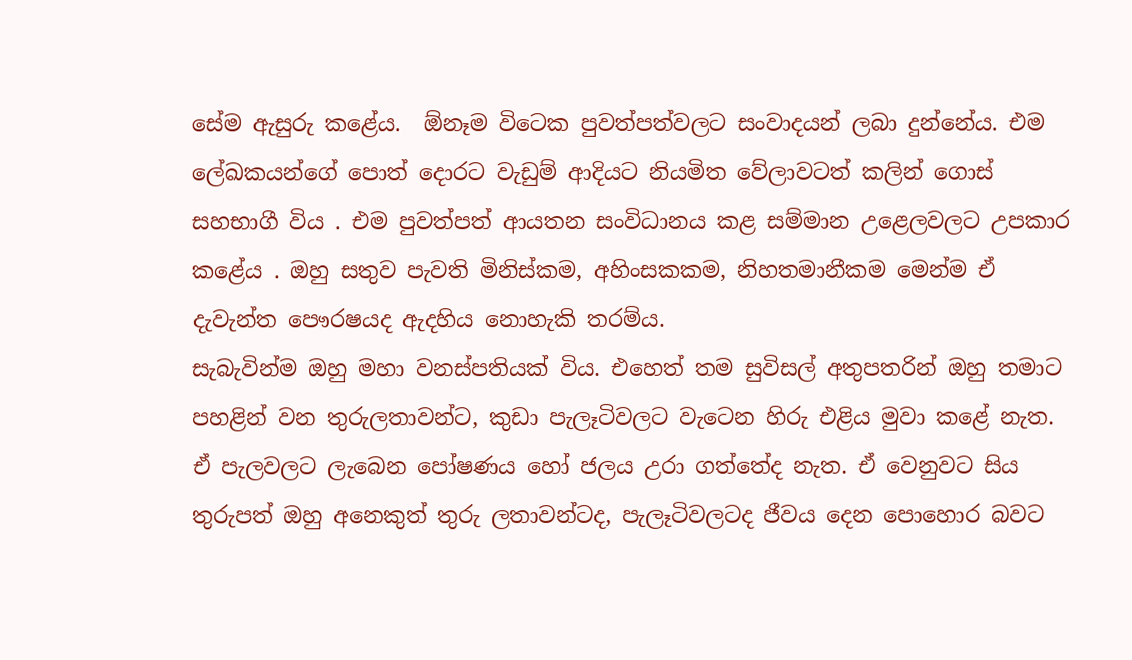සේම ඇසුරු කළේය.  ඕනෑම විටෙක පුවත්පත්වලට සංවාදයන් ලබා දුන්නේය. එම ලේඛකයන්ගේ පොත් දොරට වැඩුම් ආදියට නියමිත වේලාවටත් කලින් ගොස් සහභාගී විය . එම පුවත්පත් ආයතන සංවිධානය කළ සම්මාන උළෙලවලට උපකාර කළේය . ඔහු සතුව පැවති මිනිස්කම, අහිංසකකම, නිහතමානීකම මෙන්ම ඒ දැවැන්ත පෞරෂයද ඇදහිය නොහැකි තරම්ය.
සැබැවින්ම ඔහු මහා වනස්පතියක් විය. එහෙත් තම සුවිසල් අතුපතරින් ඔහු තමාට පහළින් වන තුරුලතාවන්ට, කුඩා පැලෑටිවලට වැටෙන හිරු එළිය මුවා කළේ නැත. ඒ පැලවලට ලැබෙන පෝෂණය හෝ ජලය උරා ගත්තේද නැත. ඒ වෙනුවට සිය තුරුපත් ඔහු අනෙකුත් තුරු ලතාවන්ටද, පැලෑටිවලටද ජීවය දෙන පොහොර බවට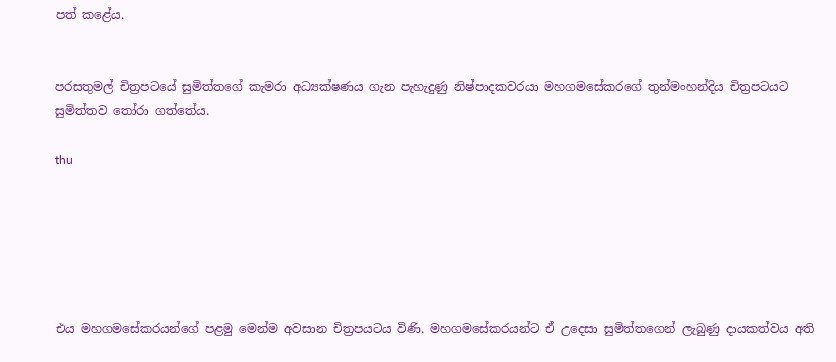පත් කළේය.


පරසතුමල් චිත්‍රපටයේ සුමිත්තගේ කැමරා අධ්‍යක්ෂණය ගැන පැහැදුණු නිෂ්පාදකවරයා මහගමසේකරගේ තුන්මංහන්දිය චිත්‍රපටයට සුමිත්තව තෝරා ගත්තේය.

thu






එය මහගමසේකරයන්ගේ පළමු මෙන්ම අවසාන චිත්‍රපයටය විණි. මහගමසේකරයන්ට ඒ උදෙසා සුමිත්තගෙන් ලැබුණු දායකත්වය අති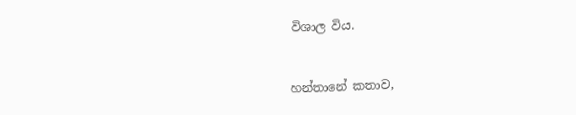විශාල විය.


හන්තානේ කතාව,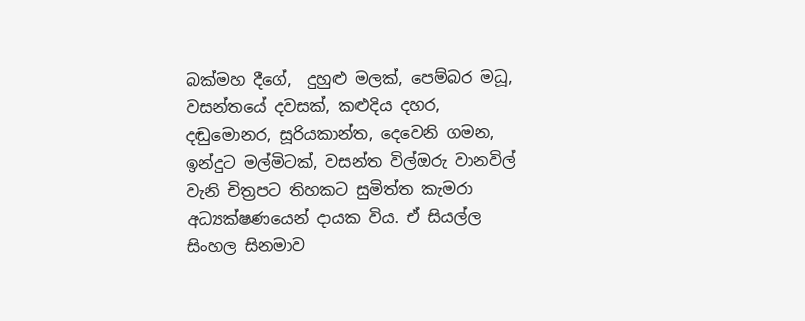බක්මහ දීගේ,  දුහුළු මලක්, පෙම්බර මධූ, වසන්තයේ දවසක්, කළුදිය දහර, දඬුමොනර, සූරියකාන්ත, දෙවෙනි ගමන, ඉන්දුට මල්මිටක්, වසන්ත විල්ඔරු වානවිල්  වැනි චිත්‍රපට තිහකට සුමිත්ත කැමරා අධ්‍යක්ෂණයෙන් දායක විය. ඒ සියල්ල සිංහල සිනමාව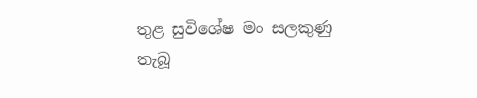තුළ සුවිශේෂ මං සලකුණු තැබූ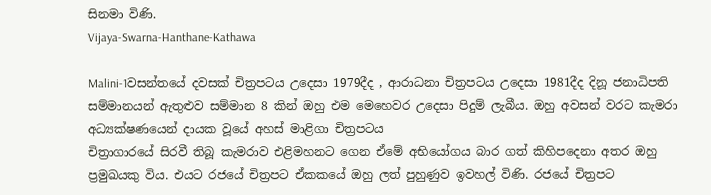සිනමා විණි.
Vijaya-Swarna-Hanthane-Kathawa

Malini-1වසන්තයේ දවසක් චිත්‍රපටය උදෙසා 1979දීද , ආරාධනා චිත්‍රපටය උදෙසා 1981දීද දිනූ ජනාධිපති සම්මානයන් ඇතුළුව සම්මාන 8 කින් ඔහු එම මෙහෙවර උදෙසා පිදුම් ලැබීය. ඔහු අවසන් වරට කැමරා අධ්‍යක්ෂණයෙන් දායක වූයේ අහස් මාළිගා චිත්‍රපටය
චිත්‍රාගාරයේ සිරවී තිබූ කැමරාව එළිමහනට ගෙන ඒමේ අභියෝගය බාර ගත් කිහිපදෙනා අතර ඔහු ප්‍රමුඛයකු විය. එයට රජයේ චිත්‍රපට ඒකකයේ ඔහු ලත් පුහුණුව ඉවහල් විණි. රජයේ චිත්‍රපට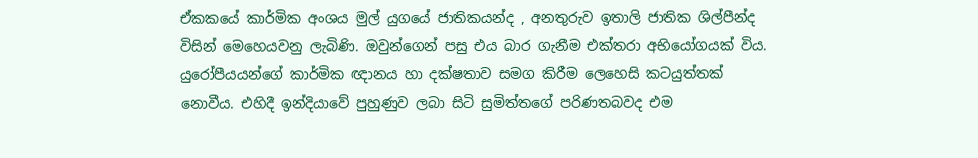ඒකකයේ කාර්මික අංශය මුල් යුගයේ ජාතිකයන්ද , අනතුරුව ඉතාලි ජාතික ශිල්පීන්ද විසින් මෙහෙයවනු ලැබිණි. ඔවුන්ගෙන් පසු එය බාර ගැනීම එක්තරා අභියෝගයක් විය. යුරෝපීයයන්ගේ කාර්මික ඥානය හා දක්ෂතාව සමග කිරීම ලෙහෙසි කටයුත්තක් නොවීය. එහිදී ඉන්දියාවේ පුහුණුව ලබා සිටි සුමිත්තගේ පරිණතබවද එම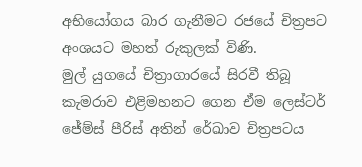අභියෝගය බාර ගැනීමට රජයේ චිත්‍රපට අංශයට මහත් රුකුලක් විණි.
මුල් යුගයේ චිත්‍රාගාරයේ සිරවී තිබූ කැමරාව එළිමහනට ගෙන ඒම ලෙස්ටර් ජේම්ස් පීරිස් අතින් රේඛාව චිත්‍රපටය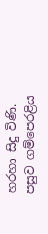හරහා සිදු විණි. පසුව ගම්පෙරළිය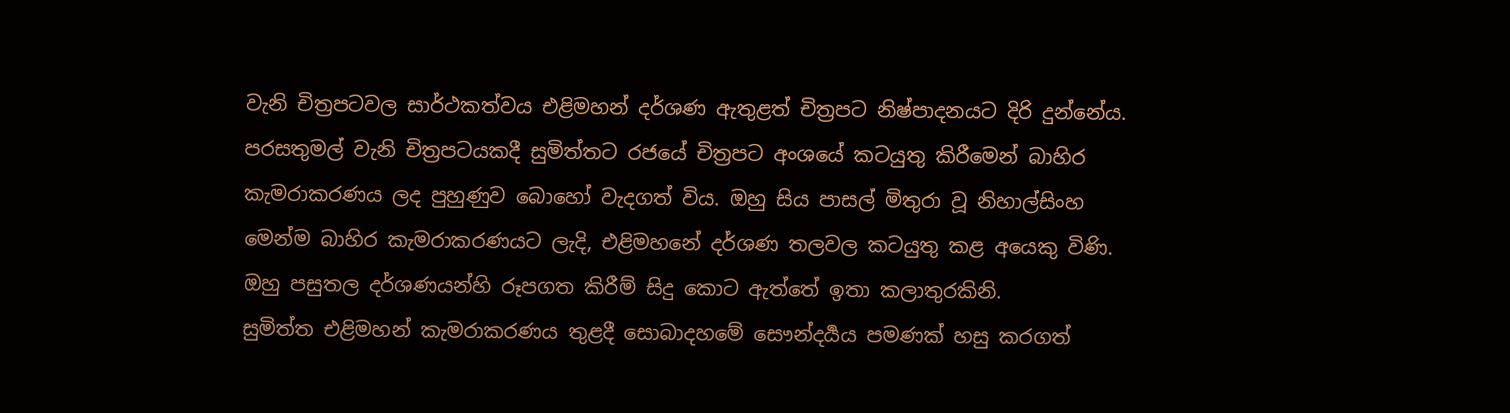වැනි චිත්‍රපටවල සාර්ථකත්වය එළිමහන් දර්ශණ ඇතුළත් චිත්‍රපට නිෂ්පාදනයට දිරි දුන්නේය. පරසතුමල් වැනි චිත්‍රපටයකදී සුමිත්තට රජයේ චිත්‍රපට අංශයේ කටයුතු කිරීමෙන් බාහිර කැමරාකරණය ලද පුහුණුව බොහෝ වැදගත් විය. ඔහු සිය පාසල් මිතුරා වූ නිහාල්සිංහ මෙන්ම බාහිර කැමරාකරණයට ලැදි, එළිමහනේ දර්ශණ තලවල කටයුතු කළ අයෙකු විණි. ඔහු පසුතල දර්ශණයන්හි රූපගත කිරීම් සිදු කොට ඇත්තේ ඉතා කලාතුරකිනි.
සුමිත්ත එළිමහන් කැමරාකරණය තුළදී සොබාදහමේ සෞන්දර්‍යය පමණක් හසු කරගත්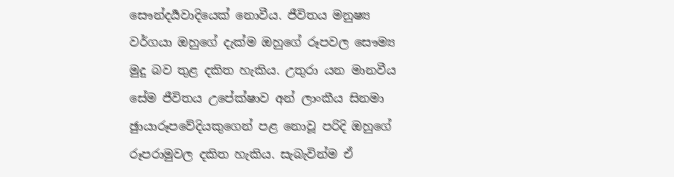සෞන්දර්‍යවාදියෙක් නොවීය. ජීවිතය මනුෂ්‍ය වර්ගයා ඔහුගේ දැක්ම ඔහුගේ රූපවල සෞම්‍ය මුදු බව තුළ දකිත හැකිය. උතුරා යන මානවීය සේම ජීවිතය උපේක්ෂාව අන් ලාංකීය සිනමා ඡුායාරූපවේදියකුගෙන් පළ නොවූ පරිදි ඔහුගේ රූපරාමුවල දකිත හැකිය. සැබැවින්ම ඒ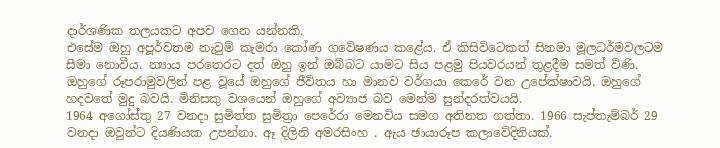දාර්ශණික තලයකට අපව ගෙන යන්නකි.
එසේම ඔහු අපූර්වතම නැවුම් කැමරා කෝණ ගවේෂණය කළේය. ඒ කිසිවිටෙකත් සිනමා මූලධර්මවලටම සීමා නොවීය. න්‍යාය පරතෙරට දත් ඔහු ඉන් ඔබ්බට යාමට සිය පළමු පියවරයන් තුළදීම සමත් විණි. ඔහුගේ රූපරාමුවලින් පළ වූයේ ඔහුගේ ජීවිතය හා මානව වර්ගයා කෙරේ වන උපේක්ෂාවයි. ඔහුගේ හදවතේ මුදු බවයි. මිනිසකු වශයෙන් ඔහුගේ අව්‍යාජ බව මෙන්ම සුන්දරත්වයයි.
1964 අගෝස්තු 27 වනදා සුමිත්ත සුමිත්‍රා පෙරේරා මෙනවිය සමග අතිනත ගත්තා. 1966 සැප්තැම්බර් 29 වනදා ඔවුන්ට දියණියක උපන්නා. ඈ දිලිනි අමරසිංහ . ඇය ඡායාරූප කලාවේදිනියක්.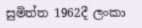සුමිත්ත 1962දී ලංකා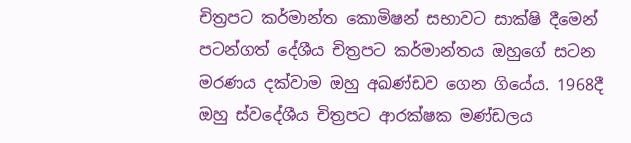චිත්‍රපට කර්මාන්ත කොමිෂන් සභාවට සාක්ෂි දීමෙන් පටන්ගත් දේශීය චිත්‍රපට කර්මාන්තය ඔහුගේ සටන මරණය දක්වාම ඔහු අඛණ්ඩව ගෙන ගියේය. 1968දී ඔහු ස්වදේශීය චිත්‍රපට ආරක්ෂක මණ්ඩලය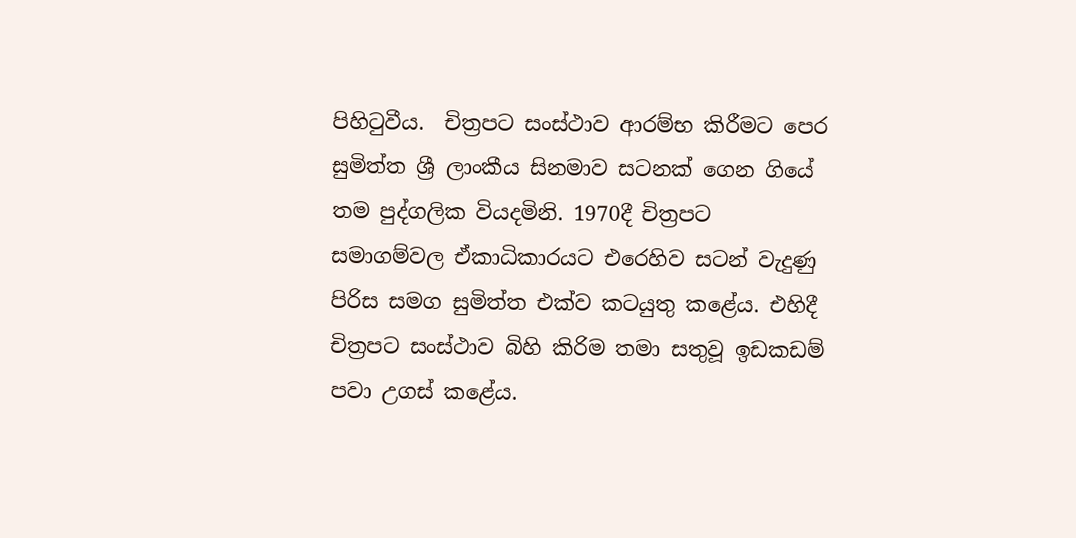පිහිටුවීය.  චිත්‍රපට සංස්ථාව ආරම්භ කිරීමට පෙර සුමිත්ත ශ්‍රී ලාංකීය සිනමාව සටනක් ගෙන ගියේ තම පුද්ගලික වියදමිනි. 1970දී චිත්‍රපට සමාගම්වල ඒකාධිකාරයට එරෙහිව සටන් වැදුණු පිරිස සමග සුමිත්ත එක්ව කටයුතු කළේය. එහිදී චිත්‍රපට සංස්ථාව බිහි කිරිම තමා සතුවූ ඉඩකඩම් පවා උගස් කළේය.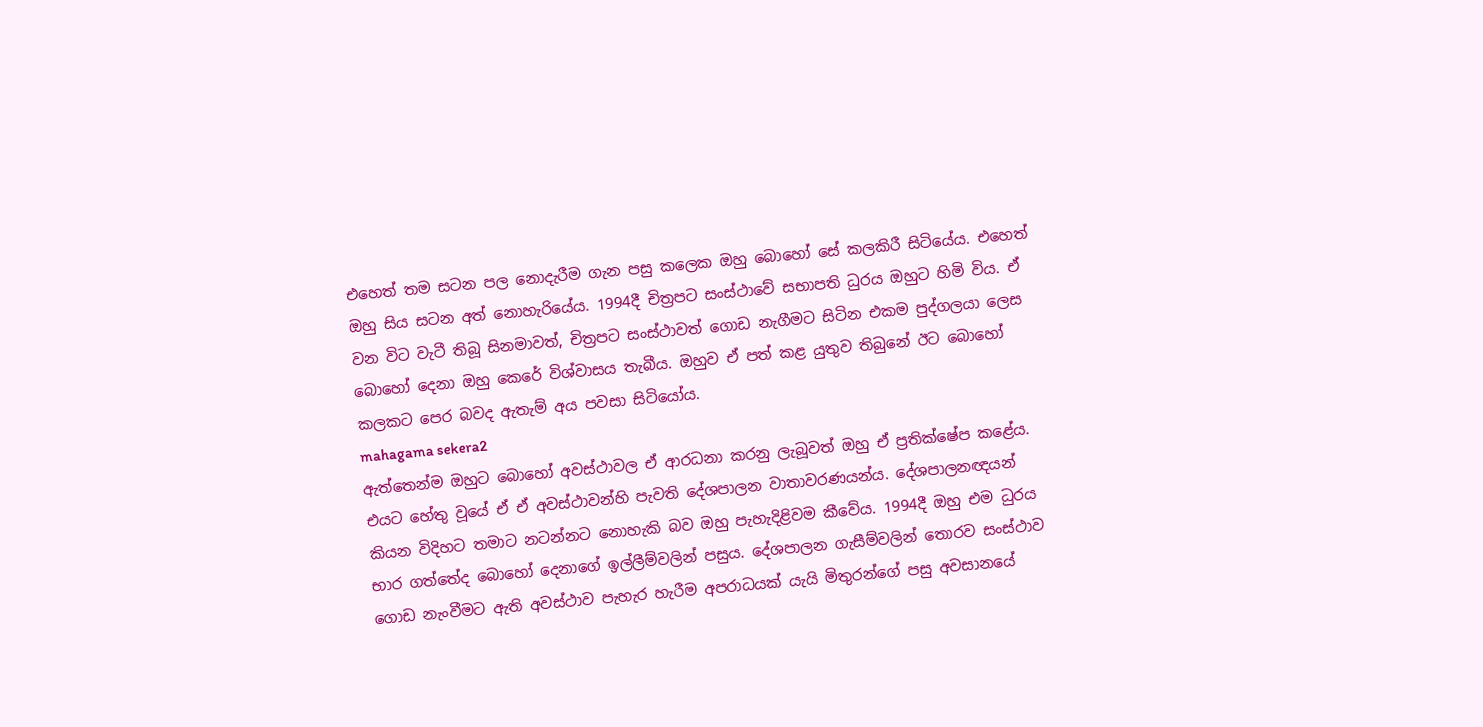එහෙත් තම සටන පල නොදැරීම ගැන පසු කලෙක ඔහු බොහෝ සේ කලකිරී සිටියේය. එහෙත් ඔහු සිය සටන අත් නොහැරියේය. 1994දී චිත්‍රපට සංස්ථාවේ සභාපති ධුරය ඔහුට හිමි විය. ඒ වන විට වැටී තිබූ සිනමාවත්, චිත්‍රපට සංස්ථාවත් ගොඩ නැගීමට සිටින එකම පුද්ගලයා ලෙස බොහෝ දෙනා ඔහු කෙරේ විශ්වාසය තැබීය. ඔහුව ඒ පත් කළ යුතුව තිබුනේ ඊට බොහෝ කලකට පෙර බවද ඇතැම් අය පවසා සිටියෝය.
mahagama sekera2
ඇත්තෙන්ම ඔහුට බොහෝ අවස්ථාවල ඒ ආරධනා කරනු ලැබූවත් ඔහු ඒ ප්‍රතික්ෂේප කළේය. එයට හේතු වූයේ ඒ ඒ අවස්ථාවන්හි පැවති දේශපාලන වාතාවරණයන්ය. දේශපාලනඥයන් කියන විදිහට තමාට නටන්නට නොහැකි බව ඔහු පැහැදිළිවම කීවේය. 1994දී ඔහු එම ධුරය භාර ගත්තේද බොහෝ දෙනාගේ ඉල්ලීම්වලින් පසුය. දේශපාලන ගැසීම්වලින් තොරව සංස්ථාව ගොඩ නැංවීමට ඇති අවස්ථාව පැහැර හැරීම අපරාධයක් යැයි මිතුරන්ගේ පසු අවසානයේ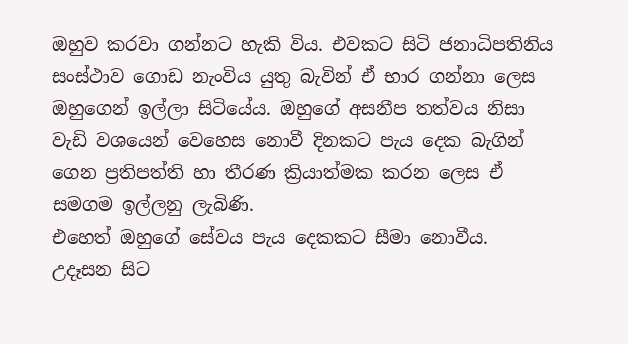ඔහුව කරවා ගන්නට හැකි විය. එවකට සිටි ජනාධිපතිනිය සංස්ථාව ගොඩ නැංවිය යුතු බැවින් ඒ භාර ගන්නා ලෙස ඔහුගෙන් ඉල්ලා සිටියේය. ඔහුගේ අසනීප තත්වය නිසා වැඩි වශයෙන් වෙහෙස නොවී දිනකට පැය දෙක බැගින් ගෙන ප්‍රතිපත්ති හා තීරණ ක්‍රියාත්මක කරන ලෙස ඒ සමගම ඉල්ලනු ලැබිණි.
එහෙත් ඔහුගේ සේවය පැය දෙකකට සීමා නොවීය. උදෑසන සිට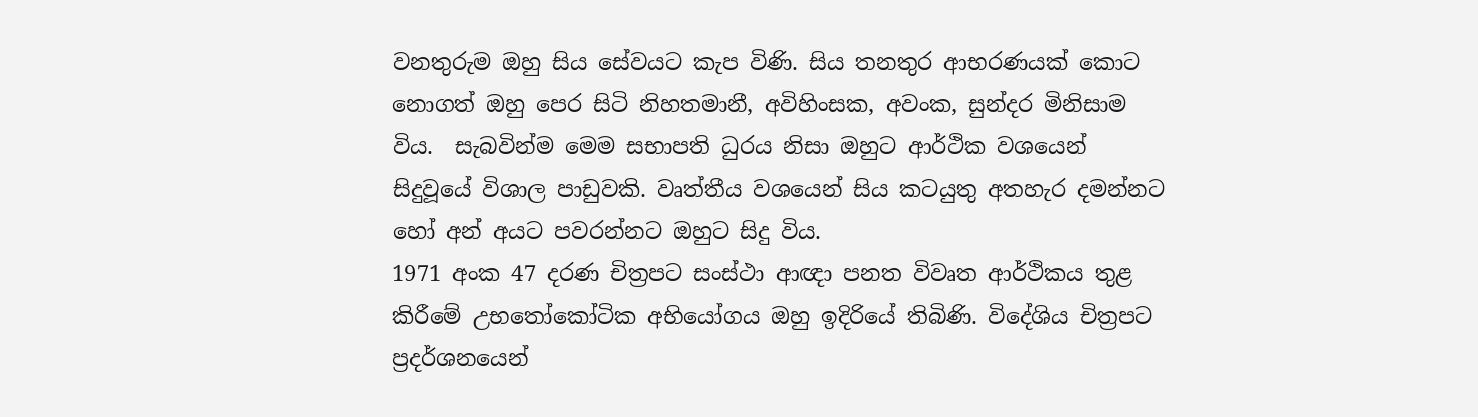වනතුරුම ඔහු සිය සේවයට කැප විණි. සිය තනතුර ආභරණයක් කොට නොගත් ඔහු පෙර සිටි නිහතමානී, අවිහිංසක, අවංක, සුන්දර මිනිසාම විය.  සැබවින්ම මෙම සභාපති ධුරය නිසා ඔහුට ආර්ථික වශයෙන් සිදුවූයේ විශාල පාඩුවකි. වෘත්තීය වශයෙන් සිය කටයුතු අතහැර දමන්නට හෝ අන් අයට පවරන්නට ඔහුට සිදු විය.
1971 අංක 47 දරණ චිත්‍රපට සංස්ථා ආඥා පනත විවෘත ආර්ථිකය තුළ කිරීමේ උභතෝකෝටික අභියෝගය ඔහු ඉදිරියේ තිබිණි. විදේශිය චිත්‍රපට ප්‍රදර්ශනයෙන්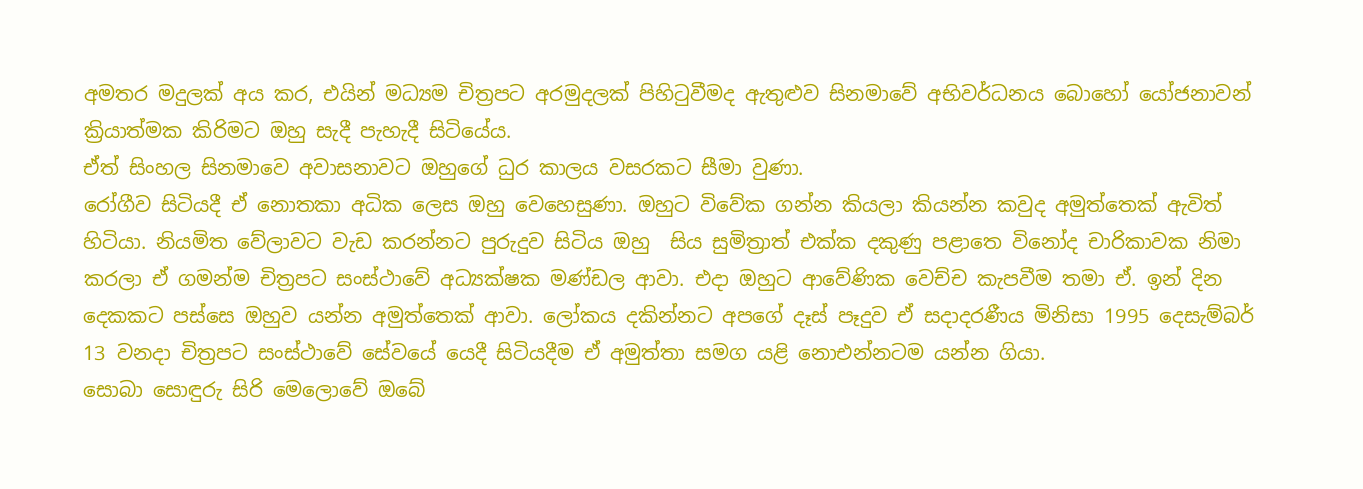අමතර මදුලක් අය කර, එයින් මධ්‍යම චිත්‍රපට අරමුදලක් පිහිටුවීමද ඇතුළුව සිනමාවේ අභිවර්ධනය බොහෝ යෝජනාවන් ක්‍රියාත්මක කිරිමට ඔහු සැදී පැහැදී සිටියේය.
ඒත් සිංහල සිනමාවෙ අවාසනාවට ඔහුගේ ධුර කාලය වසරකට සීමා වුණා.
රෝගීව සිටියදී ඒ නොතකා අධික ලෙස ඔහු වෙහෙසුණා. ඔහුට විවේක ගන්න කියලා කියන්න කවුද අමුත්තෙක් ඇවිත් හිටියා. නියමිත වේලාවට වැඩ කරන්නට පුරුදුව සිටිය ඔහු  සිය සුමිත්‍රාත් එක්ක දකුණු පළාතෙ විනෝද චාරිකාවක නිමා කරලා ඒ ගමන්ම චිත්‍රපට සංස්ථාවේ අධ්‍යක්ෂක මණ්ඩල ආවා. එදා ඔහුට ආවේණික වෙච්ච කැපවීම තමා ඒ. ඉන් දින දෙකකට පස්සෙ ඔහුව යන්න අමුත්තෙක් ආවා. ලෝකය දකින්නට අපගේ දෑස් පෑදුව ඒ සදාදරණීය මිනිසා 1995 දෙසැම්බර් 13 වනදා චිත්‍රපට සංස්ථාවේ සේවයේ යෙදී සිටියදීම ඒ අමුත්තා සමග යළි නොඑන්නටම යන්න ගියා.
සොබා සොඳුරු සිරි මෙලොවේ ඔබේ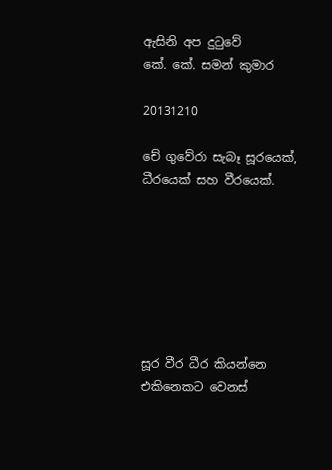ඇසිනි අප දුටුවේ
කේ. කේ. සමන් කුමාර

20131210

චේ ගුවේරා සැබෑ සූරයෙක්, ධීරයෙක් සහ වීරයෙක්.







සූර වීර ධීර කියන්නෙ
එකිනෙකට වෙනස්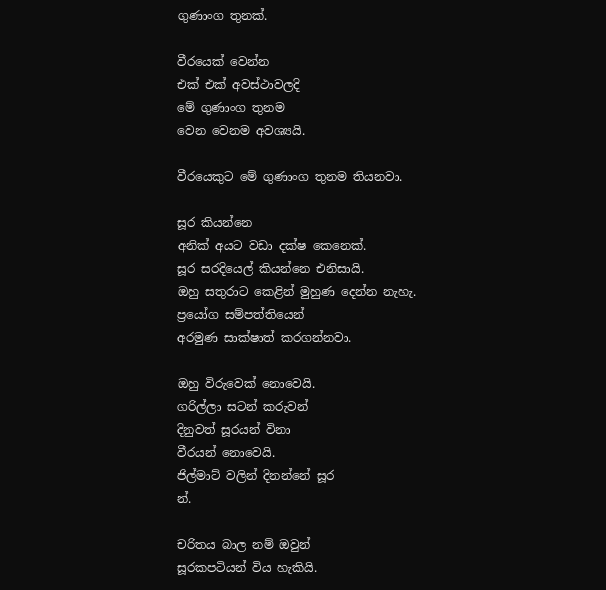ගුණාංග තුනක්.

වීරයෙක් වෙන්න
එක් එක් අවස්ථාවලදි
මේ ගුණාංග තුනම
වෙන වෙනම අවශ්‍යයි.

වීරයෙකුට මේ ගුණාංග තුනම තියනවා.

සූර කියන්නෙ
අනික් අයට වඩා දක්ෂ කෙනෙක්.
සූර සරදියෙල් කියන්නෙ එනිසායි.
ඔහු සතුරාට කෙළින් මුහුණ දෙන්න නැහැ.
ප්‍රයෝග සම්පත්තියෙන්
අරමුණ සාක්ෂාත් කරගන්නවා.

ඔහු විරුවෙක් නොවෙයි.
ගරිල්ලා සටන් කරුවන්
දිනුවත් සූරයන් විනා
වීරයන් නොවෙයි.
ජිල්මාට් වලින් දිනන්නේ සූර
න්.

චරිතය බාල නම් ඔවුන්
සූරකපටියන් විය හැකියි.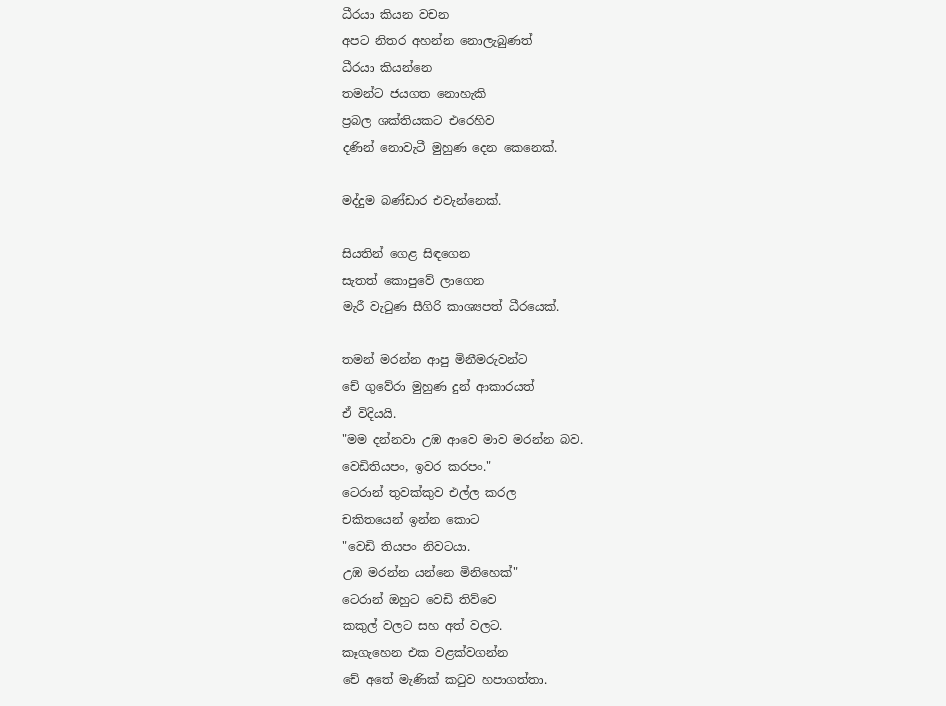ධීරයා කියන වචන
අපට නිතර අහන්න නොලැබුණත්
ධීරයා කියන්නෙ
තමන්ට ජයගත නොහැකි
ප්‍රබල ශක්තියකට එරෙහිව
දණින් නොවැටී මුහුණ දෙන කෙනෙක්.

මද්දුම බණ්ඩාර එවැන්නෙක්.

සියතින් ගෙළ සිඳගෙන
සැතත් කොපුවේ ලාගෙන
මැරී වැටුණ සීගිරි කාශ්‍යපත් ධීරයෙක්.

තමන් මරන්න ආපු මිනීමරුවන්ට
චේ ගුවේරා මුහුණ දුන් ආකාරයත්
ඒ විදියයි.
"මම දන්නවා උඹ ආවෙ මාව මරන්න බව.
වෙඩිතියපං, ඉවර කරපං."
ටෙරාන් තුවක්කුව එල්ල කරල
චකිතයෙන් ඉන්න කොට
"වෙඩි තියපං නිවටයා.
උඹ මරන්න යන්නෙ මිනිහෙක්"
ටෙරාන් ඔහුට වෙඩි තිව්වෙ
කකුල් වලට සහ අත් වලට.
කෑගැහෙන එක වළක්වගන්න
චේ අතේ මැණික් කටුව හපාගත්තා.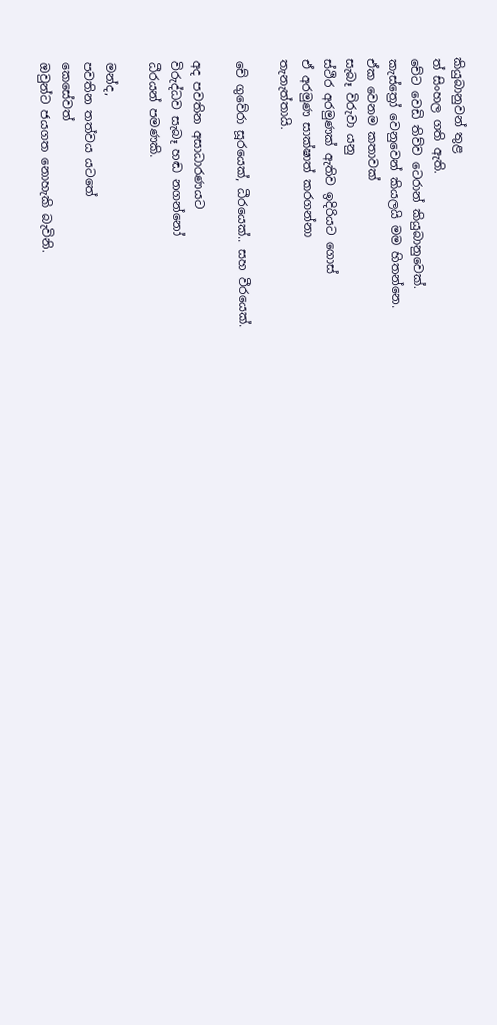කියුබානුවන් තුළ
ත් සිංහල ගති ඇති.
චේට වෙඩි තිව්ව ටෙරාන් කියුබානුවෙක්.
කැස්ත්‍රෝ වෙනුවෙන් කියලයි මම හිතන්නෙ.
ඒක වෙනම කතාවක්
සැබෑ විරුවා යනු
ස්ථිර අරමුණක් ඇතිව ඉදිරියට ගොස්
ඒ අරමුණ සාක්ෂාත් කරගන්නා
තැනැත්තායි.

චේ ගුවේරා සූරයෙක්, ධීරයෙක්.. සහ වීරයෙක්.

අද පවතින අසාධාරණයට
විරුද්ධව සැබෑ හඬ නගන්නෝ
ධීරයන් පමණකි.

මන්ද,
පවතින තත්වය යටතේ
කෙසේවත්
ඔවුන්ට ජයගත නොහැකි බැවිනි.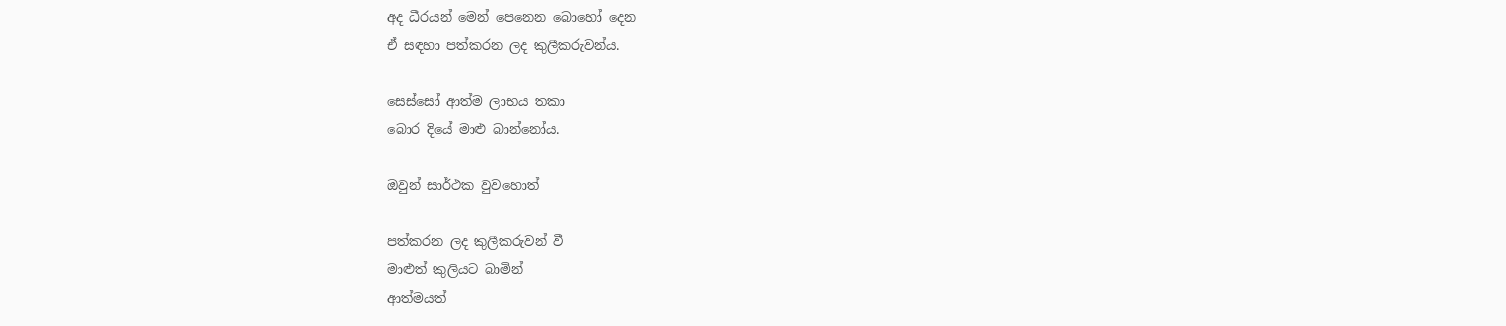අද ධීරයන් මෙන් පෙනෙන බොහෝ දෙන
ඒ සඳහා පත්කරන ලද කුලීකරුවන්ය.

සෙස්සෝ ආත්ම ලාභය තකා
බොර දියේ මාළු බාන්නෝය.

ඔවුන් සාර්ථක වුවහොත්

පත්කරන ලද කුලීකරුවන් වී
මාළුත් කුලියට බාමින්
ආත්මයත්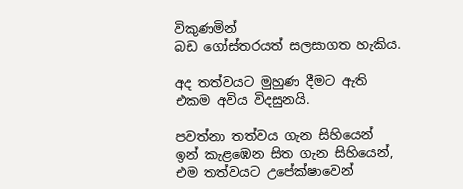විකුණමින්
බඩ ගෝස්තරයත් සලසාගත හැකිය.

අද තත්වයට මුහුණ දීමට ඇති
එකම අවිය විදසුනයි.

පවත්නා තත්වය ගැන සිහියෙන්
ඉන් කැළඹෙන සිත ගැන සිහියෙන්,
එම තත්වයට උපේක්ෂාවෙන්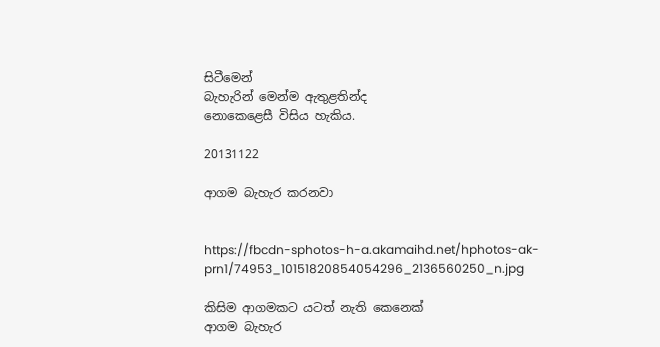සිටීමෙන්
බැහැරින් මෙන්ම ඇතුළතින්ද
නොකෙළෙසී විසිය හැකිය.

20131122

ආගම බැහැර කරනවා


https://fbcdn-sphotos-h-a.akamaihd.net/hphotos-ak-prn1/74953_10151820854054296_2136560250_n.jpg

කිසිම ආගමකට යටත් නැති කෙනෙක්
ආගම බැහැර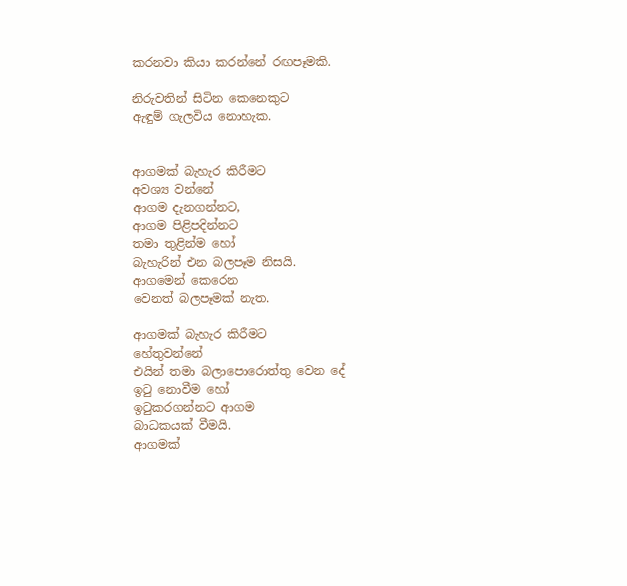කරනවා කියා කරන්නේ රඟපෑමකි.

නිරුවතින් සිටින කෙනෙකුට
ඇඳුම් ගැලවිය නොහැක.


ආගමක් බැහැර කිරීමට
අවශ්‍ය වන්නේ
ආගම දැනගන්නට,
ආගම පිළිපදින්නට
තමා තුළින්ම හෝ
බැහැරින් එන බලපෑම නිසයි.
ආගමෙන් කෙරෙන
වෙනත් බලපෑමක් නැත.

ආගමක් බැහැර කිරීමට
හේතුවන්නේ
එයින් තමා බලාපොරොත්තු වෙන දේ
ඉටු නොවීම හෝ
ඉටුකරගන්නට ආගම
බාධකයක් වීමයි.
ආගමක්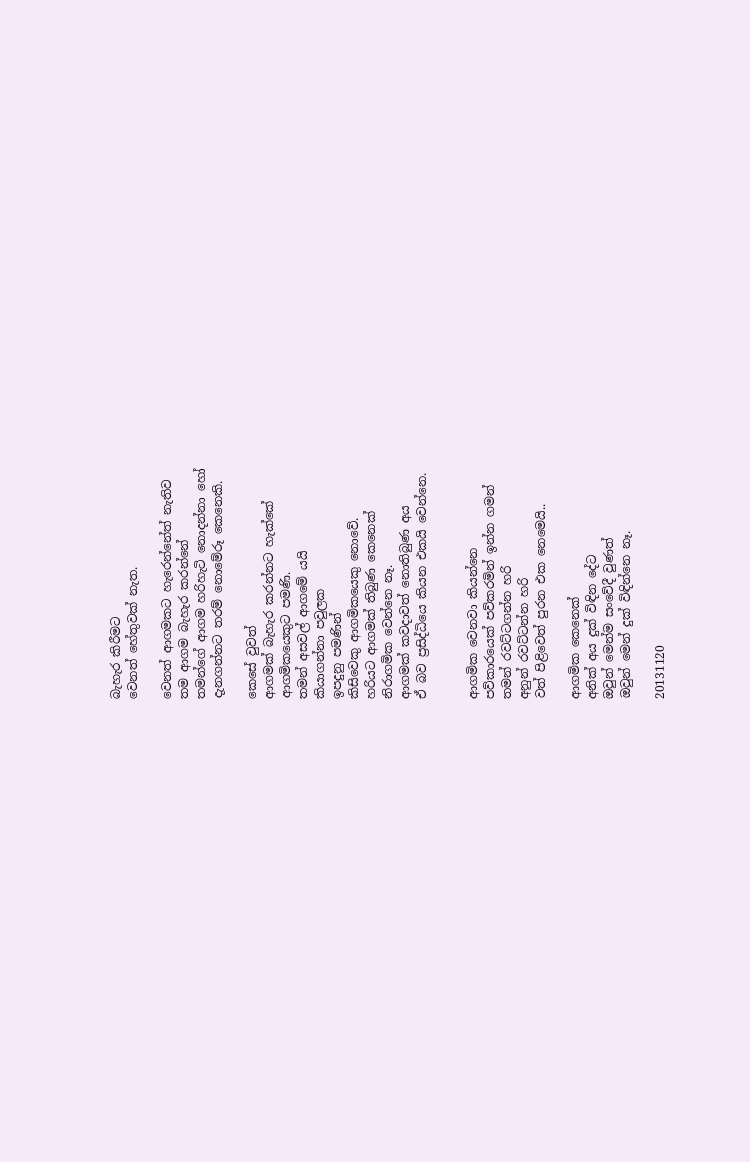බැහැර කිරීමට
වෙනත් හේතුවක් නැත.

වෙනත් ආගමකට හැරෙන්නේත් නැතිව
තම ආගම බැහැර කරන්නේ
තමන්ගේ ආගම හරිහැටි නොදන්නා හෝ
දැනගන්නට තරම් නොමේරූ කෙනෙකි.

කෙසේ වුවත්
ආගමක් බැහැර කරන්නට හැක්කේ
ආගමිකයෙකුට පමණි.
තමන් අසවල් ආගමේ ‍යයි
කියාගන්නා පවුලක
ඉපදුනු පමණින්
කිසිවෙකු ආගමිකයෙකු නොවේ.
හරියට ආගමක් තිබුණ කෙනෙක්
නිරාගමික වෙන්නෙ නෑ.
ආගමක් කවදාවත් නොතිබුණ අය
ඒ බව ප්‍රසිද්ධියෙ කියන එකයි වෙන්නෙ.


ආගමික වෙනවා කියන්නෙ
පව්කාරයෙක් පව්කරමින් ඉන්න ගමන්
තමන් රවට්ටගන්න හරි
අනුන් රවට්ටන්න හරි
වත් පිළිවෙත් පුරන එක නෙමෙයි..

ආගමික කෙනෙක්
අනික් අය දුක් විඳින දේට
ඔවුන් මෙන්ම සංවේදී වුණත්
ඔවුන් මෙන් දුක් විඳින්නෙ නෑ.

20131120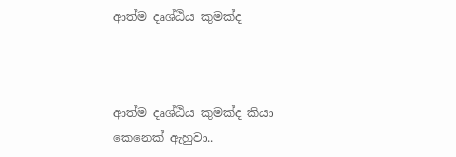ආත්ම දෘශ්ඨිය කුමක්ද



ආත්ම දෘශ්ඨිය කුමක්ද කියා
කෙනෙක් ඇහුවා..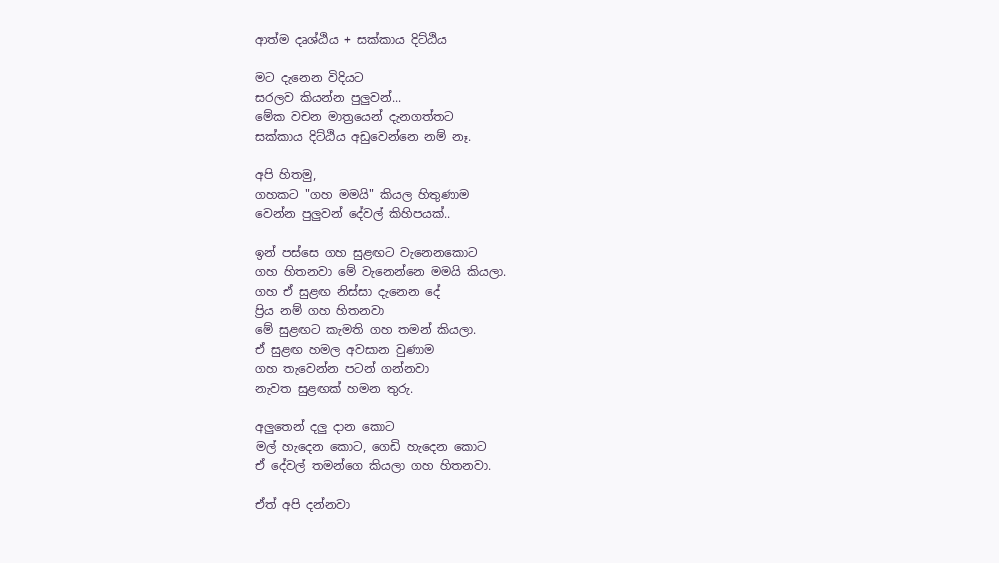ආත්ම දෘශ්ඨිය + සක්කාය දිට්ඨිය

මට දැනෙන විදියට
සරලව කියන්න පුලුවන්...
මේක වචන මාත්‍රයෙන් දැනගත්තට
සක්කාය දිට්ඨිය අඩුවෙන්නෙ නම් නෑ.

අපි හිතමු,
ගහකට "ගහ මමයි" කියල හිතුණාම
වෙන්න පුලුවන් දේවල් කිහිපයක්..

ඉන් පස්සෙ ගහ සුළඟට වැනෙනකොට
ගහ හිතනවා මේ වැනෙන්නෙ මමයි කියලා.
ගහ ඒ සුළඟ නිස්සා දැනෙන දේ
ප්‍රිය නම් ගහ හිතනවා
මේ සුළඟට කැමති ගහ තමන් කියලා.
ඒ සුළඟ හමල අවසාන වුණාම
ගහ තැවෙන්න පටන් ගන්නවා
නැවත සුළඟක් හමන තුරු.

අලුතෙන් දලු දාන කොට
මල් හැදෙන කොට, ගෙඩි හැදෙන කොට
ඒ දේවල් තමන්ගෙ කියලා ගහ හිතනවා.

ඒත් අපි දන්නවා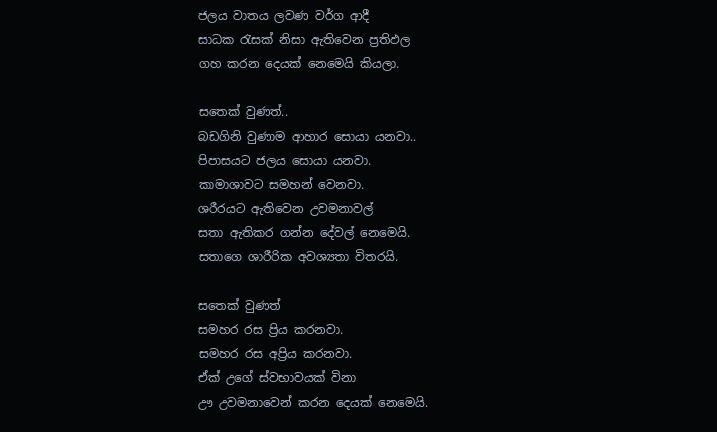ජලය වාතය ලවණ වර්ග ආදී
සාධක රැසක් නිසා ඇතිවෙන ප්‍රතිඵල
ගහ කරන දෙයක් නෙමෙයි කියලා.

සතෙක් වුණත්..
බඩගිනි වුණාම ආහාර සොයා යනවා..
පිපාසයට ජලය සොයා යනවා.
කාමාශාවට සමහන් වෙනවා.
ශරීරයට ඇතිවෙන උවමනාවල්
සතා ඇතිකර ගන්න දේවල් නෙමෙයි.
සතාගෙ ශාරීරික අවශ්‍යතා විතරයි.

සතෙක් වුණත්
සමහර රස ප්‍රිය කරනවා.
සමහර රස අප්‍රිය කරනවා.
ඒක් උගේ ස්වභාවයක් විනා
ඌ උවමනාවෙන් කරන දෙයක් නෙමෙයි.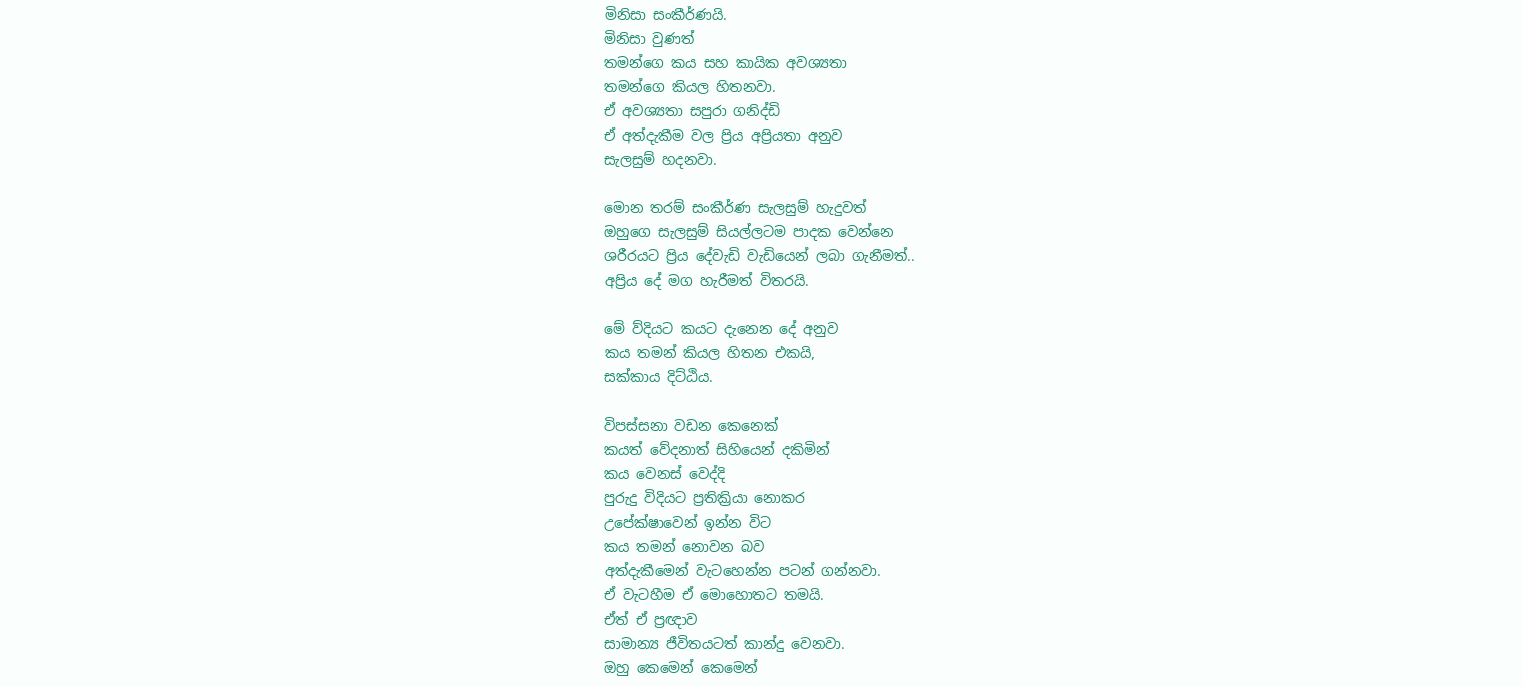මිනිසා සංකීර්ණයි.
මිනිසා වුණත්
තමන්ගෙ කය සහ කායික අවශ්‍යතා
තමන්ගෙ කියල හිතනවා.
ඒ අවශ්‍යතා සපුරා ගනිද්ඩි
ඒ අත්දැකීම වල ප්‍රිය අප්‍රියතා අනුව
සැලසුම් හදනවා.

මොන තරම් සංකීර්ණ සැලසුම් හැදුවත්
ඔහුගෙ සැලසුම් සියල්ලටම පාදක වෙන්නෙ
ශරීරයට ප්‍රිය දේවැඩි වැඩියෙන් ලබා ගැනීමත්..
අප්‍රිය දේ මග හැරීමත් විතරයි.

මේ ව්දියට කයට දැනෙන දේ අනුව
කය තමන් කියල හිතන එකයි,
සක්කාය දිට්ඨිය.

විපස්සනා වඩන කෙනෙක්
කයත් වේදනාත් සිහියෙන් දකිමින්
කය වෙනස් වෙද්දි
පුරුදු විදියට ප්‍රතික්‍රියා නොකර
උපේක්ෂාවෙන් ඉන්න විට
කය තමන් නොවන බව
අත්දැකීමෙන් වැටහෙන්න පටන් ගන්නවා.
ඒ වැටහීම ඒ මොහොතට තමයි.
ඒත් ඒ ප්‍රඥාව
සාමාන්‍ය ජීවිතයටත් කාන්දු වෙනවා.
ඔහු කෙමෙන් කෙමෙන්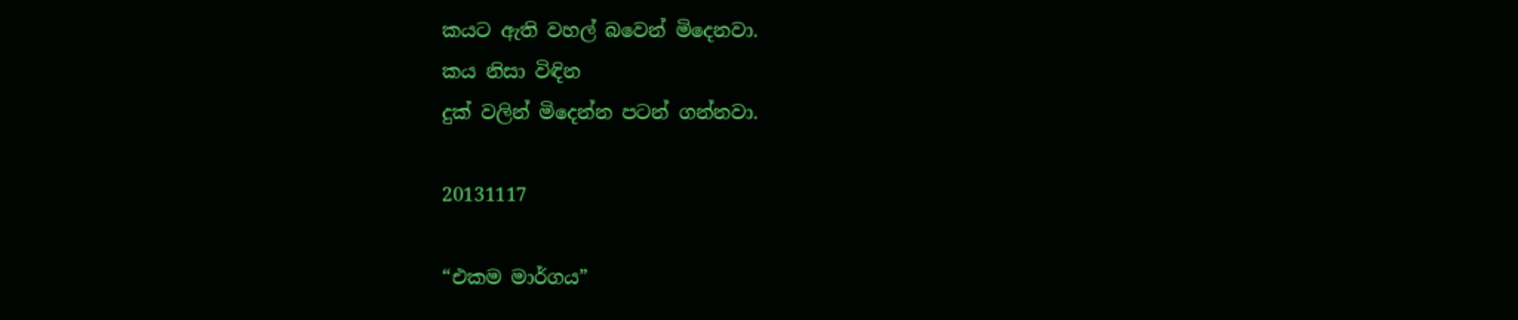කයට ඇති වහල් බවෙන් මිදෙනවා.
කය නිසා විඳින
දුක් වලින් මිදෙන්න පටන් ගන්නවා.

20131117

“එකම මාර්ගය”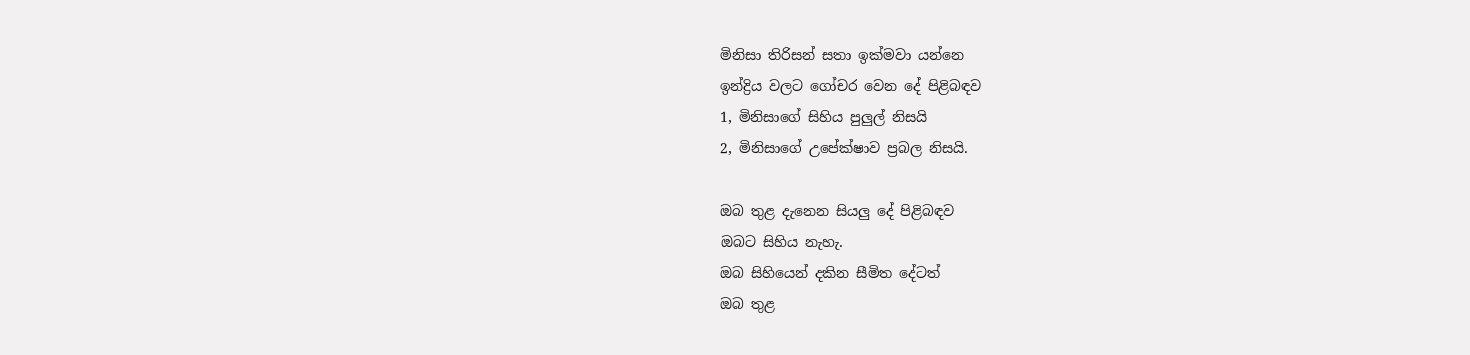මිනිසා තිරිසන් සතා ඉක්මවා යන්නෙ
ඉන්ද්‍රිය වලට ගෝචර වෙන දේ පිළිබඳව
1, මිනිසාගේ සිහිය පුලුල් නිසයි
2, මිනිසාගේ උපේක්ෂාව ප්‍රබල නිසයි.

ඔබ තුළ දැනෙන සියලු දේ පිළිබඳව
ඔබට සිහිය නැහැ.
ඔබ සිහියෙන් දකින සීමිත දේටත්
ඔබ තුළ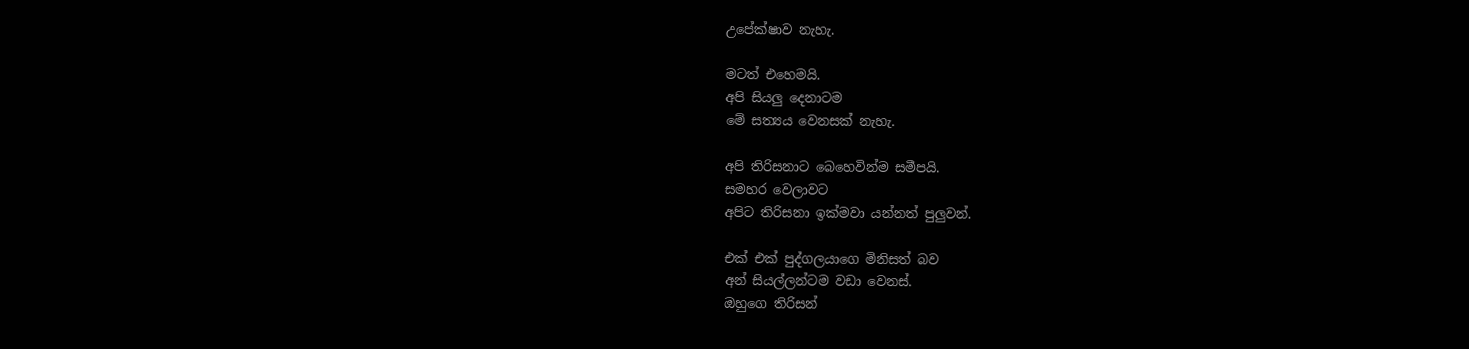උපේක්ෂාව නැහැ.

මටත් එහෙමයි.
අපි සියලු දෙනාටම
මේ සත්‍යය වෙනසක් නැහැ.

අපි තිරිසනාට බෙහෙවින්ම සමීපයි.
සමහර වෙලාවට
අපිට තිරිසනා ඉක්මවා යන්නත් පුලුවන්.

එක් එක් පුද්ගලයාගෙ මිනිසත් බව
අන් සියල්ලන්ටම වඩා වෙනස්.
ඔහුගෙ තිරිසන්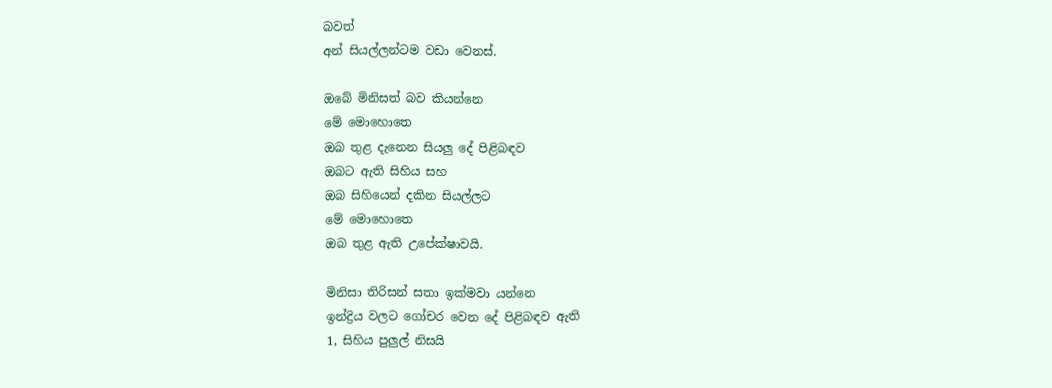බවත්
අන් සියල්ලන්ටම වඩා වෙනස්.

ඔබේ මිනිසත් බව කියන්නෙ
මේ මොහොතෙ
ඔබ තුළ දැනෙන සියලු දේ පිළිබඳව
ඔබට ඇති සිහිය සහ
ඔබ සිහියෙන් දකින සියල්ලට
මේ මොහොතෙ
ඔබ තුළ ඇති උපේක්ෂාවයි.

මිනිසා තිරිසන් සතා ඉක්මවා යන්නෙ
ඉන්ද්‍රිය වලට ගෝචර වෙන දේ පිළිබඳව ඇති
1, සිහිය පුලුල් නිසයි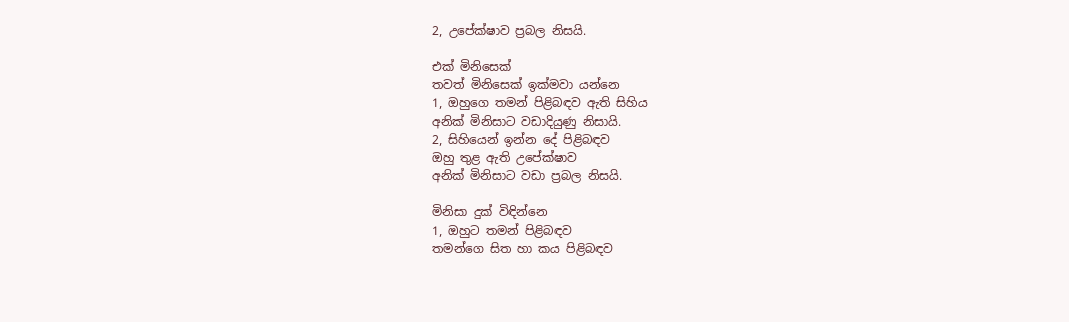2, උපේක්ෂාව ප්‍රබල නිසයි.

එක් මිනිසෙක්
තවත් මිනිසෙක් ඉක්මවා යන්නෙ
1, ඔහුගෙ තමන් පිළිබඳව ඇති සිහිය
අනික් මිනිසාට වඩාදියුණු නිසායි.
2, සිහියෙන් ඉන්න දේ පිළිබඳව
ඔහු තුළ ඇති උපේක්ෂාව
අනික් මිනිසාට වඩා ප්‍රබල නිසයි.

මිනිසා දුක් විඳින්නෙ
1, ඔහුට තමන් පිළිබඳව
තමන්ගෙ සිත හා කය පිළිබඳව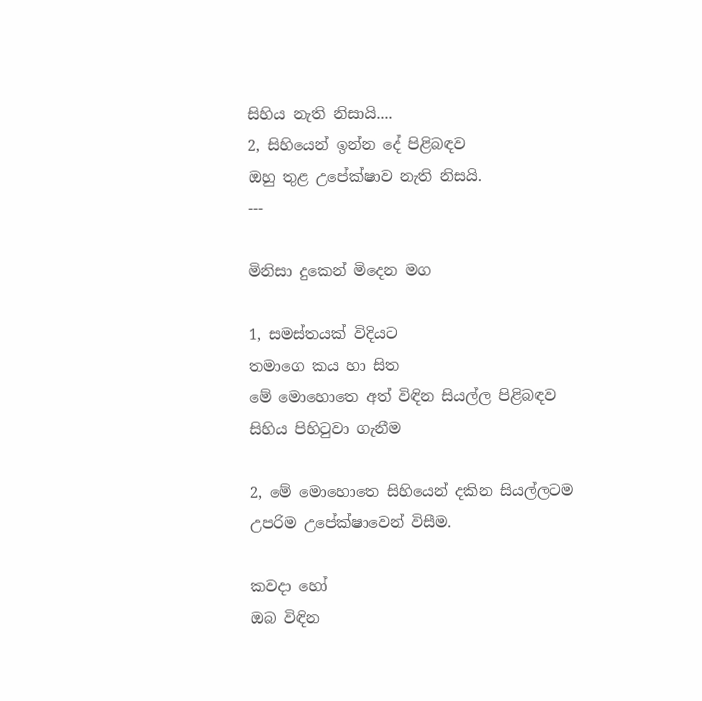සිහිය නැති නිසායි....
2, සිහියෙන් ඉන්න දේ පිළිබඳව
ඔහු තුළ උපේක්ෂාව නැති නිසයි.
---

මිනිසා දුකෙන් මිදෙන මග

1, සමස්තයක් විදියට
තමාගෙ කය හා සිත
මේ මොහොතෙ අත් විඳින සියල්ල පිළිබඳව
සිහිය පිහිටුවා ගැනීම

2, මේ මොහොතෙ සිහියෙන් දකින සියල්ලටම
උපරිම උපේක්ෂාවෙන් විසීම.

කවදා හෝ
ඔබ විඳින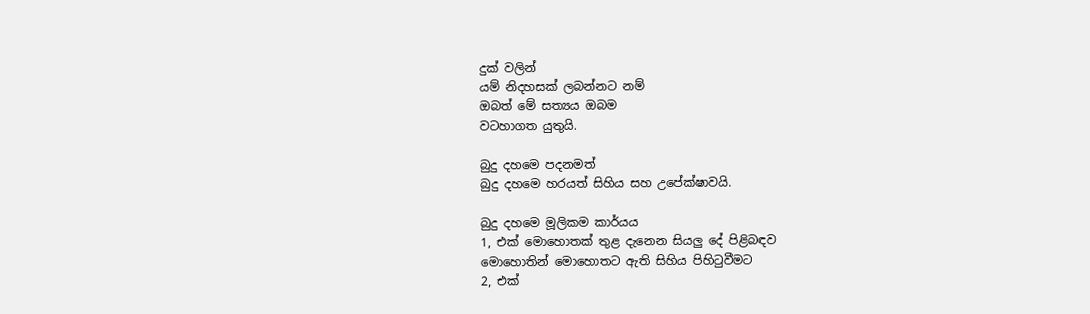දුක් වලින්
යම් නිදහසක් ලබන්නට නම්
ඔබත් මේ සත්‍යය ඔබම
වටහාගත යුතුයි.

බුදු දහමෙ පදනමත්
බුදු දහමෙ හරයත් සිහිය සහ උපේක්ෂාවයි.

බුදු දහමෙ මූලිකම කාර්යය
1, එක් මොහොතක් තුළ දැනෙන සියලු දේ පිළිබඳව
මොහොතින් මොහොතට ඇති සිහිය පිහිටුවීමට
2, එක්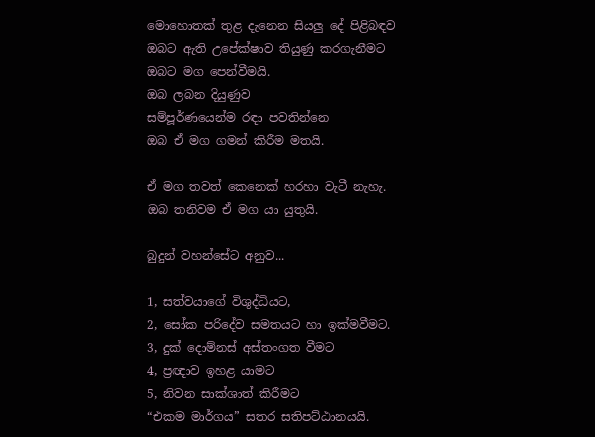මොහොතක් තුළ දැනෙන සියලු දේ පිළිබඳව
ඔබට ඇති උපේක්ෂාව තියුණු කරගැනීමට
ඔබට මග පෙන්වීමයි.
ඔබ ලබන දියුණුව
සම්පූර්ණයෙන්ම රඳා පවතින්නෙ
ඔබ ඒ මග ගමන් කිරීම මතයි.

ඒ මග තවත් කෙනෙක් හරහා වැටී නැහැ.
ඔබ තනිවම ඒ මග යා යුතුයි.

බුදුන් වහන්සේට අනුව...

1, සත්වයාගේ විශුද්ධියට,
2, සෝක පරිදේව සමතයට හා ඉක්මවීමට.
3, දුක් දොම්නස් අස්තංගත වීමට
4, ප්‍රඥාව ඉහළ යාමට
5, නිවන සාක්ශාත් කිරීමට
“එකම මාර්ගය” සතර සතිපට්ඨානයයි.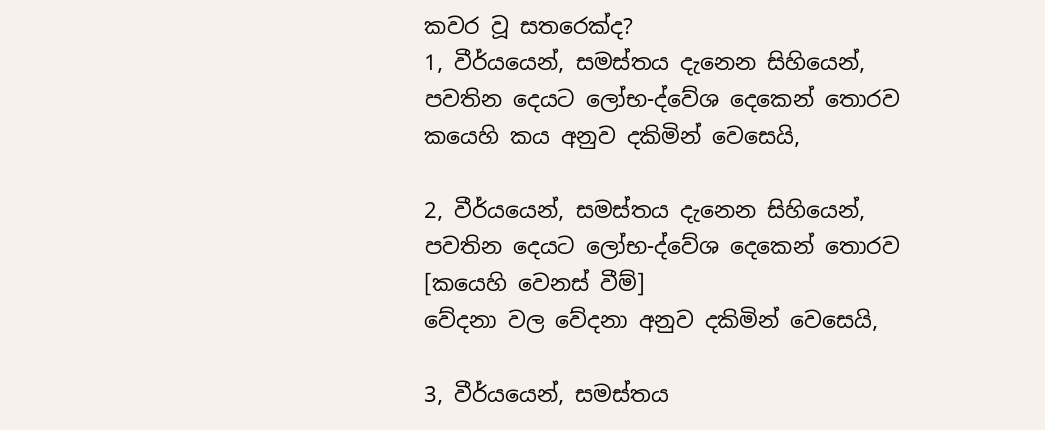කවර වූ සතරෙක්ද?
1, වීර්යයෙන්, සමස්තය දැනෙන සිහියෙන්,
පවතින දෙයට ලෝභ-ද්වේශ දෙකෙන් තොරව
කයෙහි කය අනුව දකිමින් වෙසෙයි,

2, වීර්යයෙන්, සමස්තය දැනෙන සිහියෙන්,
පවතින දෙයට ලෝභ-ද්වේශ දෙකෙන් තොරව
[කයෙහි වෙනස් වීම්]
වේදනා වල වේදනා අනුව දකිමින් වෙසෙයි,

3, වීර්යයෙන්, සමස්තය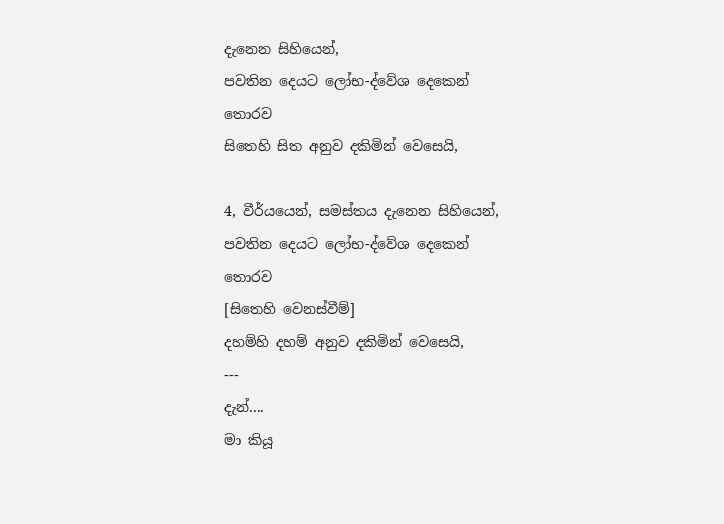දැනෙන සිහියෙන්,
පවතින දෙයට ලෝභ-ද්වේශ දෙකෙන් තොරව
සිතෙහි සිත අනුව දකිමින් වෙසෙයි,

4, වීර්යයෙන්, සමස්තය දැනෙන සිහියෙන්,
පවතින දෙයට ලෝභ-ද්වේශ දෙකෙන් තොරව
[සිතෙහි වෙනස්වීම්]
දහම්හි දහම් අනුව දකිමින් වෙසෙයි,
---
දැන්....
මා කියූ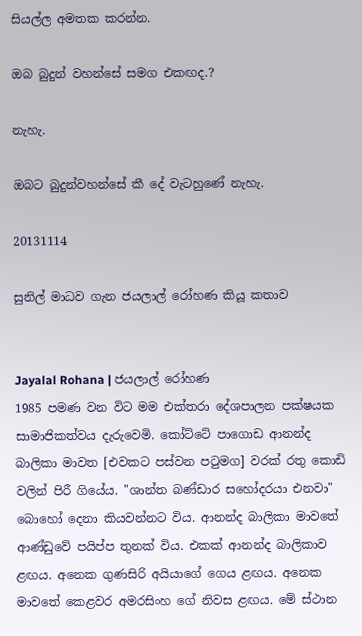සියල්ල අමතක කරන්න.

ඔබ බුදුන් වහන්සේ සමග එකඟද.?

නැහැ.

ඔබට බුදුන්වහන්සේ කී දේ වැටහුණේ නැහැ.

20131114

සුනිල් මාධව ගැන ජයලාල් රෝහණ කියූ කතාව


Jayalal Rohana | ජයලාල් රෝහණ
1985 පමණ වන විට මම එක්තරා දේශපාලන පක්ෂයක සාමාජිකත්වය දැරුවෙමි. කෝට්ටේ පාගොඩ ආනන්ද බාලිකා මාවත [එවකට පස්වන පටුමග] වරක් රතු කොඩි වලින් ‍පිරී ගියේය. "ශාන්ත බණ්ඩාර ස‍හෝදරයා එනවා" බොහෝ දෙනා කියවන්නට විය. ආනන්ද බාලිකා මා‍වතේ ආණ්ඩුවේ පයිප්ප තුනක් විය. එකක් ආනන්ද බාලිකාව ළඟය. අනෙක ගුණසිරි අයියාගේ ගෙය ළඟය. අනෙක මාවතේ කෙළවර අමරසිංහ ගේ නිවස ළඟය. මේ ස්ථාන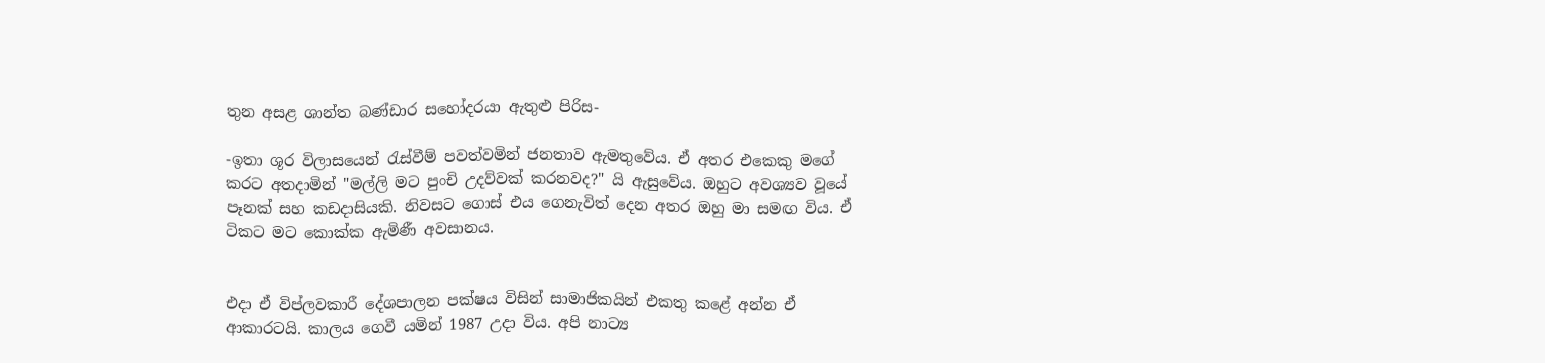තුන අසළ ශාන්ත බණ්ඩාර සහෝදරයා ඇතුළු පිරිස-

-ඉතා ශූර විලාසයෙන් රැස්වීම් පවත්වමින් ජනතාව ඇමතුවේය. ඒ අතර එකෙකු මගේ කරට අතදාමින් "මල්ලි මට පුංචි උදව්වක් කරනවද?" යි ඇසුවේය. ඔහුට අවශ්‍යව වූයේ පෑනක් සහ කඩදාසියකි. නිවසට ගොස් එය ගෙනැවිත් දෙන අතර ඔහු මා සමඟ විය. ඒ ටිකට මට කොක්ක ඇමිණී අවසානය.


එදා ඒ විප්ලවකාරී දේශපාලන පක්ෂය විසින් සාමාජිකයින් එකතු කළේ අන්න ඒ ආකාරටයි. කාලය ගෙවී යමින් 1987 උදා විය. අපි නාට්‍ය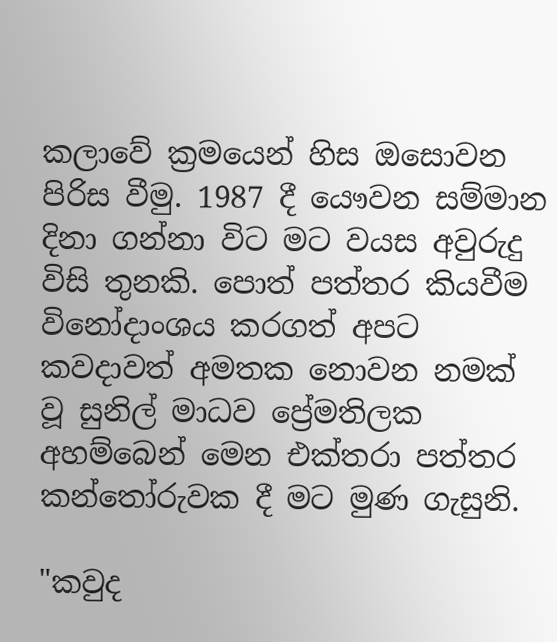කලාවේ ක්‍රමයෙන් හිස ඔසොවන පිරිස වීමු. 1987 දී යෞවන සම්මාන දිනා ගන්නා විට මට වයස අවුරුදු විසි තුනකි. පොත් පත්තර කියවීම විනෝදාංශය කරගත් අපට කවදාවත් අමතක නොවන නමක් වූ සුනිල් මාධව ප්‍රේමතිලක අහම්බෙන් මෙන එක්තරා පත්තර කන්තෝරුවක දී මට මුණ ගැසුනි.

"කවුද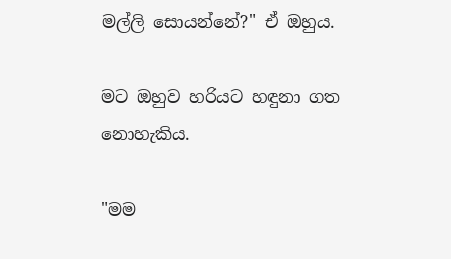මල්ලි සොයන්නේ?" ඒ ඔහුය.

මට ඔහුව හරියට හඳුනා ගත නොහැකිය.

"මම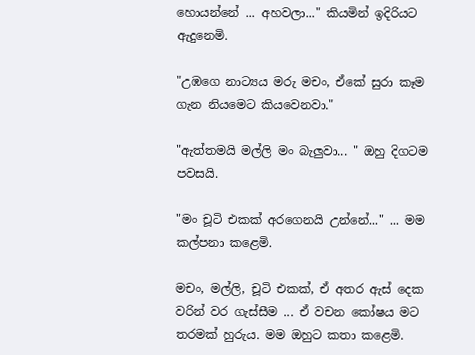හොයන්නේ ... අහවලා..." කියමින් ඉදිරියට ඇදුනෙමි.

"උඹගෙ නාට්‍යය මරු මචං, ඒකේ සුරා කෑම ගැන නියමෙට කියවෙනවා."

"ඇත්තමයි මල්ලි මං බැලුවා... " ඔහු දිගටම පවසයි.

"මං චූටි එකක් අරගෙනයි උන්නේ..." ... මම කල්පනා කළෙමි‍.

මචං, මල්ලි, චූටි එකක්, ඒ අතර ඇස් දෙක වරින් වර ගැස්සීම ... ඒ වචන කෝෂය මට තරමක් හුරුය. මම ඔහුට කතා කළෙමි.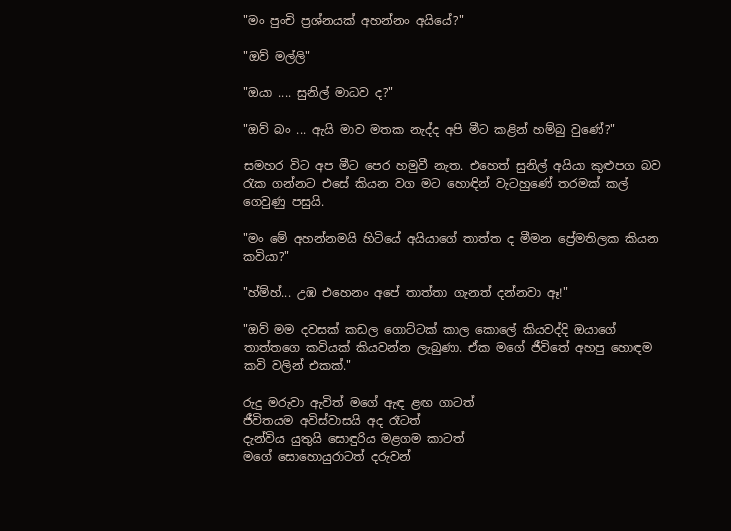"මං පුංචි ප්‍රශ්නයක් අහන්නං අයියේ?"

"ඔව් මල්ලි"

"ඔයා .... සුනිල් මාධව ද?"

"ඔව් බං ... ඇයි මාව මතක නැද්ද අපි මීට කළින් හම්බු වුණේ?"

සමහර විට අප මීට පෙර හමුවී නැත. එහෙත් සුනිල් අයියා කුළුපග බව රැක ගන්නට එසේ කියන වග මට හොඳින් වැටහුණේ තරමක් කල් ගෙවුණු පසුයි.

"මං මේ අහන්නමයි හිටියේ අයියාගේ තාත්ත ද මීමන ප්‍රේමතිලක කියන කවියා?"

"හ්ම්හ්... උඹ එහෙනං අපේ තාත්තා ගැනත් දන්නවා ඈ!"

"ඔව් මම දවසක් කඩල ගොට්ටක් කාල කොලේ කියවද්දි ඔයාගේ තාත්තගෙ කවියක් කියවන්න ලැබුණා. ඒක මගේ ජීවිතේ අහපු හොඳම කවි වලින් එකක්."

රුදු මරුවා ඇවිත් මගේ ඇඳ ළඟ ගාටත්
ජීවිතයම අවිස්වාසයි අද රෑටත්
දැන්විය යුතුයි සොඳුරිය මළගම කාටත්
මගේ සොහොයුරාටත් දරුවන්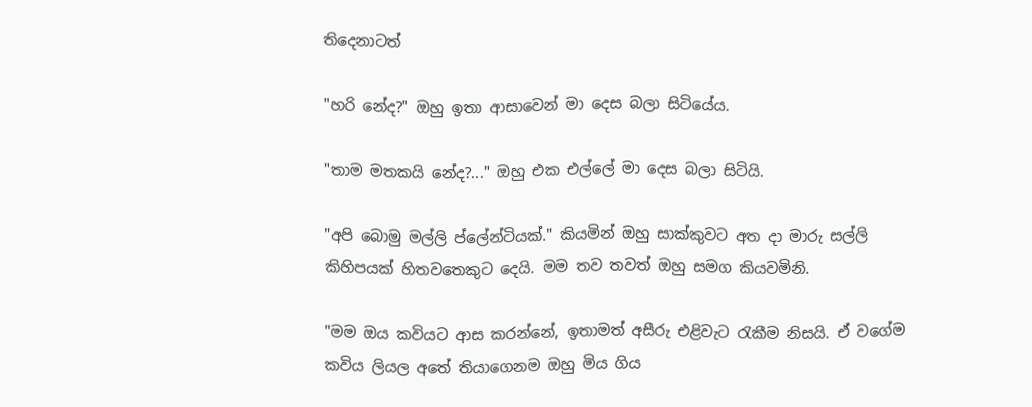තිදෙනාටත්

"හරි‍ නේද?" ඔහු ඉතා ආසාවෙන් මා දෙස බලා සිටියේය.

"තාම මතකයි නේද?..." ඔහු එක එල්ලේ මා දෙස බලා සිටියි.

"අපි බොමු මල්ලි ප්ලේන්ටියක්." කියමින් ඔහු සාක්කුවට අත දා මාරු සල්ලි කිහිපයක් හිතවතෙකුට දෙයි. මම තව තවත් ඔහු සමග කියවමිනි.

"මම ඔය කවියට ආස කරන්නේ, ඉතාමත් අසීරු එළිවැට රැකීම නිසයි. ඒ වගේම කවිය ලියල අතේ තියාගෙනම ඔහු මිය ගිය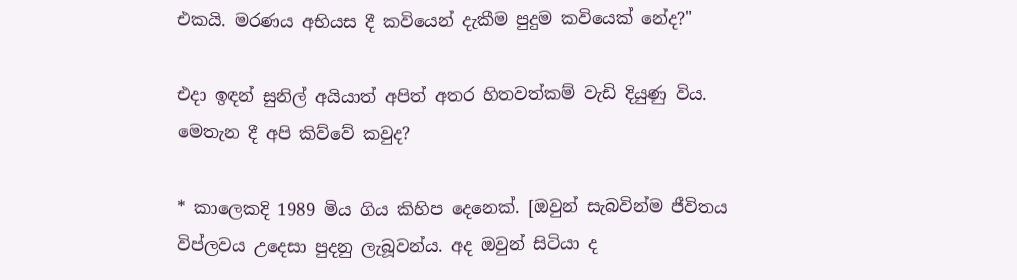එකයි. මරණය අභියස දී කවියෙන් දැකීම පුදුම කවියෙක් නේද?"

එදා ඉඳන් සුනිල් අයියාත් අපිත් අතර හිතවත්කම් වැඩි දියුණු විය. මෙතැන දී අපි කිව්වේ කවුද?

* කාලෙකදි 1989 මිය ගිය කිහිප දෙනෙක්. [ඔවුන් සැබවින්ම ජීවිතය විප්ලවය උදෙසා පුදනු ලැබූවන්ය. අද ඔවුන් සිටියා ද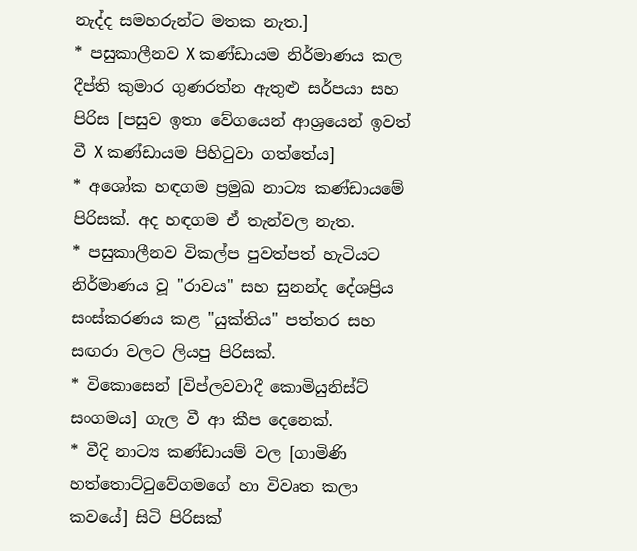නැද්ද සමහරුන්ට මතක නැත.]
* පසුකාලීනව X කණ්ඩායම නිර්මාණය කල දීප්ති කුමාර ගුණරත්න ඇතුළු සර්පයා සහ පිරිස [පසුව ඉතා වේගයෙන් ආශ්‍රයෙන් ඉවත් වී X කණ්ඩායම පිහිටුවා ගත්තේය]
* අශෝක හඳගම ප්‍රමුඛ නාට්‍ය කණ්ඩායමේ පිරිසක්. අද හඳගම ඒ තැන්වල නැත.
* පසුකාලීනව විකල්ප පුවත්පත් හැටියට නිර්මාණය වූ "රාවය" සහ සුනන්ද දේශප්‍රිය සංස්කරණය කළ "යුක්තිය" පත්තර සහ සඟරා වලට ලියපු පිරිසක්‍.
* විකොසෙන් [විප්ලවවාදී කොමියුනිස්ට් සංගමය] ගැල වී ආ කීප දෙනෙක්.
* වීදි නාට්‍ය කණ්ඩායම් වල [ගාමිණි හත්තොට්ටුවේගමගේ හා විවෘත කලා කවයේ] සිටි පිරිසක්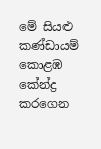මේ සියළු කණ්ඩායම් කොළඹ කේන්ද්‍ර කරගෙන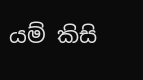යම් කිසි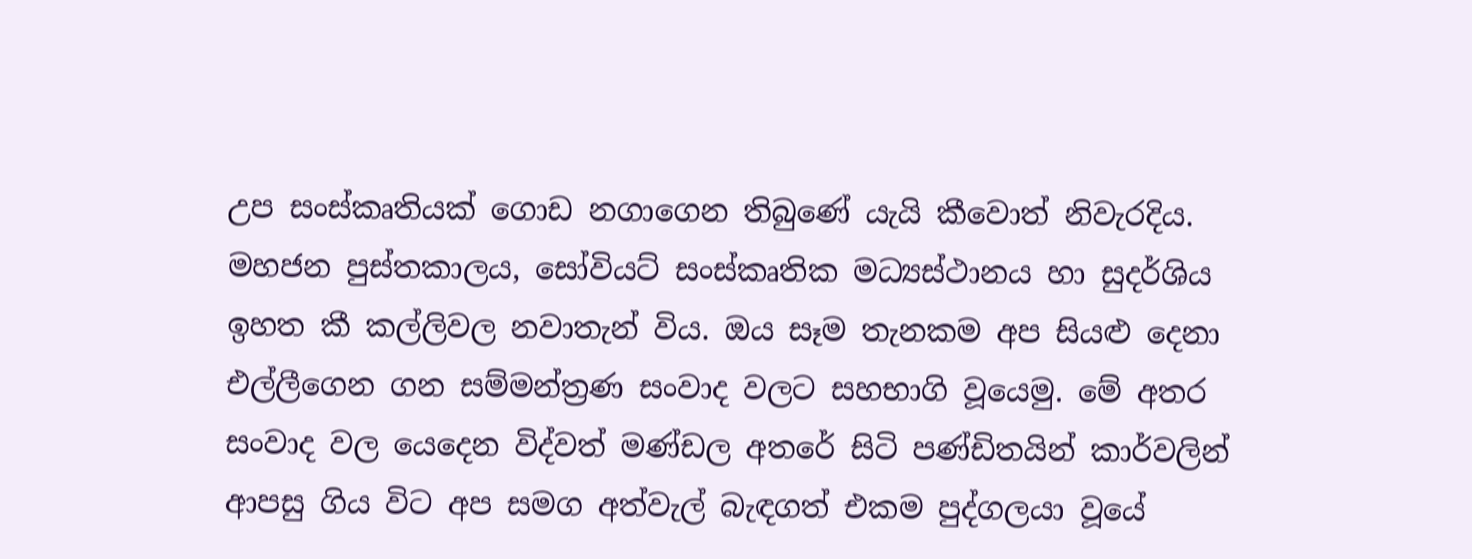උප සංස්කෘතියක් ගොඩ නගාගෙන තිබුණේ යැයි කීවොත් නිවැරදිය. මහජන පුස්තකාලය, සෝවියට් සංස්කෘතික මධ්‍යස්ථානය හා සුදර්ශිය ඉහත කී කල්ලිවල නවාතැන් විය. ඔය සෑම තැනකම අප සියළු දෙනා එල්ලීගෙන ගන සම්මන්ත්‍රණ සංවාද වලට සහභාගි වූයෙමු. මේ අතර සංවාද වල යෙදෙන විද්වත් මණ්ඩල අතරේ සිටි පණ්ඩිතයින් කාර්වලින් ආපසු ගිය විට අප සමග අත්වැල් බැඳගත් එකම පුද්ගලයා‍ වූයේ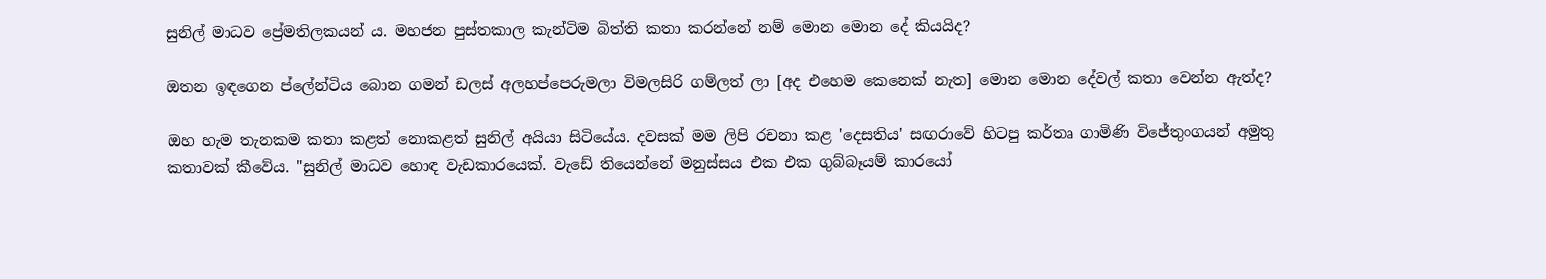සුනිල් මාධව ප්‍රේමතිලකයන් ය. මහජන පුස්තකාල කැන්ටිම බිත්ති කතා කරන්නේ නම් මොන මොන දේ කියයිද?

ඔතන ඉඳගෙන ප්ලේන්ටිය බොන ගමන් ඩලස් අලහප්පෙරුමලා විමලසිරි ගම්ලත් ලා [අද එහෙම කෙනෙක් නැත] මොන මොන දේවල් කතා වෙන්න ඇත්ද?

ඔහ හැම තැනකම කතා කළත් නොකළත් සුනිල් අයියා සිටියේය. දවසක් මම ලිපි රචනා කළ 'දෙසතිය' සඟරාවේ හිටපු කර්තෘ ගාමිණි විජේතුංගයන් අමුතු කතාවක් කීවේය. "සුනිල් මාධව හොඳ වැ‍ඩකාරයෙක්. වැඩේ තියෙන්නේ මනුස්සය එක එක ගුබ්බෑයම් කාරයෝ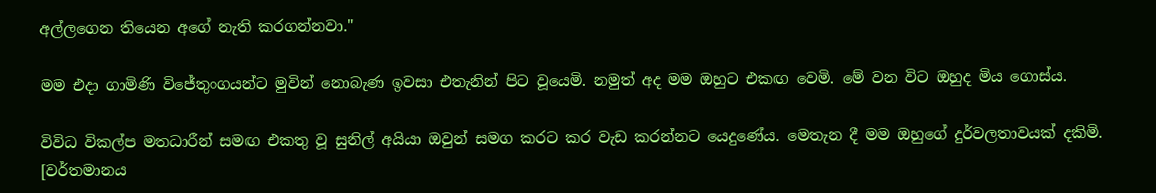අල්ලගෙන තියෙන අගේ නැති කරගන්නවා."

මම එදා ගාමිණි විජේතුංගයන්ට මුවින් නොබැණ ඉවසා එතැනින් පිට වූයෙමි. නමුත් අද මම ඔහුට එකඟ වෙමි. මේ වන විට ඔහුද මිය ගොස්ය.

විවිධ විකල්ප මතධාරීන් සමඟ එකතු වූ සුනිල් අයියා ඔවුන් සමග කරට කර වැඩ කරන්නට යෙදුණේය. මෙතැන දී මම ඔහුගේ දුර්වලතාවයක් දකිමි. [වර්තමානය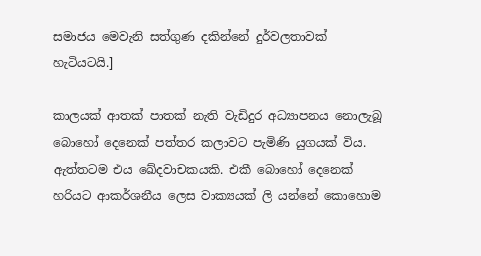සමාජය මෙවැනි සත්ගුණ දකින්නේ දුර්වලතාවක් හැටියටයි.]

කාලයක් ආතක් පාතක් නැති වැඩිදුර අධ්‍යාපනය නොලැබූ බොහෝ දෙනෙක් පත්තර කලාවට පැමිණි යුගයක් විය. ඇත්තටම එය ඛේදවාචකයකි. එකී බොහෝ දෙනෙක් හරියට ආකර්ශනීය ලෙස වාක්‍යයක් ලි යන්නේ කොහොම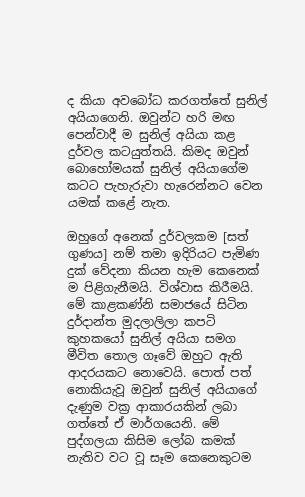ද කියා අවබෝධ කරගත්තේ සුනිල් අයියාගෙනි. ඔවුන්ට හරි මඟ පෙන්වාදී ම සුනිල් අයියා කළ දුර්වල කටයුත්තයි. කිමද ඔවුන් බොහෝමයක් සුනිල් අයියාගේම කටට පැහැරුවා හැරෙන්නට වෙන යමක් කළේ නැත.

ඔහුගේ අනෙක් දුර්වලකම [සත් ගුණය] නම් තමා ඉදිරියට පැමිණ දුක් වේදනා කියන හැම කෙනෙක් ම පිළිගැනීමයි. විශ්වාස කිරීමයි. මේ කාළකණ්නි සමාජයේ සිටින දුර්දාන්ත මුදලාලිලා කපටි කුහකයෝ සුනිල් අයියා සමග මීවිත තොල ගෑවේ ඔහුට ඇති ආදරයකට නොවෙයි. පොත් පත් නොකියැවූ ඔවුන් සුනිල් අයියා‍ගේ දැණුම වක්‍ර ආකාරයකින් ලබා ගත්තේ ඒ මාර්ගයෙනි. මේ පුද්ගලයා කිසිම ලෝබ කමක් නැතිව වට වූ සෑම කෙනෙකුටම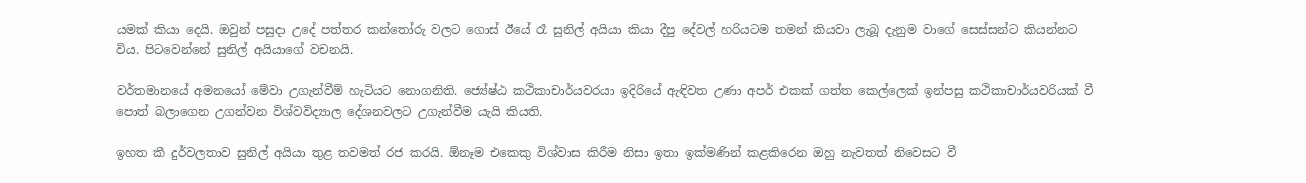යමක් කියා දෙයි. ඔවුන් පසුදා උදේ පත්තර කන්තෝරු වලට ගොස් ඊයේ රෑ සුනිල් අයියා කියා දීපු දේවල් හරියටම තමන් කියවා ලැබූ දැනුම වාගේ සෙස්සන්ට කියන්නට විය. පිටවෙන්නේ සුනිල් අයියාගේ වචනයි.

වර්තමානයේ අමනයෝ මේවා උගැන්වීම් හැටියට නොගනිති. ජ්‍යේෂ්ඨ කථිකාචාර්යවරයා ඉදිරියේ ඇඳිවත උණා අපර් එකක් ගත්ත කෙල්ලෙක් ඉන්පසු කථිකාචාර්යවරියක් වී පොත් බලාගෙන උගන්වන විශ්වවිද්‍යාල දේශනවලට උගැන්වීම යැයි කියති.

ඉහත කී දුර්වලතාව සුනිල් අයියා තුළ තවමත් රජ කරයි. ඕනෑම එකෙකු විශ්වාස කිරීම නිසා ඉතා ඉක්මණින් කළකිරෙන ඔහු නැවතත් නිවෙසට වී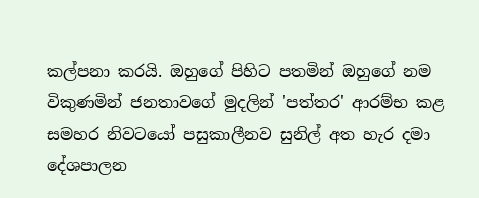කල්පනා කරයි. ඔහුගේ පිහිට පතමින් ඔහුගේ නම විකුණමින් ජනතාවගේ මුදලින් 'පත්තර' ආරම්භ කළ සමහර නිවටයෝ පසුකාලීනව සුනිල් අත හැර දමා දේශපාලන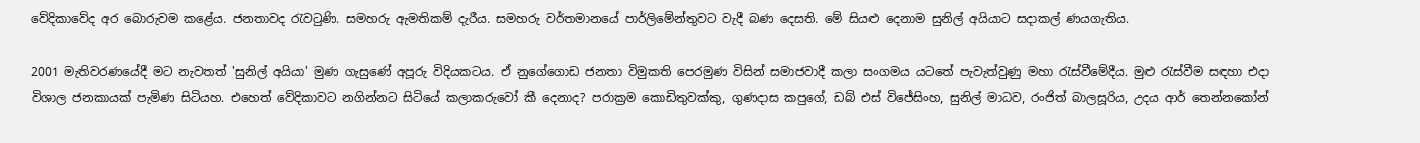වේදිකාවේද අර බොරුවම කළේය. ජනතාවද රැවටුණි. සමහරු ඇමතිකම් දැරීය. සමහරු වර්තමානයේ පාර්ලිමේන්තුවට වැදී බණ දෙසති. මේ සියළු දෙනාම සුනිල් අයියාට සදාකල් ණයගැතිය.

2001 මැතිවරණයේදී මට නැවතත් 'සුනිල් අයියා' මුණ ගැසුණේ අපූරු විදියකටය. ඒ නුගේගොඩ ජනතා විමුකති පෙරමුණ විසින් සමාජවාදී කලා සංගමය යටතේ පැවැත්වුණු මහා රැස්වීමේදීය. මුළු රැස්වීම සඳහා එදා විශාල ජනකායක් පැමිණ සිටියහ. එහෙත් වේදිකාවට නගින්නට සිටියේ කලාකරුවෝ කී දෙනාද? පරාක්‍රම කොඩිතුවක්කු, ගුණදාස කපුගේ, ඩබ් එස් විජේසිංහ, සුනිල් මාධව, රංජිත් බාලසූරිය, උදය ආර් තෙන්නකෝන්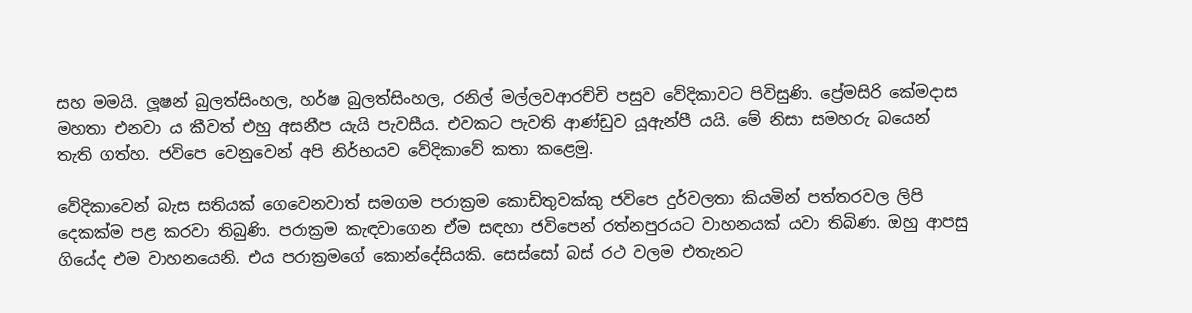සහ මමයි. ලූෂන් බුලත්සිංහල, හර්ෂ බුලත්සිංහල, රනිල් මල්ලවආරච්චි පසුව වේදිකාවට පිවිසුණි. ප්‍රේමසිරි කේමදාස මහතා එනවා ය කීවත් එහු අසනීප යැයි පැවසීය. එවකට පැවති ආණ්ඩුව යූඇන්පී යයි. මේ නිසා සමහරු බයෙන් තැති ගත්හ. ජවිපෙ වෙනුවෙන් අපි නිර්භයව වේදිකාවේ කතා කළෙමු.

වේදිකාවෙන් බැස සතියක් ගෙවෙනවාත් සමගම පරාක්‍රම කොඩිතුවක්කු ජවිපෙ දුර්වලතා කියමින් පත්තරවල ලිපි දෙකක්ම පළ කරවා තිබුණි. පරාක්‍රම කැඳවාගෙන ඒම සඳහා ජවිපෙන් රත්නපුරයට වාහනයක් යවා තිබිණ. ඔහු ආපසු ගියේද එම වාහනයෙනි. එය පරාක්‍රමගේ කොන්දේසියකි. සෙස්සෝ බස් රථ වලම එතැනට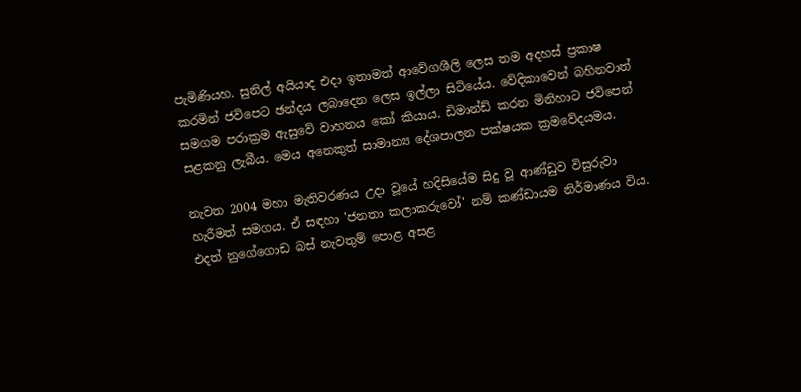පැමිණියහ. සුනිල් අයියාද එදා ඉතාමත් ආවේගශීලි ලෙස තම අදහස් ප්‍රකාෂ කරමින් ජවිපෙට ඡන්දය ලබාදෙන ලෙස ඉල්ලා සිටියේය. වේදිකාවෙන් බහිනවාත් සමගම පරාක්‍රම ඇසුවේ වාහනය කෝ කියාය. ඩිමාන්ඩ් කරන මිනිහාට ජවිපෙන් සළකනු ලැබීය. මෙය අනෙකුත් සාමාන්‍ය දේශපාලන පක්ෂයක ක්‍රමවේදයමය.

නැවත 2004 මහා මැතිවරණය උදා වූයේ හදිසියේම සිදු වූ ආණ්ඩුව විසුරුවා හැරීමත් සමගය. ඒ සඳහා 'ජනතා කලාකරුවෝ' නම් කණ්ඩායම නිර්මාණය විය. එදත් නුගේගොඩ බස් නැවතුම් පොළ අසළ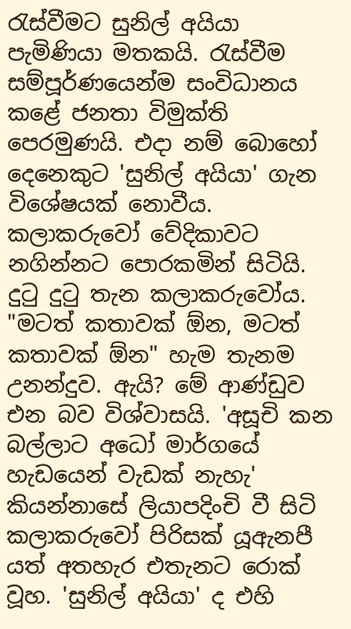රැස්වීමට සුනිල් අයියා පැමිණියා මතකයි. රැස්වීම සම්පූර්ණයෙන්ම සංවිධානය කළේ ජනතා විමුක්ති පෙරමුණයි. එදා නම් බොහෝ දෙනෙකුට 'සුනිල් අයියා' ගැන විශේෂයක් නොවීය. කලාකරුවෝ වේදිකාවට නගින්නට පොරකමින් සිටියි. දුටු දුටු තැන කලා‍කරුවෝය. "මටත් කතාවක් ඕන, මටත් කතාවක් ඕන" හැම තැනම උනන්දුව. ඇයි? මේ ආණ්ඩුව එන බව විශ්වාසයි. 'අසූචි කන බල්ලාට අධෝ මාර්ගයේ හැ‍ඩයෙන් වැඩක් නැහැ' කියන්නාසේ ලියාපදිංචි වී සිටි කලාකරුවෝ පිරිසක් යූඇනපී යත් අතහැර එතැනට රොක් වූහ. 'සුනිල් අයියා' ද එහි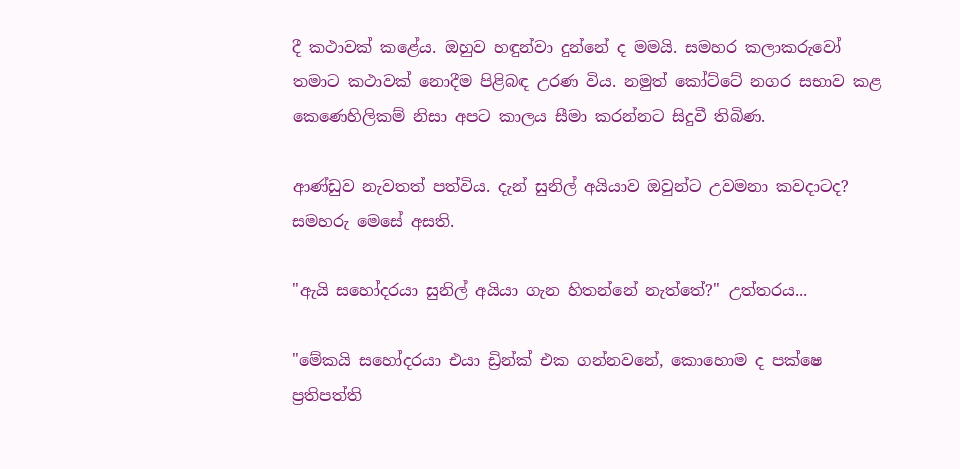දී කථාවක් කළේය. ඔහුව හඳුන්වා දුන්නේ ද මමයි. සමහර කලාකරුවෝ තමාට කථාවක් නොදීම පිළිබඳ උරණ විය. නමුත් කෝට්ටේ නගර සභාව කළ කෙණෙහිලිකම් නිසා අපට කාලය සීමා කරන්නට සිදුවී තිබිණ.

ආණ්ඩුව නැවතත් පත්විය. දැන් සුනිල් අයියාව ඔවුන්ට උවමනා කවදාටද? සමහරු මෙසේ අසති.

"ඇයි සහෝදරයා සුනිල් අයියා ගැන හිතන්නේ නැත්තේ?" උත්තරය...

"මේකයි සහෝදරයා එයා ඩ්‍රින්ක් එක ගන්නවනේ, කොහොම ද පක්ෂෙ ප්‍රතිපත්ති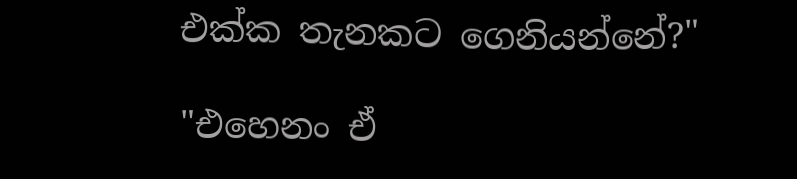එක්ක තැනකට ගෙනියන්නේ?"

"එහෙනං ඒ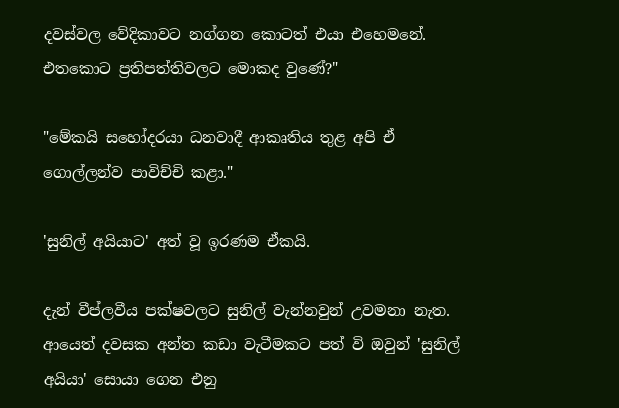දවස්වල වේදිකාවට නග්ගන කොටත් එයා එහෙමනේ. එතකොට ප්‍රතිපත්තිවලට මොකද වුණේ?"

"මේකයි සහෝදරයා ධනවාදී ආකෘතිය තුළ අපි ඒ ගොල්ලන්ව පාවිච්චි කළා."

'සුනිල් අයියාට' අත් වූ ඉරණම ඒකයි.

දැන් වීප්ලවීය පක්ෂවලට සුනිල් වැන්නවුන් උවමනා නැත. ආයෙත් දවසක අන්ත කඩා වැටීමකට පත් වි ඔවුන් 'සුනිල් අයියා' සොයා ගෙන එනු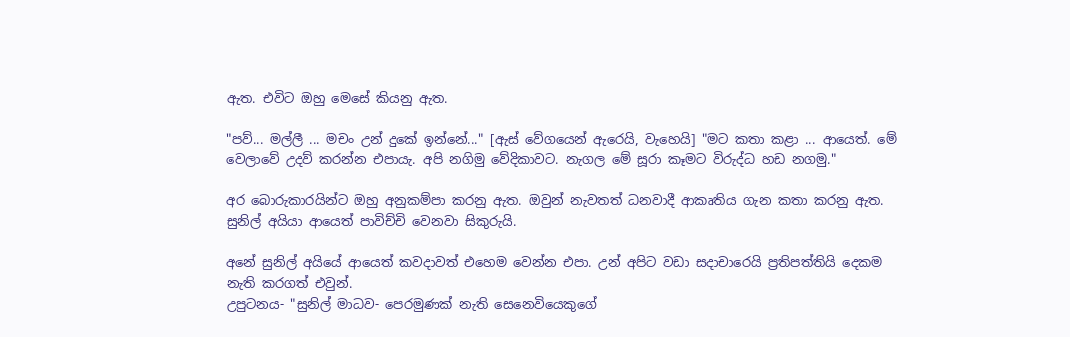ඇත. එවිට ඔහු මෙසේ කියනු ඇත.

"පව්... මල්ලී ... මචං උන්‍ දුකේ ඉන්නේ..." [ඇස් වේගයෙන් ඇරෙයි, වැහෙයි] "මට කතා කළා ... ආයෙත්. මේ වෙලාවේ උදව් කරන්න එපායැ. අපි නගිමු වේදිකාවට. නැගල මේ සූරා කෑමට විරුද්ධ හඩ නගමු."

අර බොරුකාරයින්ට ඔහු අනුකම්පා කරනු ඇත. ඔවුන් නැවතත් ධනවාදී ආකෘතිය ගැන කතා කරනු ඇත. සුනිල් අයියා ආයෙත් පාවිච්චි වෙනවා සිකුරුයි.

අනේ සුනිල් අයියේ ආයෙත් කවදාවත් එහෙම වෙන්න එපා. උන් අපිට වඩා සදාචාරෙයි ප්‍රතිපත්තියි දෙකම නැති කරගත් එවුන්.
උපුටනය- "සුනිල් මාධව- පෙරමුණක් නැති සෙනෙවියෙකුගේ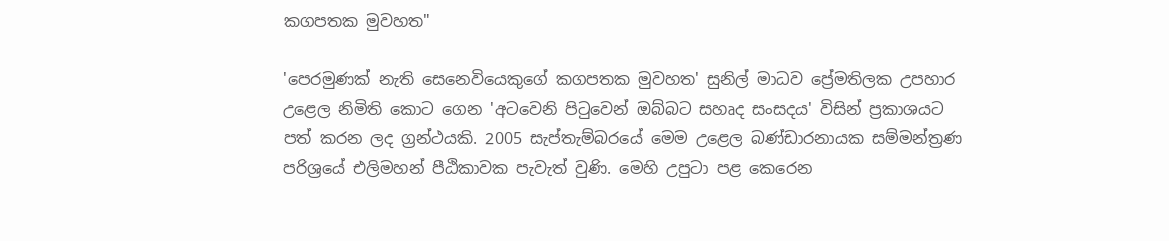කගපතක මුවහත"

'පෙරමුණක් නැති සෙනෙවියෙකුගේ කගපතක මුවහත' සුනිල් මාධව ප්‍රේමතිලක උපහාර උළෙල නිමිති කොට ගෙන 'අටවෙනි පිටුවෙන් ඔබ්බට සහෘද සංසදය' විසින් ප්‍රකාශයට පත් කරන ලද ග්‍රන්ථයකි. 2005 සැප්තැම්බරයේ මෙම උළෙල බණ්ඩාරනායක සම්මන්ත්‍රණ පරිශ්‍රයේ එලිමහන් ‍පීඨිකාවක පැවැත් වුණි. මෙහි උපුටා පළ කෙරෙන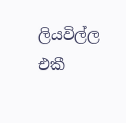ලියවිල්ල එකී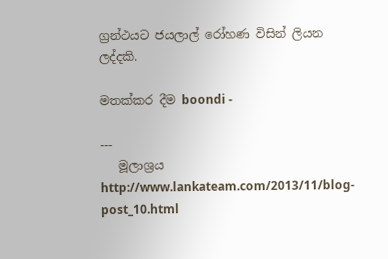ග්‍රන්ථයට ජයලාල් රෝහණ විසින් ලියන ලද්දකි.

මතක්කර දීම boondi -

---
   මූලාශ්‍රය http://www.lankateam.com/2013/11/blog-post_10.html